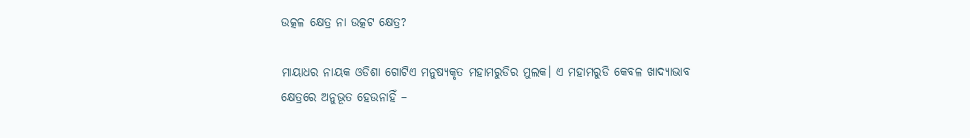ଉତ୍କଳ କ୍ଷେତ୍ର ନା ଉତ୍କଟ କ୍ଷେତ୍ର?

ମାୟାଧର ନାୟକ ଓଡିଶା ଗୋଟିଏ ମନୁଷ୍ୟକୃତ ମହାମରୁଡିର ମୁଲକ। ଏ ମହାମରୁଡି କେବଳ ଖାଦ୍ୟାଭାବ କ୍ଷେତ୍ରରେ ଅନୁଭୂତ ହେଉନାହିଁ –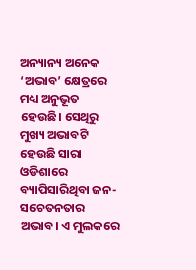ଅନ୍ୟାନ୍ୟ ଅନେକ ‘ଅଭାବ’ କ୍ଷେତ୍ରରେ ମଧ୍ୟ ଅନୁଭୂତ ହେଉଛି। ସେଥିରୁ ମୁଖ୍ୟ ଅଭାବଟି ହେଉଛି ସାରା ଓଡିଶାରେ ବ୍ୟାପିସାରିଥିବା ଜନ-ସଚେତନତାର ଅଭାବ। ଏ ମୁଲକରେ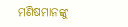ମଣିଷମାନଙ୍କୁ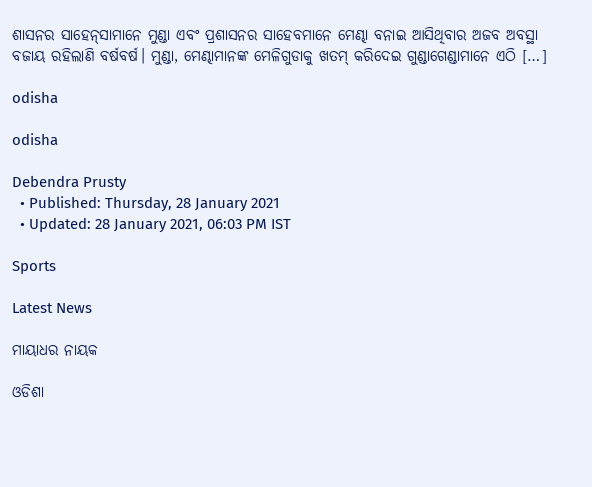ଶାସନର ସାହେନ୍‌ସାମାନେ ମୁଣ୍ଡା ଏବଂ ପ୍ରଶାସନର ସାହେବମାନେ ମେଣ୍ଢା ବନାଇ ଆସିଥିବାର ଅଜବ ଅବସ୍ଥା ବଜାୟ ରହିଲାଣି ବର୍ଷବର୍ଷ। ମୁଣ୍ଡା, ମେଣ୍ଢାମାନଙ୍କ ମେଳିଗୁଡାକୁ ଖତମ୍ କରିଦେଇ ଗୁଣ୍ଡାଗେଣ୍ଡାମାନେ ଏଠି […]

odisha

odisha

Debendra Prusty
  • Published: Thursday, 28 January 2021
  • Updated: 28 January 2021, 06:03 PM IST

Sports

Latest News

ମାୟାଧର ନାୟକ

ଓଡିଶା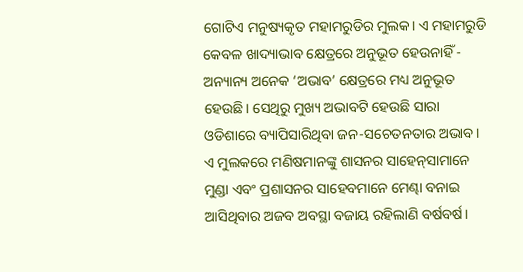ଗୋଟିଏ ମନୁଷ୍ୟକୃତ ମହାମରୁଡିର ମୁଲକ। ଏ ମହାମରୁଡି କେବଳ ଖାଦ୍ୟାଭାବ କ୍ଷେତ୍ରରେ ଅନୁଭୂତ ହେଉନାହିଁ - ଅନ୍ୟାନ୍ୟ ଅନେକ ‘ଅଭାବ’ କ୍ଷେତ୍ରରେ ମଧ୍ୟ ଅନୁଭୂତ ହେଉଛି। ସେଥିରୁ ମୁଖ୍ୟ ଅଭାବଟି ହେଉଛି ସାରା ଓଡିଶାରେ ବ୍ୟାପିସାରିଥିବା ଜନ-ସଚେତନତାର ଅଭାବ। ଏ ମୁଲକରେ ମଣିଷମାନଙ୍କୁ ଶାସନର ସାହେନ୍‌ସାମାନେ ମୁଣ୍ଡା ଏବଂ ପ୍ରଶାସନର ସାହେବମାନେ ମେଣ୍ଢା ବନାଇ ଆସିଥିବାର ଅଜବ ଅବସ୍ଥା ବଜାୟ ରହିଲାଣି ବର୍ଷବର୍ଷ।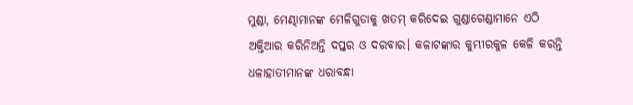ମୁଣ୍ଡା, ମେଣ୍ଢାମାନଙ୍କ ମେଳିଗୁଡାକୁ ଖତମ୍ କରିଦେଇ ଗୁଣ୍ଡାଗେଣ୍ଡାମାନେ ଏଠି ଅକ୍ତିଆର କରିନିଅନ୍ତି ଦପ୍ତର ଓ ଦରବାର। କଳାଟଙ୍କାର କୁମ୍ଭୀରକୁଳ କେଳି କରନ୍ତି ଧଳାହାତୀମାନଙ୍କ ଧରାବନ୍ଧା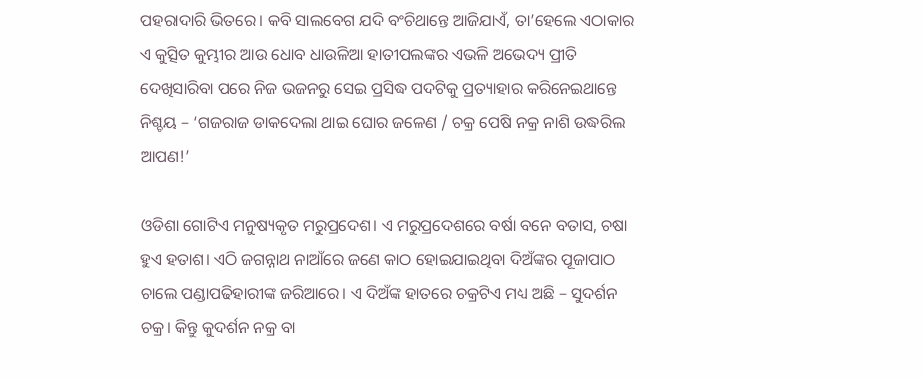ପହରାଦାରି ଭିତରେ। କବି ସାଲବେଗ ଯଦି ବଂଚିଥାନ୍ତେ ଆଜିଯାଏଁ, ତା’ହେଲେ ଏଠାକାର ଏ କୁତ୍ସିତ କୁମ୍ଭୀର ଆଉ ଧୋବ ଧାଉଳିଆ ହାତୀପଲଙ୍କର ଏଭଳି ଅଭେଦ୍ୟ ପ୍ରୀତି ଦେଖିସାରିବା ପରେ ନିଜ ଭଜନରୁ ସେଇ ପ୍ରସିଦ୍ଧ ପଦଟିକୁ ପ୍ରତ୍ୟାହାର କରିନେଇଥାନ୍ତେ ନିଶ୍ଚୟ – ‘ଗଜରାଜ ଡାକଦେଲା ଥାଇ ଘୋର ଜଳେଣ / ଚକ୍ର ପେଷି ନକ୍ର ନାଶି ଉଦ୍ଧରିଲ ଆପଣ!’

ଓଡିଶା ଗୋଟିଏ ମନୁଷ୍ୟକୃତ ମରୁପ୍ରଦେଶ। ଏ ମରୁପ୍ରଦେଶରେ ବର୍ଷା ବନେ ବତାସ, ଚଷା ହୁଏ ହତାଶ। ଏଠି ଜଗନ୍ନାଥ ନାଆଁରେ ଜଣେ କାଠ ହୋଇଯାଇଥିବା ଦିଅଁଙ୍କର ପୂଜାପାଠ ଚାଲେ ପଣ୍ଡାପଢିହାରୀଙ୍କ ଜରିଆରେ। ଏ ଦିଅଁଙ୍କ ହାତରେ ଚକ୍ରଟିଏ ମଧ୍ୟ ଅଛି – ସୁଦର୍ଶନ ଚକ୍ର। କିନ୍ତୁ କୁଦର୍ଶନ ନକ୍ର ବା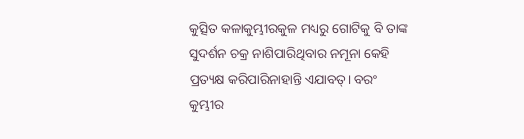କୁତ୍ସିତ କଳାକୁମ୍ଭୀରକୁଳ ମଧ୍ୟରୁ ଗୋଟିକୁ ବି ତାଙ୍କ ସୁଦର୍ଶନ ଚକ୍ର ନାଶିପାରିଥିବାର ନମୂନା କେହି ପ୍ରତ୍ୟକ୍ଷ କରିପାରିନାହାନ୍ତି ଏଯାବତ୍। ବରଂ କୁମ୍ଭୀର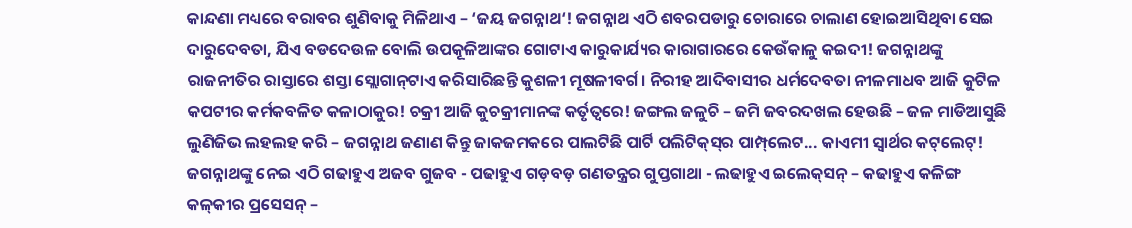କାନ୍ଦଣା ମଧ୍ୟରେ ବରାବର ଶୁଣିବାକୁ ମିଳିଥାଏ – ‘ଜୟ ଜଗନ୍ନାଥ‘! ଜଗନ୍ନାଥ ଏଠି ଶବରପଡାରୁ ଚୋରାରେ ଚାଲାଣ ହୋଇଆସିଥିବା ସେଇ ଦାରୁଦେବତା, ଯିଏ ବଡଦେଉଳ ବୋଲି ଉପକୂଳିଆଙ୍କର ଗୋଟାଏ କାରୁକାର୍ଯ୍ୟର କାରାଗାରରେ କେଉଁକାଳୁ କଇଦୀ! ଜଗନ୍ନାଥଙ୍କୁ ରାଜନୀତିର ରାସ୍ତାରେ ଶସ୍ତା ସ୍ଲୋଗାନ୍‌ଟାଏ କରିସାରିଛନ୍ତି କୁଶଳୀ ମୂଷଳୀବର୍ଗ। ନିରୀହ ଆଦିବାସୀର ଧର୍ମଦେବତା ନୀଳମାଧବ ଆଜି କୁଟିଳ କପଟୀର କର୍ମକବଳିତ କଳାଠାକୁର! ଚକ୍ରୀ ଆଜି କୁଚକ୍ରୀମାନଙ୍କ କର୍ତୃତ୍ୱରେ! ଜଙ୍ଗଲ ଜଳୁଚି – ଜମି ଜବରଦଖଲ ହେଉଛି – ଜଳ ମାଡିଆସୁଛି ଲୁଣିଜିଭ ଲହଲହ କରି – ଜଗନ୍ନାଥ ଜଣାଣ କିନ୍ତୁ ଜାକଜମକରେ ପାଲଟିଛି ପାର୍ଟି ପଲିଟିକ୍‌ସ୍‌ର ପାମ୍ପ୍‌ଲେଟ... କାଏମୀ ସ୍ୱାର୍ଥର କଟ୍‌ଲେଟ୍! ଜଗନ୍ନାଥଙ୍କୁ ନେଇ ଏଠି ଗଢାହୁଏ ଅଜବ ଗୁଜବ - ପଢାହୁଏ ଗଡ଼ବଡ଼ ଗଣତନ୍ତ୍ରର ଗୁପ୍ତଗାଥା - ଲଢାହୁଏ ଇଲେକ୍‌ସନ୍ – କଢାହୁଏ କଳିଙ୍ଗ କଳ୍‌କୀର ପ୍ରସେସନ୍ –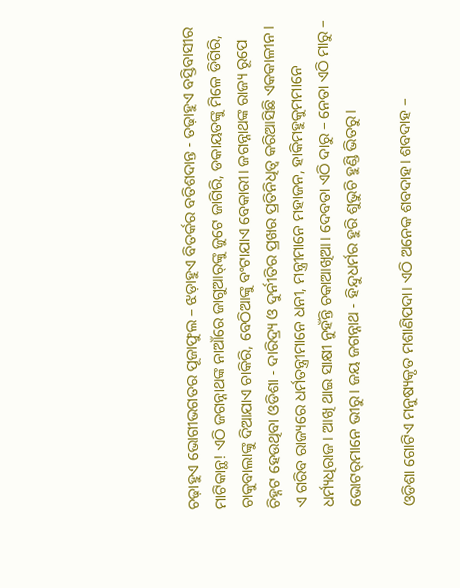ଚଢ଼ାହୁଏ ଭୋଗୀଭଗତର ପୂଜାଫୁଲ – ଝଡ଼ାହୁଏ ବିତର୍କର ବତିଶଦାନ୍ତ - ତଢ଼ାହୁଏ ବସ୍ତିବାସୀର ମାଟିକାନ୍ଥ! ଏଠି ଜଗନ୍ନାଥଙ୍କ ନାଆଁରେ ଜାଗୁଆର୍‌ଙ୍କୁ ଜୁଟେ ଜାଗିରି, ଡକାୟତଙ୍କୁ ମିଳେ ଡିଗିରି, ଚାକୁବାଲାଙ୍କୁ ଦିଆଯାଏ ଚାକିରି, ବେଠିଆଙ୍କୁ ବଂଟାଯାଏ ବେକାରୀ। ଜଗନ୍ନାଥଙ୍କ ରାଜ୍ୟ ରୂପେ ଚିହ୍ନଟ ହେଉଥିବା ଓଡିଶା - ଦାରିଦ୍ର‌୍ୟ ଓ ଦୁର୍ନୀତିର ପ୍ରଖର ପ୍ରତିନିଧିତ୍ୱ କରିଆସିଛି ଏକକାଳୀନ। ଏ ଗରିବ ରାଜ୍ୟରେ ଧର୍ମତନ୍ତ୍ରୀମାନେ ଧନୀ, ମନ୍ତ୍ରୀମାନେ ମହାଜନ, ହାକିମହୁକୁମମାନେ ଧର୍ମ୍ୟଧିରାଜ। ଆଖି ଥାଇ ସାକ୍ଷୀ ନୁହଁନ୍ତି ଚକାଆଖିଆ। ଦେବତା ଏଠି ଦାରୁ – ନେତା ଏଠି ମାରୁ – ଭୋଟର୍‌ମାନେ ଭୀରୁ। ଜୟ ଜଗନ୍ନାଥ - ହିନ୍ଦୁଧର୍ମର ହୁରି ଶୁଭୁଚି ହୁଣ୍ଡି ଭିତରୁ।

ଓଡିଶା ଗୋଟିଏ ମନୁଷ୍ୟକୃତ ମଶାଣିପଦା। ଏଠି ଅନେକ ଶବଦାହ। ଶବଦାହ –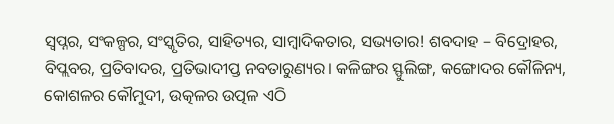ସ୍ୱପ୍ନର, ସଂକଳ୍ପର, ସଂସ୍କୃତିର, ସାହିତ୍ୟର, ସାମ୍ବାଦିକତାର, ସଭ୍ୟତାର! ଶବଦାହ – ବିଦ୍ରୋହର, ବିପ୍ଲବର, ପ୍ରତିବାଦର, ପ୍ରତିଭାଦୀପ୍ତ ନବତାରୁଣ୍ୟର। କଳିଙ୍ଗର ସ୍ଫୁଲିଙ୍ଗ, କଙ୍ଗୋଦର କୌଳିନ୍ୟ, କୋଶଳର କୌମୁଦୀ, ଉତ୍କଳର ଉତ୍ପଳ ଏଠି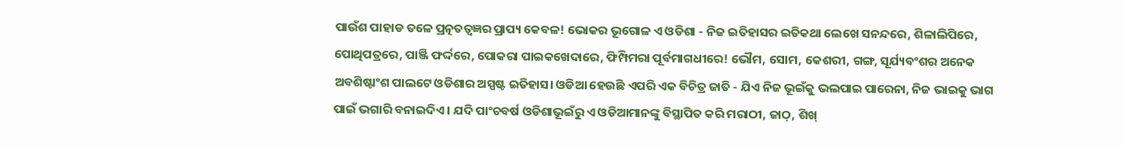ପାଉଁଶ ପାହାଡ ତଳେ ପ୍ରତ୍ନତତ୍ୱଜ୍ଞର ପ୍ରାପ୍ୟ କେବଳ! ଭୋକର ଭୂଗୋଳ ଏ ଓଡିଶା - ନିଜ ଇତିହାସର ଇତିକଥା ଲେଖେ ସନନ୍ଦରେ, ଶିଳାଲିପିରେ, ପୋଥିପତ୍ରରେ, ପାଞ୍ଜି ଫର୍ଦ୍ଦରେ, ପୋକରା ପାଇକଖେଦାରେ, ଫିମ୍ପିମରା ପୂର୍ବମାଗଧୀରେ! ଭୌମ, ସୋମ, କେଶରୀ, ଗଙ୍ଗ, ସୂର୍ଯ୍ୟବଂଶର ଅନେକ ଅବଶିଷ୍ଟାଂଶ ପାଲଟେ ଓଡିଶାର ଅସ୍ପଷ୍ଟ ଇତିହାସ। ଓଡିଆ ହେଉଛି ଏପରି ଏକ ବିଚିତ୍ର ଜାତି - ଯିଏ ନିଜ ଭୂଇଁକୁ ଭଲପାଇ ପାରେନା, ନିଜ ଭାଇକୁ ଭାଗ ପାଇଁ ଭଗାରି ବନାଇଦିଏ। ଯଦି ପାଂଚବର୍ଷ ଓଡିଶାଭୂଇଁରୁ ଏ ଓଡିଆମାନଙ୍କୁ ବିସ୍ଥାପିତ କରି ମରାଠୀ, ଜାଠ୍‌, ଶିଖ୍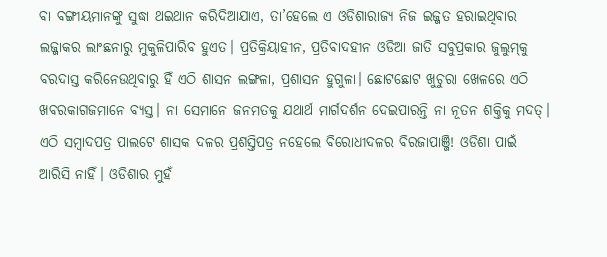ବା ବଙ୍ଗୀୟମାନଙ୍କୁ ସୁଦ୍ଧା ଥଇଥାନ କରିଦିଆଯାଏ, ତା’ହେଲେ ଏ ଓଡିଶାରାଜ୍ୟ ନିଜ ଇଜ୍ଜତ ହରାଇଥିବାର ଲଜ୍ଜାକର ଲାଂଛନାରୁ ମୁକୁଳିପାରିବ ହୁଏତ। ପ୍ରତିକ୍ରିୟାହୀନ, ପ୍ରତିବାଦହୀନ ଓଡିଆ ଜାତି ସବୁପ୍ରକାର ଜୁଲୁମ୍‌କୁ ବରଦାସ୍ତ କରିନେଉଥିବାରୁ ହିଁ ଏଠି ଶାସନ ଲଙ୍ଗଳା, ପ୍ରଶାସନ ହୁଗୁଳା। ଛୋଟଛୋଟ ଖୁଚୁରା ଖେଳରେ ଏଠି ଖବରକାଗଜମାନେ ବ୍ୟସ୍ତ। ନା ସେମାନେ ଜନମତକୁ ଯଥାର୍ଥ ମାର୍ଗଦର୍ଶନ ଦେଇପାରନ୍ତି ନା ନୂତନ ଶକ୍ତିକୁ ମଦତ୍। ଏଠି ସମ୍ବାଦପତ୍ର ପାଲଟେ ଶାସକ ଦଳର ପ୍ରଶସ୍ତିପତ୍ର ନହେଲେ ବିରୋଧୀଦଳର ବିରଜାପାଞ୍ଜି! ଓଡିଶା ପାଇଁ ଆରିସି ନାହିଁ। ଓଡିଶାର ମୁହଁ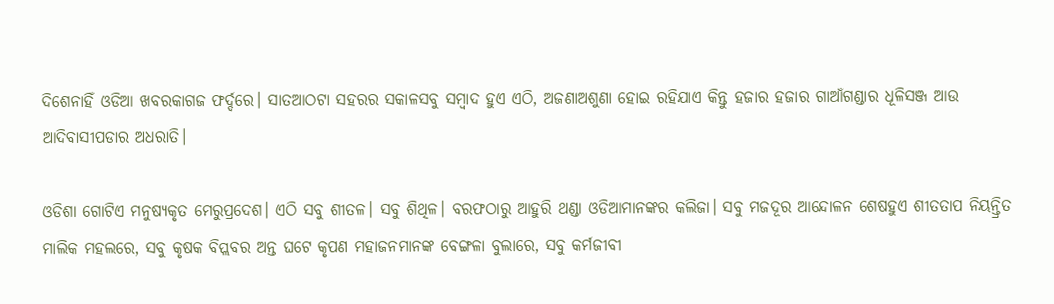ଦିଶେନାହିଁ ଓଡିଆ ଖବରକାଗଜ ଫର୍ଦ୍ଦରେ। ସାତଆଠଟା ସହରର ସକାଳସବୁ ସମ୍ବାଦ ହୁଏ ଏଠି, ଅଜଣାଅଶୁଣା ହୋଇ ରହିଯାଏ କିନ୍ତୁ ହଜାର ହଜାର ଗାଆଁଗଣ୍ଡାର ଧୂଳିସଞ୍ଜ ଆଉ ଆଦିବାସୀପଡାର ଅଧରାତି।

ଓଡିଶା ଗୋଟିଏ ମନୁଷ୍ୟକୃତ ମେରୁପ୍ରଦେଶ। ଏଠି ସବୁ ଶୀତଳ। ସବୁ ଶିଥିଳ। ବରଫଠାରୁ ଆହୁରି ଥଣ୍ଡା ଓଡିଆମାନଙ୍କର କଲିଜା। ସବୁ ମଜଦୂର ଆନ୍ଦୋଳନ ଶେଷହୁଏ ଶୀତତାପ ନିୟନ୍ତ୍ରିତ ମାଲିକ ମହଲରେ, ସବୁ କୃଷକ ବିପ୍ଲବର ଅନ୍ତ ଘଟେ କୃପଣ ମହାଜନମାନଙ୍କ ବେଙ୍ଗଳା ବୁଲାରେ, ସବୁ କର୍ମଜୀବୀ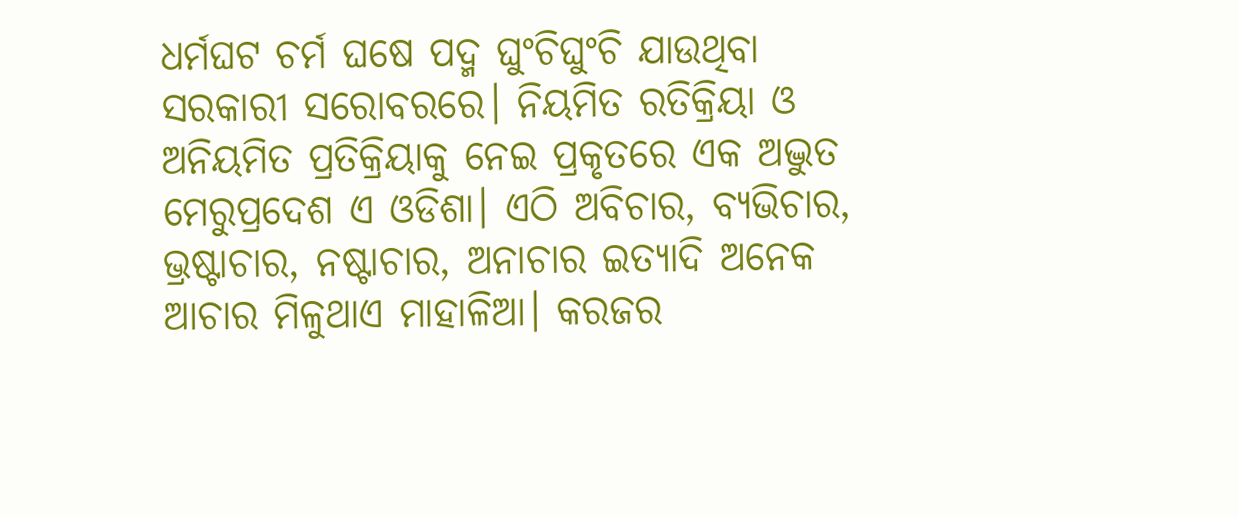ଧର୍ମଘଟ ଚର୍ମ ଘଷେ ପଦ୍ମ ଘୁଂଚିଘୁଂଚି ଯାଉଥିବା ସରକାରୀ ସରୋବରରେ। ନିୟମିତ ରତିକ୍ରିୟା ଓ ଅନିୟମିତ ପ୍ରତିକ୍ରିୟାକୁ ନେଇ ପ୍ରକୃତରେ ଏକ ଅଦ୍ଭୁତ ମେରୁପ୍ରଦେଶ ଏ ଓଡିଶା। ଏଠି ଅବିଚାର, ବ୍ୟଭିଚାର, ଭ୍ରଷ୍ଟାଚାର, ନଷ୍ଟାଚାର, ଅନାଚାର ଇତ୍ୟାଦି ଅନେକ ଆଚାର ମିଳୁଥାଏ ମାହାଳିଆ। କରଜର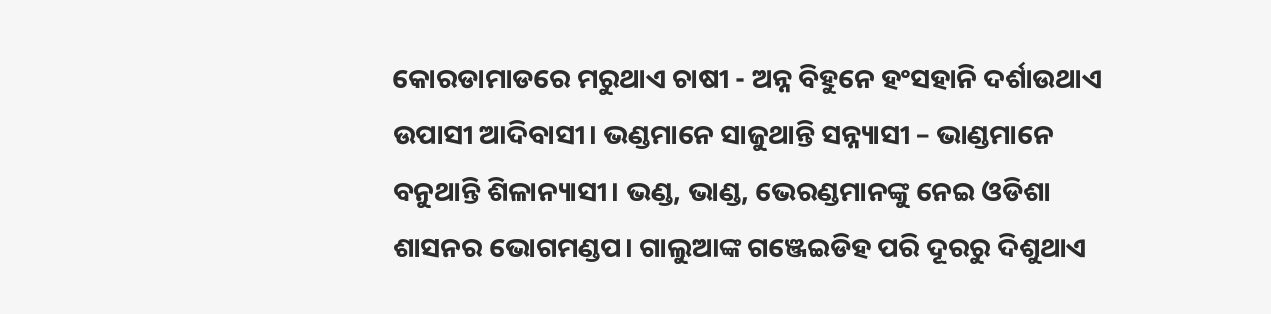କୋରଡାମାଡରେ ମରୁଥାଏ ଚାଷୀ - ଅନ୍ନ ବିହୁନେ ହଂସହାନି ଦର୍ଶାଉଥାଏ ଉପାସୀ ଆଦିବାସୀ। ଭଣ୍ଡମାନେ ସାଜୁଥାନ୍ତି ସନ୍ନ୍ୟାସୀ – ଭାଣ୍ଡମାନେ ବନୁଥାନ୍ତି ଶିଳାନ୍ୟାସୀ। ଭଣ୍ଡ, ଭାଣ୍ଡ, ଭେରଣ୍ଡମାନଙ୍କୁ ନେଇ ଓଡିଶା ଶାସନର ଭୋଗମଣ୍ଡପ। ଗାଲୁଆଙ୍କ ଗଞ୍ଜେଇଡିହ ପରି ଦୂରରୁ ଦିଶୁଥାଏ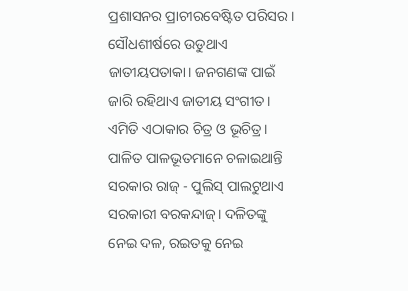ପ୍ରଶାସନର ପ୍ରାଚୀରବେଷ୍ଟିତ ପରିସର। ସୌଧଶୀର୍ଷରେ ଉଡୁଥାଏ ଜାତୀୟପତାକା। ଜନଗଣଙ୍କ ପାଇଁ ଜାରି ରହିଥାଏ ଜାତୀୟ ସଂଗୀତ। ଏମିତି ଏଠାକାର ଚିତ୍ର ଓ ଭୂଚିତ୍ର। ପାଳିତ ପାଳଭୂତମାନେ ଚଳାଇଥାନ୍ତି ସରକାର ରାଜ୍ - ପୁଲିସ୍ ପାଲଟୁଥାଏ ସରକାରୀ ବରକନ୍ଦାଜ୍। ଦଳିତଙ୍କୁ ନେଇ ଦଳ, ରଇତକୁ ନେଇ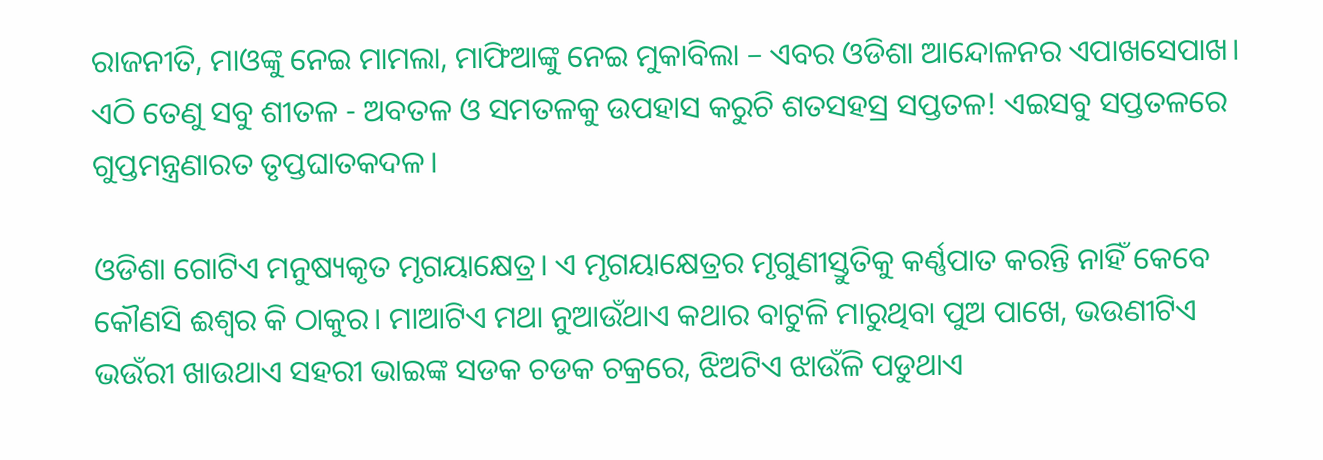ରାଜନୀତି, ମାଓଙ୍କୁ ନେଇ ମାମଲା, ମାଫିଆଙ୍କୁ ନେଇ ମୁକାବିଲା – ଏବର ଓଡିଶା ଆନ୍ଦୋଳନର ଏପାଖସେପାଖ। ଏଠି ତେଣୁ ସବୁ ଶୀତଳ - ଅବତଳ ଓ ସମତଳକୁ ଉପହାସ କରୁଚି ଶତସହସ୍ର ସପ୍ତତଳ! ଏଇସବୁ ସପ୍ତତଳରେ ଗୁପ୍ତମନ୍ତ୍ରଣାରତ ତୃପ୍ତଘାତକଦଳ।

ଓଡିଶା ଗୋଟିଏ ମନୁଷ୍ୟକୃତ ମୃଗୟାକ୍ଷେତ୍ର। ଏ ମୃଗୟାକ୍ଷେତ୍ରର ମୃଗୁଣୀସ୍ତୁତିକୁ କର୍ଣ୍ଣପାତ କରନ୍ତି ନାହିଁ କେବେ କୌଣସି ଈଶ୍ୱର କି ଠାକୁର। ମାଆଟିଏ ମଥା ନୁଆଉଁଥାଏ କଥାର ବାଟୁଳି ମାରୁଥିବା ପୁଅ ପାଖେ, ଭଉଣୀଟିଏ ଭଉଁରୀ ଖାଉଥାଏ ସହରୀ ଭାଇଙ୍କ ସଡକ ଚଡକ ଚକ୍ରରେ, ଝିଅଟିଏ ଝାଉଁଳି ପଡୁଥାଏ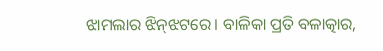ଝାମଲାର ଝିନ୍‌ଝଟରେ। ବାଳିକା ପ୍ରତି ବଳାତ୍କାର,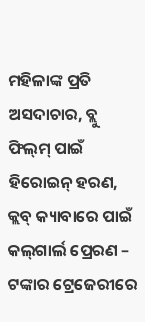ମହିଳାଙ୍କ ପ୍ରତି ଅସଦାଚାର, ବ୍ଲୁ ଫିଲ୍‌ମ୍ ପାଇଁ ହିରୋଇନ୍ ହରଣ, କ୍ଲବ୍ କ୍ୟାବାରେ ପାଇଁ କଲ୍‌ଗାର୍ଲ ପ୍ରେରଣ – ଟଙ୍କାର ଟ୍ରେଜେରୀରେ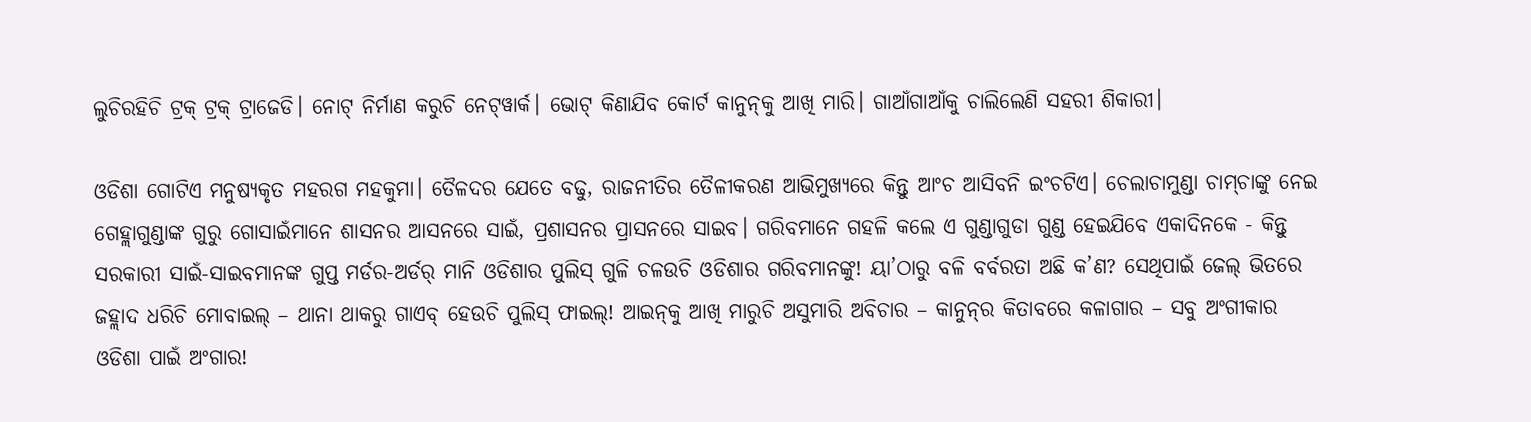ଲୁଚିରହିଚି ଟ୍ରକ୍ ଟ୍ରକ୍ ଟ୍ରାଜେଡି। ନୋଟ୍ ନିର୍ମାଣ କରୁଚି ନେଟ୍‌ୱାର୍କ। ଭୋଟ୍ କିଣାଯିବ କୋର୍ଟ କାନୁନ୍‌କୁ ଆଖି ମାରି। ଗାଆଁଗାଆଁକୁ ଚାଲିଲେଣି ସହରୀ ଶିକାରୀ।

ଓଡିଶା ଗୋଟିଏ ମନୁଷ୍ୟକୃତ ମହରଗ ମହକୁମା। ତୈଳଦର ଯେତେ ବଢୁ, ରାଜନୀତିର ତୈଳୀକରଣ ଆଭିମୁଖ୍ୟରେ କିନ୍ତୁ ଆଂଚ ଆସିବନି ଇଂଚଟିଏ। ଚେଲାଚାମୁଣ୍ଡା ଚାମ୍‌ଚାଙ୍କୁ ନେଇ ଗେହ୍ଲାଗୁଣ୍ଡାଙ୍କ ଗୁରୁ ଗୋସାଇଁମାନେ ଶାସନର ଆସନରେ ସାଇଁ, ପ୍ରଶାସନର ପ୍ରାସନରେ ସାଇବ। ଗରିବମାନେ ଗହଳି କଲେ ଏ ଗୁଣ୍ଡାଗୁଡା ଗୁଣ୍ଡ ହେଇଯିବେ ଏକାଦିନକେ - କିନ୍ତୁ ସରକାରୀ ସାଇଁ-ସାଇବମାନଙ୍କ ଗୁପ୍ତ ମର୍ଡର-ଅର୍ଡର୍ ମାନି ଓଡିଶାର ପୁଲିସ୍ ଗୁଳି ଚଳଉଚି ଓଡିଶାର ଗରିବମାନଙ୍କୁ! ୟା’ଠାରୁ ବଳି ବର୍ବରତା ଅଛି କ’ଣ? ସେଥିପାଇଁ ଜେଲ୍ ଭିତରେ ଜହ୍ଲାଦ ଧରିଚି ମୋବାଇଲ୍ – ଥାନା ଥାକରୁ ଗାଏବ୍ ହେଉଚି ପୁଲିସ୍ ଫାଇଲ୍! ଆଇନ୍‌କୁ ଆଖି ମାରୁଚି ଅସୁମାରି ଅବିଚାର – କାନୁନ୍‌ର କିତାବରେ କଳାଗାର – ସବୁ ଅଂଗୀକାର ଓଡିଶା ପାଇଁ ଅଂଗାର!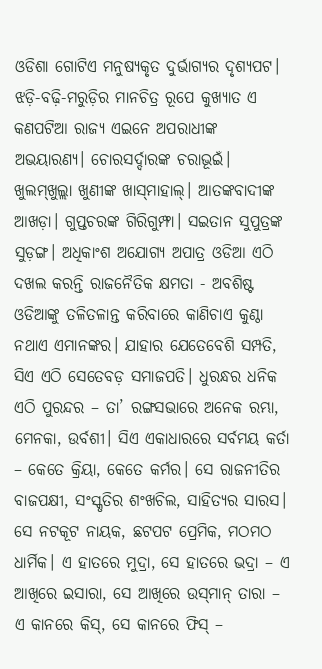ଓଡିଶା ଗୋଟିଏ ମନୁଷ୍ୟକୃତ ଦୁର୍ଭାଗ୍ୟର ଦୃଶ୍ୟପଟ। ଝଡ଼ି-ବଢ଼ି-ମରୁଡ଼ିର ମାନଚିତ୍ର ରୂପେ କୁଖ୍ୟାତ ଏ କଣପଟିଆ ରାଜ୍ୟ ଏଇନେ ଅପରାଧୀଙ୍କ ଅଭୟାରଣ୍ୟ। ଚୋରସର୍ଦ୍ଦାରଙ୍କ ଚରାଭୂଇଁ। ଖୁଲମ୍‌ଖୁଲ୍ଲା ଖୁଣୀଙ୍କ ଖାସ୍‌ମାହାଲ୍। ଆତଙ୍କବାଦୀଙ୍କ ଆଖଡ଼ା। ଗୁପ୍ତଚରଙ୍କ ଗିରିଗୁମ୍ଫା। ସଇତାନ ସୁପୁତ୍ରଙ୍କ ସୁଡ଼ଙ୍ଗ। ଅଧିକାଂଶ ଅଯୋଗ୍ୟ ଅପାତ୍ର ଓଡିଆ ଏଠି ଦଖଲ କରନ୍ତି ରାଜନୈତିକ କ୍ଷମତା - ଅବଶିଷ୍ଟ ଓଡିଆଙ୍କୁ ତଳିତଳାନ୍ତ କରିବାରେ କାଣିଚାଏ କୁଣ୍ଠା ନଥାଏ ଏମାନଙ୍କର। ଯାହାର ଯେତେବେଶି ସମ୍ପତି, ସିଏ ଏଠି ସେତେବଡ଼ ସମାଜପତି। ଧୁରନ୍ଧର ଧନିକ ଏଠି ପୁରନ୍ଦର – ତା’ ରଙ୍ଗସଭାରେ ଅନେକ ରମ୍ଭା, ମେନକା, ଉର୍ବଶୀ। ସିଏ ଏକାଧାରରେ ସର୍ବମୟ କର୍ତା – କେତେ କ୍ରିୟା, କେତେ କର୍ମର। ସେ ରାଜନୀତିର ବାଜପକ୍ଷୀ, ସଂସ୍କୃତିର ଶଂଖଚିଲ, ସାହିତ୍ୟର ସାରସ। ସେ ନଟକୂଟ ନାୟକ, ଛଟପଟ ପ୍ରେମିକ, ମଠମଠ ଧାର୍ମିକ। ଏ ହାତରେ ମୁଦ୍ରା, ସେ ହାତରେ ଭଦ୍ରା – ଏ ଆଖିରେ ଇସାରା, ସେ ଆଖିରେ ଉସ୍‌ମାନ୍ ତାରା – ଏ କାନରେ କିସ୍‌, ସେ କାନରେ ଫିସ୍ –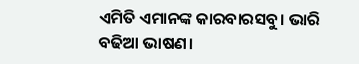ଏମିତି ଏମାନଙ୍କ କାରବାରସବୁ। ଭାରି ବଢିଆ ଭାଷଣ।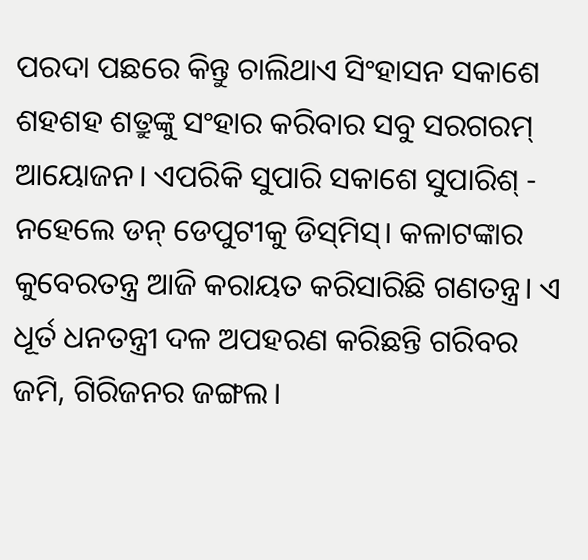ପରଦା ପଛରେ କିନ୍ତୁ ଚାଲିଥାଏ ସିଂହାସନ ସକାଶେ ଶହଶହ ଶତ୍ରୁଙ୍କୁ ସଂହାର କରିବାର ସବୁ ସରଗରମ୍ ଆୟୋଜନ। ଏପରିକି ସୁପାରି ସକାଶେ ସୁପାରିଶ୍ - ନହେଲେ ଡନ୍ ଡେପୁଟୀକୁ ଡିସ୍‌ମିସ୍। କଳାଟଙ୍କାର କୁବେରତନ୍ତ୍ର ଆଜି କରାୟତ କରିସାରିଛି ଗଣତନ୍ତ୍ର। ଏ ଧୂର୍ତ ଧନତନ୍ତ୍ରୀ ଦଳ ଅପହରଣ କରିଛନ୍ତି ଗରିବର ଜମି, ଗିରିଜନର ଜଙ୍ଗଲ।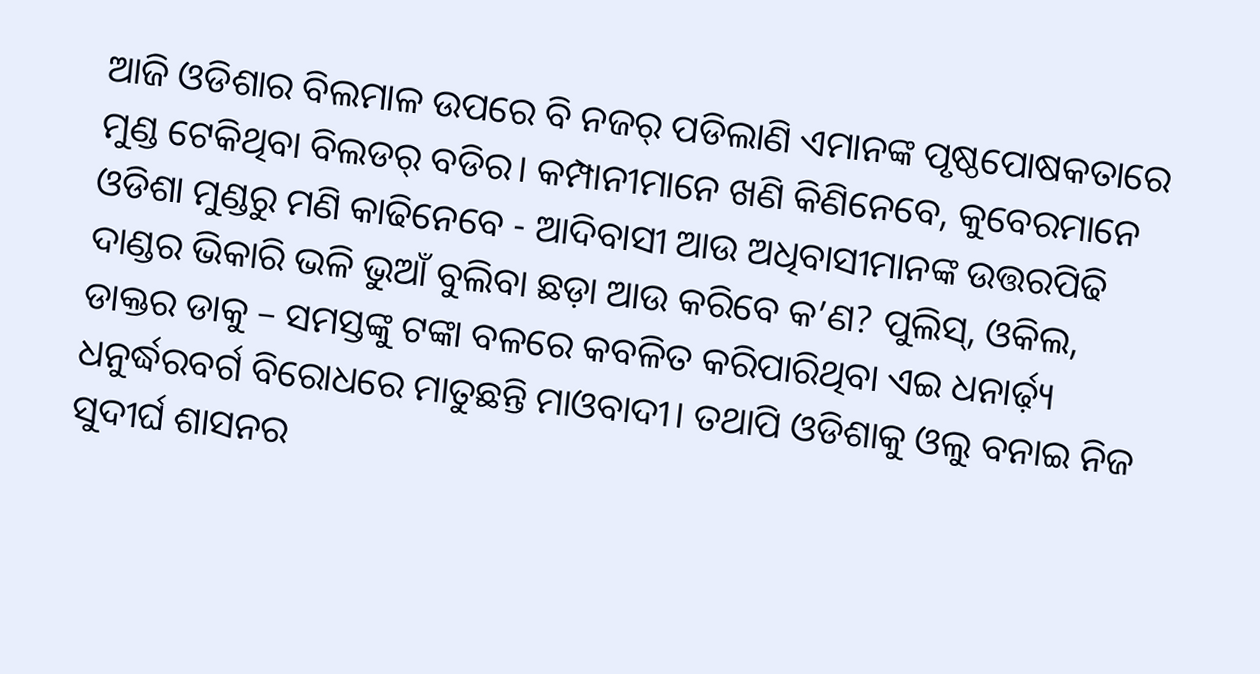ଆଜି ଓଡିଶାର ବିଲମାଳ ଉପରେ ବି ନଜର୍ ପଡିଲାଣି ଏମାନଙ୍କ ପୃଷ୍ଠପୋଷକତାରେ ମୁଣ୍ଡ ଟେକିଥିବା ବିଲଡର୍ ବଡିର। କମ୍ପାନୀମାନେ ଖଣି କିଣିନେବେ, କୁବେରମାନେ ଓଡିଶା ମୁଣ୍ଡରୁ ମଣି କାଢିନେବେ - ଆଦିବାସୀ ଆଉ ଅଧିବାସୀମାନଙ୍କ ଉତ୍ତରପିଢି ଦାଣ୍ଡର ଭିକାରି ଭଳି ଭୁଆଁ ବୁଲିବା ଛଡ଼ା ଆଉ କରିବେ କ’ଣ? ପୁଲିସ୍‌, ଓକିଲ, ଡାକ୍ତର ଡାକୁ – ସମସ୍ତଙ୍କୁ ଟଙ୍କା ବଳରେ କବଳିତ କରିପାରିଥିବା ଏଇ ଧନାର୍ଢ଼୍ୟ ଧନୁର୍ଦ୍ଧରବର୍ଗ ବିରୋଧରେ ମାତୁଛନ୍ତି ମାଓବାଦୀ। ତଥାପି ଓଡିଶାକୁ ଓଲୁ ବନାଇ ନିଜ ସୁଦୀର୍ଘ ଶାସନର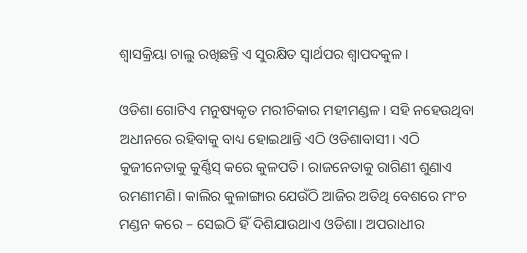ଶ୍ୱାସକ୍ରିୟା ଚାଲୁ ରଖିଛନ୍ତି ଏ ସୁରକ୍ଷିତ ସ୍ୱାର୍ଥପର ଶ୍ୱାପଦକୁଳ।

ଓଡିଶା ଗୋଟିଏ ମନୁଷ୍ୟକୃତ ମରୀଚିକାର ମହୀମଣ୍ଡଳ। ସହି ନହେଉଥିବା ଅଧୀନରେ ରହିବାକୁ ବାଧ୍ୟ ହୋଇଥାନ୍ତି ଏଠି ଓଡିଶାବାସୀ। ଏଠି କୁଜୀନେତାକୁ କୁର୍ଣ୍ଣିସ୍ କରେ କୁଳପତି। ରାଜନେତାକୁ ରାଗିଣୀ ଶୁଣାଏ ରମଣୀମଣି। କାଲିର କୁଳାଙ୍ଗାର ଯେଉଁଠି ଆଜିର ଅତିଥି ବେଶରେ ମଂଚ ମଣ୍ଡନ କରେ – ସେଇଠି ହିଁ ଦିଶିଯାଉଥାଏ ଓଡିଶା। ଅପରାଧୀର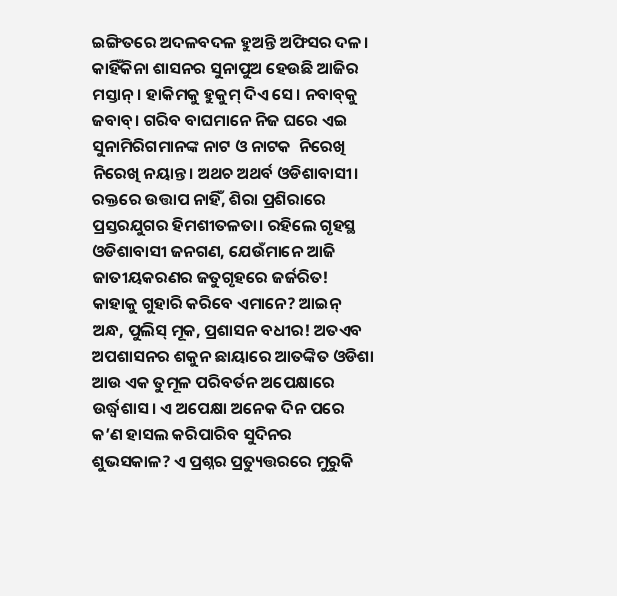ଇଙ୍ଗିତରେ ଅଦଳବଦଳ ହୁଅନ୍ତି ଅଫିସର ଦଳ। କାହିଁକିନା ଶାସନର ସୁନାପୁଅ ହେଉଛି ଆଜିର ମସ୍ତାନ୍। ହାକିମକୁ ହୁକୁମ୍ ଦିଏ ସେ। ନବାବ୍‌କୁ ଜବାବ୍। ଗରିବ ବାଘମାନେ ନିଜ ଘରେ ଏଇ ସୁନାମିରିଗମାନଙ୍କ ନାଟ ଓ ନାଟକ  ନିରେଖି ନିରେଖି ନୟାନ୍ତ। ଅଥଚ ଅଥର୍ବ ଓଡିଶାବାସୀ। ରକ୍ତରେ ଉତ୍ତାପ ନାହିଁ, ଶିରା ପ୍ରଶିରାରେ ପ୍ରସ୍ତରଯୁଗର ହିମଶୀତଳତା। ରହିଲେ ଗୃହସ୍ଥ ଓଡିଶାବାସୀ ଜନଗଣ, ଯେଉଁମାନେ ଆଜି ଜାତୀୟକରଣର ଜତୁଗୃହରେ ଜର୍ଜରିତ! କାହାକୁ ଗୁହାରି କରିବେ ଏମାନେ? ଆଇନ୍ ଅନ୍ଧ, ପୁଲିସ୍ ମୂକ, ପ୍ରଶାସନ ବଧୀର! ଅତଏବ ଅପଶାସନର ଶକୁନ ଛାୟାରେ ଆତଙ୍କିତ ଓଡିଶା ଆଉ ଏକ ତୁମୂଳ ପରିବର୍ତନ ଅପେକ୍ଷାରେ ଉର୍ଦ୍ଧ୍ୱଶାସ। ଏ ଅପେକ୍ଷା ଅନେକ ଦିନ ପରେ କ’ଣ ହାସଲ କରିପାରିବ ସୁଦିନର ଶୁଭସକାଳ? ଏ ପ୍ରଶ୍ନର ପ୍ରତ୍ୟୁତ୍ତରରେ ମୁରୁକି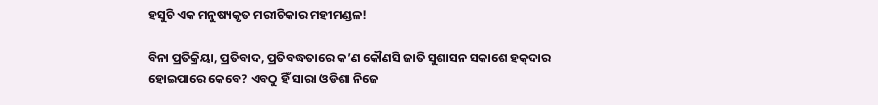ହସୁଚି ଏକ ମନୁଷ୍ୟକୃତ ମରୀଚିକାର ମହୀମଣ୍ଡଳ!

ବିନା ପ୍ରତିକ୍ରିୟା, ପ୍ରତିବାଦ, ପ୍ରତିବଦ୍ଧତାରେ କ’ଣ କୌଣସି ଜାତି ସୁଶାସନ ସକାଶେ ହକ୍‌ଦାର ହୋଇପାରେ କେବେ? ଏବଠୁ ହିଁ ସାରା ଓଡିଶା ନିଜେ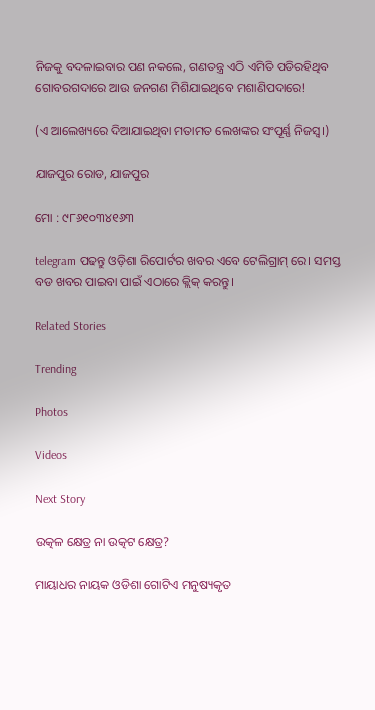ନିଜକୁ ବଦଳାଇବାର ପଣ ନକଲେ, ଗଣତନ୍ତ୍ର ଏଠି ଏମିତି ପଡିରହିଥିବ ଗୋବରଗଦାରେ ଆଉ ଜନଗଣ ମିଶିଯାଇଥିବେ ମଶାଣିପଦାରେ!

(ଏ ଆଲେଖ୍ୟରେ ଦିଆଯାଇଥିବା ମତାମତ ଲେଖଙ୍କର ସଂପୂର୍ଣ୍ଣ ନିଜସ୍ୱ।)

ଯାଜପୁର ରୋଡ, ଯାଜପୁର

ମୋ : ୯୮୬୧୦୩୪୧୬୩

telegram ପଢନ୍ତୁ ଓଡ଼ିଶା ରିପୋର୍ଟର ଖବର ଏବେ ଟେଲିଗ୍ରାମ୍ ରେ। ସମସ୍ତ ବଡ ଖବର ପାଇବା ପାଇଁ ଏଠାରେ କ୍ଲିକ୍ କରନ୍ତୁ।

Related Stories

Trending

Photos

Videos

Next Story

ଉତ୍କଳ କ୍ଷେତ୍ର ନା ଉତ୍କଟ କ୍ଷେତ୍ର?

ମାୟାଧର ନାୟକ ଓଡିଶା ଗୋଟିଏ ମନୁଷ୍ୟକୃତ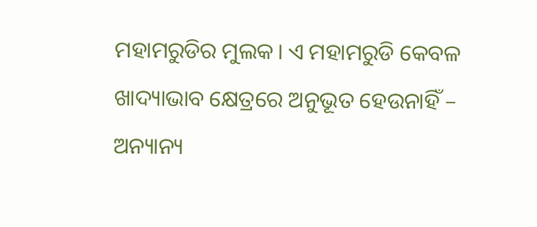ମହାମରୁଡିର ମୁଲକ। ଏ ମହାମରୁଡି କେବଳ ଖାଦ୍ୟାଭାବ କ୍ଷେତ୍ରରେ ଅନୁଭୂତ ହେଉନାହିଁ – ଅନ୍ୟାନ୍ୟ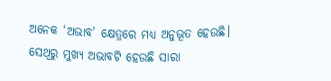ଅନେକ ‘ଅଭାବ’ କ୍ଷେତ୍ରରେ ମଧ୍ୟ ଅନୁଭୂତ ହେଉଛି। ସେଥିରୁ ମୁଖ୍ୟ ଅଭାବଟି ହେଉଛି ସାରା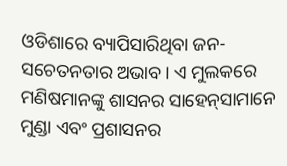ଓଡିଶାରେ ବ୍ୟାପିସାରିଥିବା ଜନ-ସଚେତନତାର ଅଭାବ। ଏ ମୁଲକରେ ମଣିଷମାନଙ୍କୁ ଶାସନର ସାହେନ୍‌ସାମାନେ ମୁଣ୍ଡା ଏବଂ ପ୍ରଶାସନର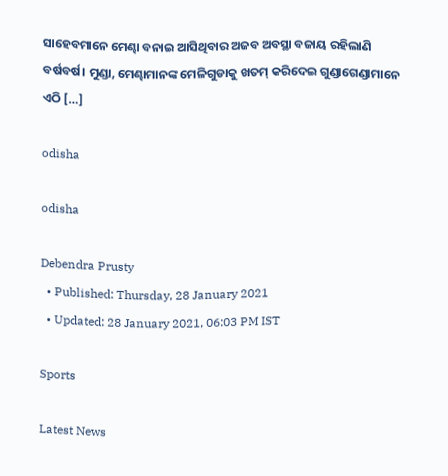ସାହେବମାନେ ମେଣ୍ଢା ବନାଇ ଆସିଥିବାର ଅଜବ ଅବସ୍ଥା ବଜାୟ ରହିଲାଣି ବର୍ଷବର୍ଷ। ମୁଣ୍ଡା, ମେଣ୍ଢାମାନଙ୍କ ମେଳିଗୁଡାକୁ ଖତମ୍ କରିଦେଇ ଗୁଣ୍ଡାଗେଣ୍ଡାମାନେ ଏଠି […]

odisha

odisha

Debendra Prusty
  • Published: Thursday, 28 January 2021
  • Updated: 28 January 2021, 06:03 PM IST

Sports

Latest News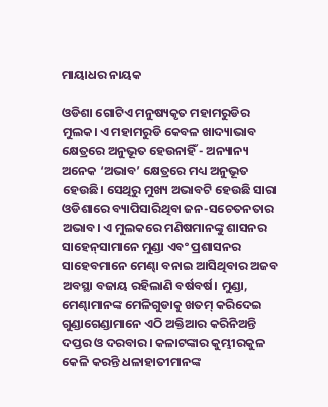ମାୟାଧର ନାୟକ

ଓଡିଶା ଗୋଟିଏ ମନୁଷ୍ୟକୃତ ମହାମରୁଡିର ମୁଲକ। ଏ ମହାମରୁଡି କେବଳ ଖାଦ୍ୟାଭାବ କ୍ଷେତ୍ରରେ ଅନୁଭୂତ ହେଉନାହିଁ - ଅନ୍ୟାନ୍ୟ ଅନେକ ‘ଅଭାବ’ କ୍ଷେତ୍ରରେ ମଧ୍ୟ ଅନୁଭୂତ ହେଉଛି। ସେଥିରୁ ମୁଖ୍ୟ ଅଭାବଟି ହେଉଛି ସାରା ଓଡିଶାରେ ବ୍ୟାପିସାରିଥିବା ଜନ-ସଚେତନତାର ଅଭାବ। ଏ ମୁଲକରେ ମଣିଷମାନଙ୍କୁ ଶାସନର ସାହେନ୍‌ସାମାନେ ମୁଣ୍ଡା ଏବଂ ପ୍ରଶାସନର ସାହେବମାନେ ମେଣ୍ଢା ବନାଇ ଆସିଥିବାର ଅଜବ ଅବସ୍ଥା ବଜାୟ ରହିଲାଣି ବର୍ଷବର୍ଷ। ମୁଣ୍ଡା, ମେଣ୍ଢାମାନଙ୍କ ମେଳିଗୁଡାକୁ ଖତମ୍ କରିଦେଇ ଗୁଣ୍ଡାଗେଣ୍ଡାମାନେ ଏଠି ଅକ୍ତିଆର କରିନିଅନ୍ତି ଦପ୍ତର ଓ ଦରବାର। କଳାଟଙ୍କାର କୁମ୍ଭୀରକୁଳ କେଳି କରନ୍ତି ଧଳାହାତୀମାନଙ୍କ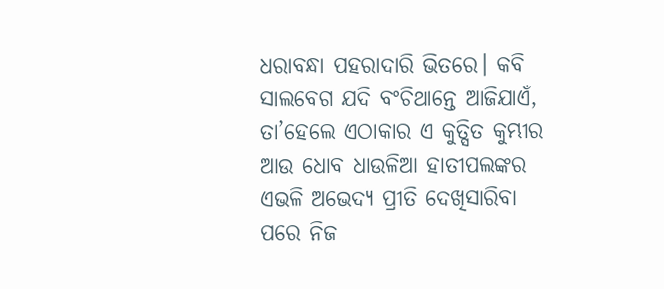ଧରାବନ୍ଧା ପହରାଦାରି ଭିତରେ। କବି ସାଲବେଗ ଯଦି ବଂଚିଥାନ୍ତେ ଆଜିଯାଏଁ, ତା’ହେଲେ ଏଠାକାର ଏ କୁତ୍ସିତ କୁମ୍ଭୀର ଆଉ ଧୋବ ଧାଉଳିଆ ହାତୀପଲଙ୍କର ଏଭଳି ଅଭେଦ୍ୟ ପ୍ରୀତି ଦେଖିସାରିବା ପରେ ନିଜ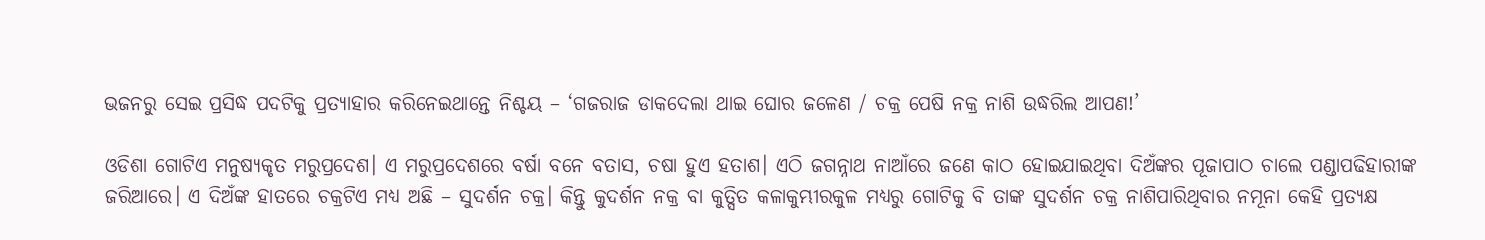ଭଜନରୁ ସେଇ ପ୍ରସିଦ୍ଧ ପଦଟିକୁ ପ୍ରତ୍ୟାହାର କରିନେଇଥାନ୍ତେ ନିଶ୍ଚୟ – ‘ଗଜରାଜ ଡାକଦେଲା ଥାଇ ଘୋର ଜଳେଣ / ଚକ୍ର ପେଷି ନକ୍ର ନାଶି ଉଦ୍ଧରିଲ ଆପଣ!’

ଓଡିଶା ଗୋଟିଏ ମନୁଷ୍ୟକୃତ ମରୁପ୍ରଦେଶ। ଏ ମରୁପ୍ରଦେଶରେ ବର୍ଷା ବନେ ବତାସ, ଚଷା ହୁଏ ହତାଶ। ଏଠି ଜଗନ୍ନାଥ ନାଆଁରେ ଜଣେ କାଠ ହୋଇଯାଇଥିବା ଦିଅଁଙ୍କର ପୂଜାପାଠ ଚାଲେ ପଣ୍ଡାପଢିହାରୀଙ୍କ ଜରିଆରେ। ଏ ଦିଅଁଙ୍କ ହାତରେ ଚକ୍ରଟିଏ ମଧ୍ୟ ଅଛି – ସୁଦର୍ଶନ ଚକ୍ର। କିନ୍ତୁ କୁଦର୍ଶନ ନକ୍ର ବା କୁତ୍ସିତ କଳାକୁମ୍ଭୀରକୁଳ ମଧ୍ୟରୁ ଗୋଟିକୁ ବି ତାଙ୍କ ସୁଦର୍ଶନ ଚକ୍ର ନାଶିପାରିଥିବାର ନମୂନା କେହି ପ୍ରତ୍ୟକ୍ଷ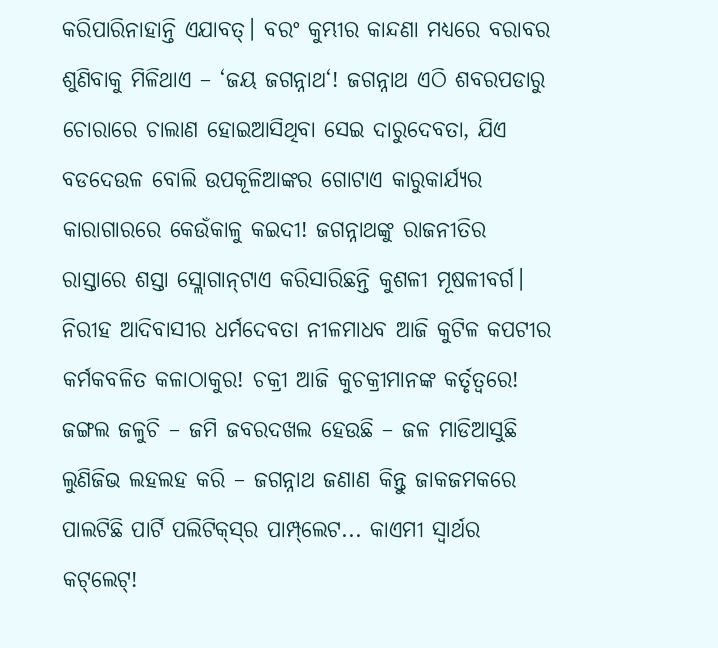କରିପାରିନାହାନ୍ତି ଏଯାବତ୍। ବରଂ କୁମ୍ଭୀର କାନ୍ଦଣା ମଧ୍ୟରେ ବରାବର ଶୁଣିବାକୁ ମିଳିଥାଏ – ‘ଜୟ ଜଗନ୍ନାଥ‘! ଜଗନ୍ନାଥ ଏଠି ଶବରପଡାରୁ ଚୋରାରେ ଚାଲାଣ ହୋଇଆସିଥିବା ସେଇ ଦାରୁଦେବତା, ଯିଏ ବଡଦେଉଳ ବୋଲି ଉପକୂଳିଆଙ୍କର ଗୋଟାଏ କାରୁକାର୍ଯ୍ୟର କାରାଗାରରେ କେଉଁକାଳୁ କଇଦୀ! ଜଗନ୍ନାଥଙ୍କୁ ରାଜନୀତିର ରାସ୍ତାରେ ଶସ୍ତା ସ୍ଲୋଗାନ୍‌ଟାଏ କରିସାରିଛନ୍ତି କୁଶଳୀ ମୂଷଳୀବର୍ଗ। ନିରୀହ ଆଦିବାସୀର ଧର୍ମଦେବତା ନୀଳମାଧବ ଆଜି କୁଟିଳ କପଟୀର କର୍ମକବଳିତ କଳାଠାକୁର! ଚକ୍ରୀ ଆଜି କୁଚକ୍ରୀମାନଙ୍କ କର୍ତୃତ୍ୱରେ! ଜଙ୍ଗଲ ଜଳୁଚି – ଜମି ଜବରଦଖଲ ହେଉଛି – ଜଳ ମାଡିଆସୁଛି ଲୁଣିଜିଭ ଲହଲହ କରି – ଜଗନ୍ନାଥ ଜଣାଣ କିନ୍ତୁ ଜାକଜମକରେ ପାଲଟିଛି ପାର୍ଟି ପଲିଟିକ୍‌ସ୍‌ର ପାମ୍ପ୍‌ଲେଟ... କାଏମୀ ସ୍ୱାର୍ଥର କଟ୍‌ଲେଟ୍!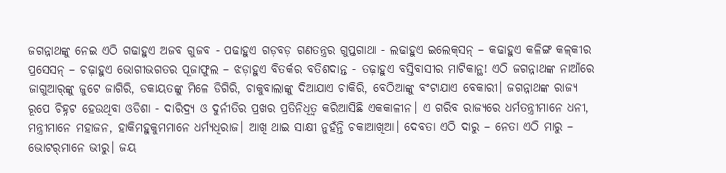ଜଗନ୍ନାଥଙ୍କୁ ନେଇ ଏଠି ଗଢାହୁଏ ଅଜବ ଗୁଜବ - ପଢାହୁଏ ଗଡ଼ବଡ଼ ଗଣତନ୍ତ୍ରର ଗୁପ୍ତଗାଥା - ଲଢାହୁଏ ଇଲେକ୍‌ସନ୍ – କଢାହୁଏ କଳିଙ୍ଗ କଳ୍‌କୀର ପ୍ରସେସନ୍ – ଚଢ଼ାହୁଏ ଭୋଗୀଭଗତର ପୂଜାଫୁଲ – ଝଡ଼ାହୁଏ ବିତର୍କର ବତିଶଦାନ୍ତ - ତଢ଼ାହୁଏ ବସ୍ତିବାସୀର ମାଟିକାନ୍ଥ! ଏଠି ଜଗନ୍ନାଥଙ୍କ ନାଆଁରେ ଜାଗୁଆର୍‌ଙ୍କୁ ଜୁଟେ ଜାଗିରି, ଡକାୟତଙ୍କୁ ମିଳେ ଡିଗିରି, ଚାକୁବାଲାଙ୍କୁ ଦିଆଯାଏ ଚାକିରି, ବେଠିଆଙ୍କୁ ବଂଟାଯାଏ ବେକାରୀ। ଜଗନ୍ନାଥଙ୍କ ରାଜ୍ୟ ରୂପେ ଚିହ୍ନଟ ହେଉଥିବା ଓଡିଶା - ଦାରିଦ୍ର‌୍ୟ ଓ ଦୁର୍ନୀତିର ପ୍ରଖର ପ୍ରତିନିଧିତ୍ୱ କରିଆସିଛି ଏକକାଳୀନ। ଏ ଗରିବ ରାଜ୍ୟରେ ଧର୍ମତନ୍ତ୍ରୀମାନେ ଧନୀ, ମନ୍ତ୍ରୀମାନେ ମହାଜନ, ହାକିମହୁକୁମମାନେ ଧର୍ମ୍ୟଧିରାଜ। ଆଖି ଥାଇ ସାକ୍ଷୀ ନୁହଁନ୍ତି ଚକାଆଖିଆ। ଦେବତା ଏଠି ଦାରୁ – ନେତା ଏଠି ମାରୁ – ଭୋଟର୍‌ମାନେ ଭୀରୁ। ଜୟ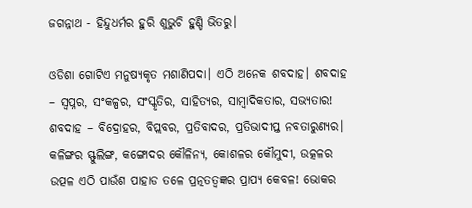ଜଗନ୍ନାଥ - ହିନ୍ଦୁଧର୍ମର ହୁରି ଶୁଭୁଚି ହୁଣ୍ଡି ଭିତରୁ।

ଓଡିଶା ଗୋଟିଏ ମନୁଷ୍ୟକୃତ ମଶାଣିପଦା। ଏଠି ଅନେକ ଶବଦାହ। ଶବଦାହ – ସ୍ୱପ୍ନର, ସଂକଳ୍ପର, ସଂସ୍କୃତିର, ସାହିତ୍ୟର, ସାମ୍ବାଦିକତାର, ସଭ୍ୟତାର! ଶବଦାହ – ବିଦ୍ରୋହର, ବିପ୍ଲବର, ପ୍ରତିବାଦର, ପ୍ରତିଭାଦୀପ୍ତ ନବତାରୁଣ୍ୟର। କଳିଙ୍ଗର ସ୍ଫୁଲିଙ୍ଗ, କଙ୍ଗୋଦର କୌଳିନ୍ୟ, କୋଶଳର କୌମୁଦୀ, ଉତ୍କଳର ଉତ୍ପଳ ଏଠି ପାଉଁଶ ପାହାଡ ତଳେ ପ୍ରତ୍ନତତ୍ୱଜ୍ଞର ପ୍ରାପ୍ୟ କେବଳ! ଭୋକର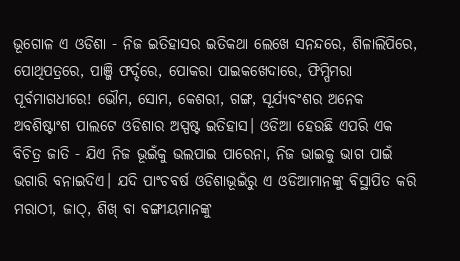ଭୂଗୋଳ ଏ ଓଡିଶା - ନିଜ ଇତିହାସର ଇତିକଥା ଲେଖେ ସନନ୍ଦରେ, ଶିଳାଲିପିରେ, ପୋଥିପତ୍ରରେ, ପାଞ୍ଜି ଫର୍ଦ୍ଦରେ, ପୋକରା ପାଇକଖେଦାରେ, ଫିମ୍ପିମରା ପୂର୍ବମାଗଧୀରେ! ଭୌମ, ସୋମ, କେଶରୀ, ଗଙ୍ଗ, ସୂର୍ଯ୍ୟବଂଶର ଅନେକ ଅବଶିଷ୍ଟାଂଶ ପାଲଟେ ଓଡିଶାର ଅସ୍ପଷ୍ଟ ଇତିହାସ। ଓଡିଆ ହେଉଛି ଏପରି ଏକ ବିଚିତ୍ର ଜାତି - ଯିଏ ନିଜ ଭୂଇଁକୁ ଭଲପାଇ ପାରେନା, ନିଜ ଭାଇକୁ ଭାଗ ପାଇଁ ଭଗାରି ବନାଇଦିଏ। ଯଦି ପାଂଚବର୍ଷ ଓଡିଶାଭୂଇଁରୁ ଏ ଓଡିଆମାନଙ୍କୁ ବିସ୍ଥାପିତ କରି ମରାଠୀ, ଜାଠ୍‌, ଶିଖ୍ ବା ବଙ୍ଗୀୟମାନଙ୍କୁ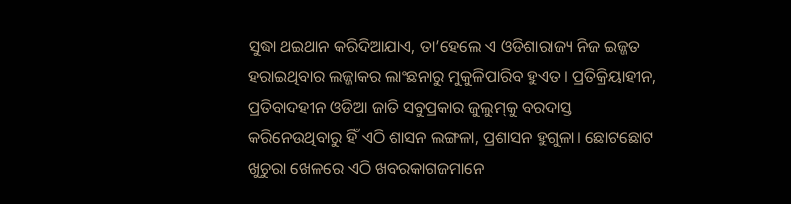ସୁଦ୍ଧା ଥଇଥାନ କରିଦିଆଯାଏ, ତା’ହେଲେ ଏ ଓଡିଶାରାଜ୍ୟ ନିଜ ଇଜ୍ଜତ ହରାଇଥିବାର ଲଜ୍ଜାକର ଲାଂଛନାରୁ ମୁକୁଳିପାରିବ ହୁଏତ। ପ୍ରତିକ୍ରିୟାହୀନ, ପ୍ରତିବାଦହୀନ ଓଡିଆ ଜାତି ସବୁପ୍ରକାର ଜୁଲୁମ୍‌କୁ ବରଦାସ୍ତ କରିନେଉଥିବାରୁ ହିଁ ଏଠି ଶାସନ ଲଙ୍ଗଳା, ପ୍ରଶାସନ ହୁଗୁଳା। ଛୋଟଛୋଟ ଖୁଚୁରା ଖେଳରେ ଏଠି ଖବରକାଗଜମାନେ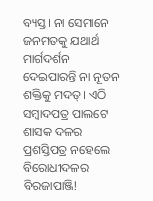ବ୍ୟସ୍ତ। ନା ସେମାନେ ଜନମତକୁ ଯଥାର୍ଥ ମାର୍ଗଦର୍ଶନ ଦେଇପାରନ୍ତି ନା ନୂତନ ଶକ୍ତିକୁ ମଦତ୍। ଏଠି ସମ୍ବାଦପତ୍ର ପାଲଟେ ଶାସକ ଦଳର ପ୍ରଶସ୍ତିପତ୍ର ନହେଲେ ବିରୋଧୀଦଳର ବିରଜାପାଞ୍ଜି!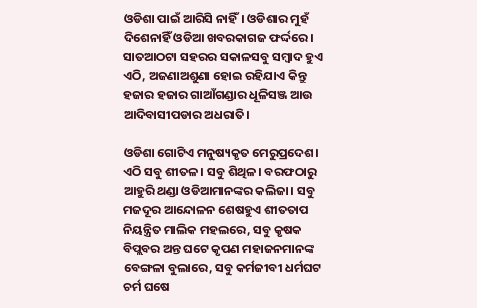ଓଡିଶା ପାଇଁ ଆରିସି ନାହିଁ। ଓଡିଶାର ମୁହଁ ଦିଶେନାହିଁ ଓଡିଆ ଖବରକାଗଜ ଫର୍ଦ୍ଦରେ। ସାତଆଠଟା ସହରର ସକାଳସବୁ ସମ୍ବାଦ ହୁଏ ଏଠି, ଅଜଣାଅଶୁଣା ହୋଇ ରହିଯାଏ କିନ୍ତୁ ହଜାର ହଜାର ଗାଆଁଗଣ୍ଡାର ଧୂଳିସଞ୍ଜ ଆଉ ଆଦିବାସୀପଡାର ଅଧରାତି।

ଓଡିଶା ଗୋଟିଏ ମନୁଷ୍ୟକୃତ ମେରୁପ୍ରଦେଶ। ଏଠି ସବୁ ଶୀତଳ। ସବୁ ଶିଥିଳ। ବରଫଠାରୁ ଆହୁରି ଥଣ୍ଡା ଓଡିଆମାନଙ୍କର କଲିଜା। ସବୁ ମଜଦୂର ଆନ୍ଦୋଳନ ଶେଷହୁଏ ଶୀତତାପ ନିୟନ୍ତ୍ରିତ ମାଲିକ ମହଲରେ, ସବୁ କୃଷକ ବିପ୍ଲବର ଅନ୍ତ ଘଟେ କୃପଣ ମହାଜନମାନଙ୍କ ବେଙ୍ଗଳା ବୁଲାରେ, ସବୁ କର୍ମଜୀବୀ ଧର୍ମଘଟ ଚର୍ମ ଘଷେ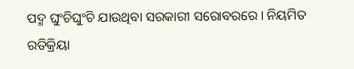ପଦ୍ମ ଘୁଂଚିଘୁଂଚି ଯାଉଥିବା ସରକାରୀ ସରୋବରରେ। ନିୟମିତ ରତିକ୍ରିୟା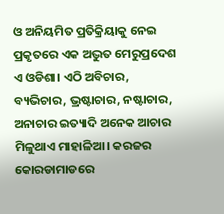ଓ ଅନିୟମିତ ପ୍ରତିକ୍ରିୟାକୁ ନେଇ ପ୍ରକୃତରେ ଏକ ଅଦ୍ଭୁତ ମେରୁପ୍ରଦେଶ ଏ ଓଡିଶା। ଏଠି ଅବିଚାର, ବ୍ୟଭିଚାର, ଭ୍ରଷ୍ଟାଚାର, ନଷ୍ଟାଚାର, ଅନାଚାର ଇତ୍ୟାଦି ଅନେକ ଆଚାର ମିଳୁଥାଏ ମାହାଳିଆ। କରଜର କୋରଡାମାଡରେ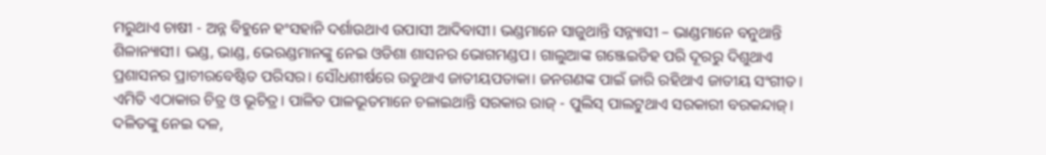ମରୁଥାଏ ଚାଷୀ - ଅନ୍ନ ବିହୁନେ ହଂସହାନି ଦର୍ଶାଉଥାଏ ଉପାସୀ ଆଦିବାସୀ। ଭଣ୍ଡମାନେ ସାଜୁଥାନ୍ତି ସନ୍ନ୍ୟାସୀ – ଭାଣ୍ଡମାନେ ବନୁଥାନ୍ତି ଶିଳାନ୍ୟାସୀ। ଭଣ୍ଡ, ଭାଣ୍ଡ, ଭେରଣ୍ଡମାନଙ୍କୁ ନେଇ ଓଡିଶା ଶାସନର ଭୋଗମଣ୍ଡପ। ଗାଲୁଆଙ୍କ ଗଞ୍ଜେଇଡିହ ପରି ଦୂରରୁ ଦିଶୁଥାଏ ପ୍ରଶାସନର ପ୍ରାଚୀରବେଷ୍ଟିତ ପରିସର। ସୌଧଶୀର୍ଷରେ ଉଡୁଥାଏ ଜାତୀୟପତାକା। ଜନଗଣଙ୍କ ପାଇଁ ଜାରି ରହିଥାଏ ଜାତୀୟ ସଂଗୀତ। ଏମିତି ଏଠାକାର ଚିତ୍ର ଓ ଭୂଚିତ୍ର। ପାଳିତ ପାଳଭୂତମାନେ ଚଳାଇଥାନ୍ତି ସରକାର ରାଜ୍ - ପୁଲିସ୍ ପାଲଟୁଥାଏ ସରକାରୀ ବରକନ୍ଦାଜ୍। ଦଳିତଙ୍କୁ ନେଇ ଦଳ,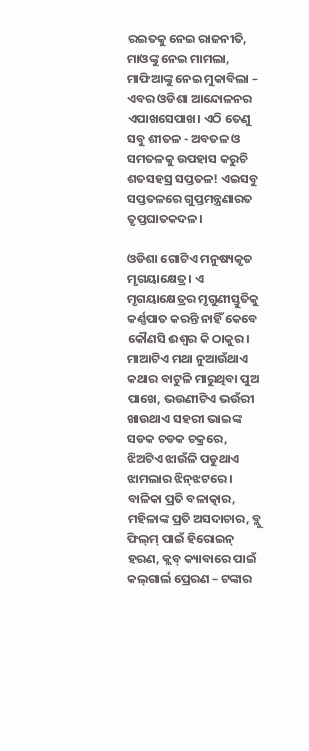ରଇତକୁ ନେଇ ରାଜନୀତି, ମାଓଙ୍କୁ ନେଇ ମାମଲା, ମାଫିଆଙ୍କୁ ନେଇ ମୁକାବିଲା – ଏବର ଓଡିଶା ଆନ୍ଦୋଳନର ଏପାଖସେପାଖ। ଏଠି ତେଣୁ ସବୁ ଶୀତଳ - ଅବତଳ ଓ ସମତଳକୁ ଉପହାସ କରୁଚି ଶତସହସ୍ର ସପ୍ତତଳ! ଏଇସବୁ ସପ୍ତତଳରେ ଗୁପ୍ତମନ୍ତ୍ରଣାରତ ତୃପ୍ତଘାତକଦଳ।

ଓଡିଶା ଗୋଟିଏ ମନୁଷ୍ୟକୃତ ମୃଗୟାକ୍ଷେତ୍ର। ଏ ମୃଗୟାକ୍ଷେତ୍ରର ମୃଗୁଣୀସ୍ତୁତିକୁ କର୍ଣ୍ଣପାତ କରନ୍ତି ନାହିଁ କେବେ କୌଣସି ଈଶ୍ୱର କି ଠାକୁର। ମାଆଟିଏ ମଥା ନୁଆଉଁଥାଏ କଥାର ବାଟୁଳି ମାରୁଥିବା ପୁଅ ପାଖେ, ଭଉଣୀଟିଏ ଭଉଁରୀ ଖାଉଥାଏ ସହରୀ ଭାଇଙ୍କ ସଡକ ଚଡକ ଚକ୍ରରେ, ଝିଅଟିଏ ଝାଉଁଳି ପଡୁଥାଏ ଝାମଲାର ଝିନ୍‌ଝଟରେ। ବାଳିକା ପ୍ରତି ବଳାତ୍କାର, ମହିଳାଙ୍କ ପ୍ରତି ଅସଦାଚାର, ବ୍ଲୁ ଫିଲ୍‌ମ୍ ପାଇଁ ହିରୋଇନ୍ ହରଣ, କ୍ଲବ୍ କ୍ୟାବାରେ ପାଇଁ କଲ୍‌ଗାର୍ଲ ପ୍ରେରଣ – ଟଙ୍କାର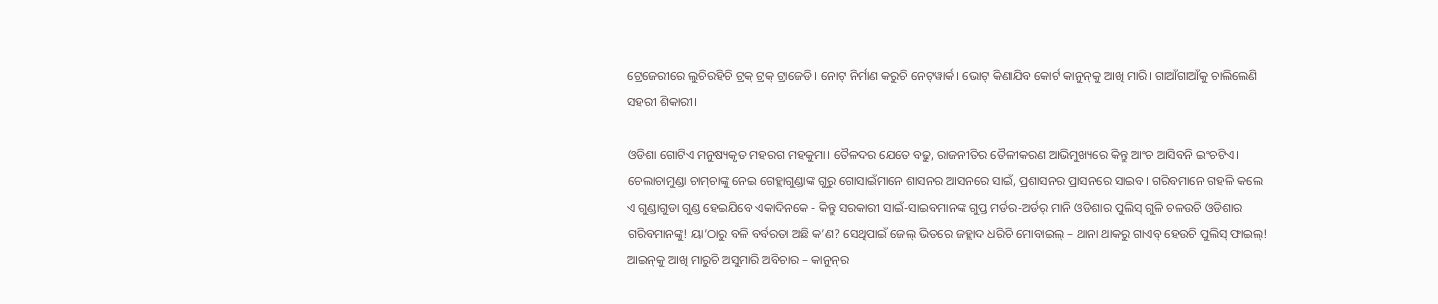ଟ୍ରେଜେରୀରେ ଲୁଚିରହିଚି ଟ୍ରକ୍ ଟ୍ରକ୍ ଟ୍ରାଜେଡି। ନୋଟ୍ ନିର୍ମାଣ କରୁଚି ନେଟ୍‌ୱାର୍କ। ଭୋଟ୍ କିଣାଯିବ କୋର୍ଟ କାନୁନ୍‌କୁ ଆଖି ମାରି। ଗାଆଁଗାଆଁକୁ ଚାଲିଲେଣି ସହରୀ ଶିକାରୀ।

ଓଡିଶା ଗୋଟିଏ ମନୁଷ୍ୟକୃତ ମହରଗ ମହକୁମା। ତୈଳଦର ଯେତେ ବଢୁ, ରାଜନୀତିର ତୈଳୀକରଣ ଆଭିମୁଖ୍ୟରେ କିନ୍ତୁ ଆଂଚ ଆସିବନି ଇଂଚଟିଏ। ଚେଲାଚାମୁଣ୍ଡା ଚାମ୍‌ଚାଙ୍କୁ ନେଇ ଗେହ୍ଲାଗୁଣ୍ଡାଙ୍କ ଗୁରୁ ଗୋସାଇଁମାନେ ଶାସନର ଆସନରେ ସାଇଁ, ପ୍ରଶାସନର ପ୍ରାସନରେ ସାଇବ। ଗରିବମାନେ ଗହଳି କଲେ ଏ ଗୁଣ୍ଡାଗୁଡା ଗୁଣ୍ଡ ହେଇଯିବେ ଏକାଦିନକେ - କିନ୍ତୁ ସରକାରୀ ସାଇଁ-ସାଇବମାନଙ୍କ ଗୁପ୍ତ ମର୍ଡର-ଅର୍ଡର୍ ମାନି ଓଡିଶାର ପୁଲିସ୍ ଗୁଳି ଚଳଉଚି ଓଡିଶାର ଗରିବମାନଙ୍କୁ! ୟା’ଠାରୁ ବଳି ବର୍ବରତା ଅଛି କ’ଣ? ସେଥିପାଇଁ ଜେଲ୍ ଭିତରେ ଜହ୍ଲାଦ ଧରିଚି ମୋବାଇଲ୍ – ଥାନା ଥାକରୁ ଗାଏବ୍ ହେଉଚି ପୁଲିସ୍ ଫାଇଲ୍! ଆଇନ୍‌କୁ ଆଖି ମାରୁଚି ଅସୁମାରି ଅବିଚାର – କାନୁନ୍‌ର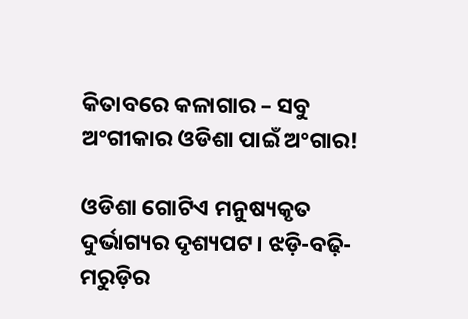କିତାବରେ କଳାଗାର – ସବୁ ଅଂଗୀକାର ଓଡିଶା ପାଇଁ ଅଂଗାର!

ଓଡିଶା ଗୋଟିଏ ମନୁଷ୍ୟକୃତ ଦୁର୍ଭାଗ୍ୟର ଦୃଶ୍ୟପଟ। ଝଡ଼ି-ବଢ଼ି-ମରୁଡ଼ିର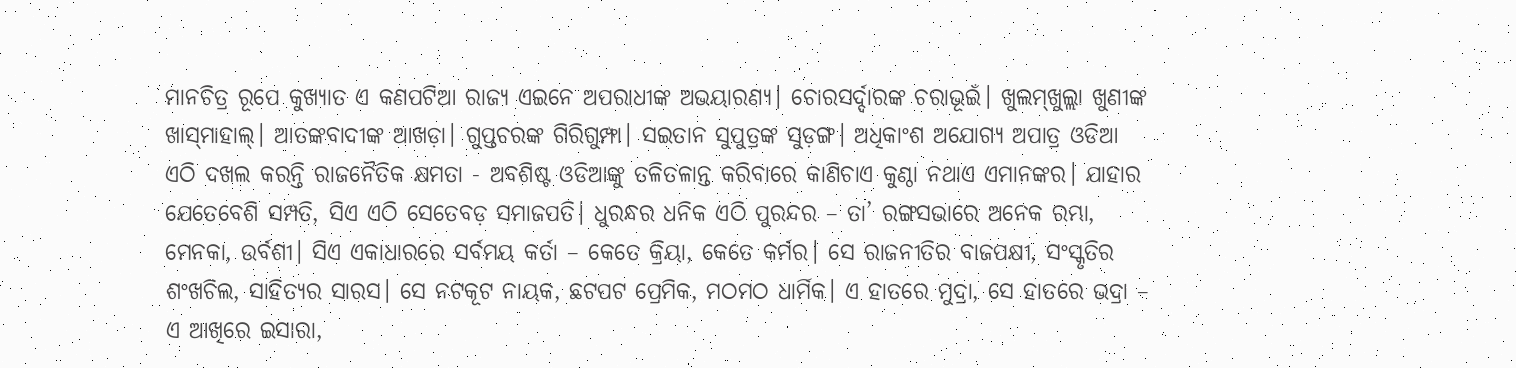ମାନଚିତ୍ର ରୂପେ କୁଖ୍ୟାତ ଏ କଣପଟିଆ ରାଜ୍ୟ ଏଇନେ ଅପରାଧୀଙ୍କ ଅଭୟାରଣ୍ୟ। ଚୋରସର୍ଦ୍ଦାରଙ୍କ ଚରାଭୂଇଁ। ଖୁଲମ୍‌ଖୁଲ୍ଲା ଖୁଣୀଙ୍କ ଖାସ୍‌ମାହାଲ୍। ଆତଙ୍କବାଦୀଙ୍କ ଆଖଡ଼ା। ଗୁପ୍ତଚରଙ୍କ ଗିରିଗୁମ୍ଫା। ସଇତାନ ସୁପୁତ୍ରଙ୍କ ସୁଡ଼ଙ୍ଗ। ଅଧିକାଂଶ ଅଯୋଗ୍ୟ ଅପାତ୍ର ଓଡିଆ ଏଠି ଦଖଲ କରନ୍ତି ରାଜନୈତିକ କ୍ଷମତା - ଅବଶିଷ୍ଟ ଓଡିଆଙ୍କୁ ତଳିତଳାନ୍ତ କରିବାରେ କାଣିଚାଏ କୁଣ୍ଠା ନଥାଏ ଏମାନଙ୍କର। ଯାହାର ଯେତେବେଶି ସମ୍ପତି, ସିଏ ଏଠି ସେତେବଡ଼ ସମାଜପତି। ଧୁରନ୍ଧର ଧନିକ ଏଠି ପୁରନ୍ଦର – ତା’ ରଙ୍ଗସଭାରେ ଅନେକ ରମ୍ଭା, ମେନକା, ଉର୍ବଶୀ। ସିଏ ଏକାଧାରରେ ସର୍ବମୟ କର୍ତା – କେତେ କ୍ରିୟା, କେତେ କର୍ମର। ସେ ରାଜନୀତିର ବାଜପକ୍ଷୀ, ସଂସ୍କୃତିର ଶଂଖଚିଲ, ସାହିତ୍ୟର ସାରସ। ସେ ନଟକୂଟ ନାୟକ, ଛଟପଟ ପ୍ରେମିକ, ମଠମଠ ଧାର୍ମିକ। ଏ ହାତରେ ମୁଦ୍ରା, ସେ ହାତରେ ଭଦ୍ରା – ଏ ଆଖିରେ ଇସାରା,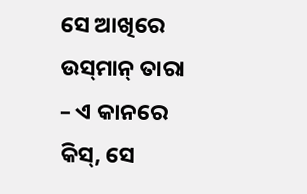ସେ ଆଖିରେ ଉସ୍‌ମାନ୍ ତାରା – ଏ କାନରେ କିସ୍‌, ସେ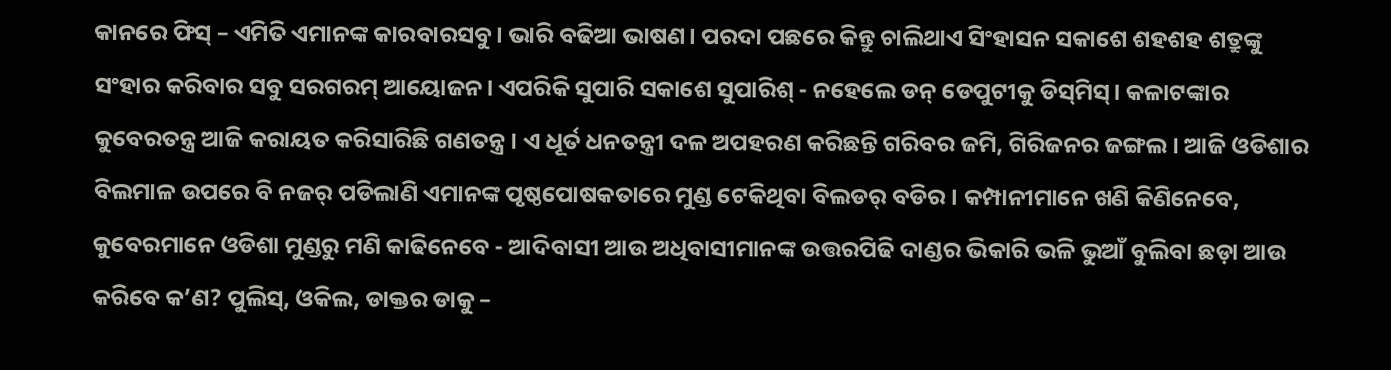କାନରେ ଫିସ୍ – ଏମିତି ଏମାନଙ୍କ କାରବାରସବୁ। ଭାରି ବଢିଆ ଭାଷଣ। ପରଦା ପଛରେ କିନ୍ତୁ ଚାଲିଥାଏ ସିଂହାସନ ସକାଶେ ଶହଶହ ଶତ୍ରୁଙ୍କୁ ସଂହାର କରିବାର ସବୁ ସରଗରମ୍ ଆୟୋଜନ। ଏପରିକି ସୁପାରି ସକାଶେ ସୁପାରିଶ୍ - ନହେଲେ ଡନ୍ ଡେପୁଟୀକୁ ଡିସ୍‌ମିସ୍। କଳାଟଙ୍କାର କୁବେରତନ୍ତ୍ର ଆଜି କରାୟତ କରିସାରିଛି ଗଣତନ୍ତ୍ର। ଏ ଧୂର୍ତ ଧନତନ୍ତ୍ରୀ ଦଳ ଅପହରଣ କରିଛନ୍ତି ଗରିବର ଜମି, ଗିରିଜନର ଜଙ୍ଗଲ। ଆଜି ଓଡିଶାର ବିଲମାଳ ଉପରେ ବି ନଜର୍ ପଡିଲାଣି ଏମାନଙ୍କ ପୃଷ୍ଠପୋଷକତାରେ ମୁଣ୍ଡ ଟେକିଥିବା ବିଲଡର୍ ବଡିର। କମ୍ପାନୀମାନେ ଖଣି କିଣିନେବେ, କୁବେରମାନେ ଓଡିଶା ମୁଣ୍ଡରୁ ମଣି କାଢିନେବେ - ଆଦିବାସୀ ଆଉ ଅଧିବାସୀମାନଙ୍କ ଉତ୍ତରପିଢି ଦାଣ୍ଡର ଭିକାରି ଭଳି ଭୁଆଁ ବୁଲିବା ଛଡ଼ା ଆଉ କରିବେ କ’ଣ? ପୁଲିସ୍‌, ଓକିଲ, ଡାକ୍ତର ଡାକୁ –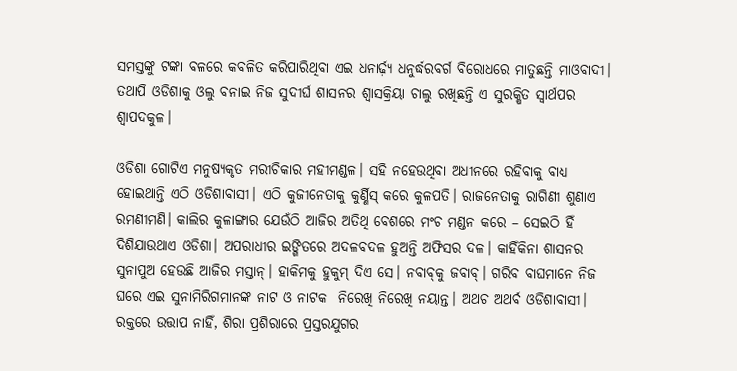ସମସ୍ତଙ୍କୁ ଟଙ୍କା ବଳରେ କବଳିତ କରିପାରିଥିବା ଏଇ ଧନାର୍ଢ଼୍ୟ ଧନୁର୍ଦ୍ଧରବର୍ଗ ବିରୋଧରେ ମାତୁଛନ୍ତି ମାଓବାଦୀ। ତଥାପି ଓଡିଶାକୁ ଓଲୁ ବନାଇ ନିଜ ସୁଦୀର୍ଘ ଶାସନର ଶ୍ୱାସକ୍ରିୟା ଚାଲୁ ରଖିଛନ୍ତି ଏ ସୁରକ୍ଷିତ ସ୍ୱାର୍ଥପର ଶ୍ୱାପଦକୁଳ।

ଓଡିଶା ଗୋଟିଏ ମନୁଷ୍ୟକୃତ ମରୀଚିକାର ମହୀମଣ୍ଡଳ। ସହି ନହେଉଥିବା ଅଧୀନରେ ରହିବାକୁ ବାଧ୍ୟ ହୋଇଥାନ୍ତି ଏଠି ଓଡିଶାବାସୀ। ଏଠି କୁଜୀନେତାକୁ କୁର୍ଣ୍ଣିସ୍ କରେ କୁଳପତି। ରାଜନେତାକୁ ରାଗିଣୀ ଶୁଣାଏ ରମଣୀମଣି। କାଲିର କୁଳାଙ୍ଗାର ଯେଉଁଠି ଆଜିର ଅତିଥି ବେଶରେ ମଂଚ ମଣ୍ଡନ କରେ – ସେଇଠି ହିଁ ଦିଶିଯାଉଥାଏ ଓଡିଶା। ଅପରାଧୀର ଇଙ୍ଗିତରେ ଅଦଳବଦଳ ହୁଅନ୍ତି ଅଫିସର ଦଳ। କାହିଁକିନା ଶାସନର ସୁନାପୁଅ ହେଉଛି ଆଜିର ମସ୍ତାନ୍। ହାକିମକୁ ହୁକୁମ୍ ଦିଏ ସେ। ନବାବ୍‌କୁ ଜବାବ୍। ଗରିବ ବାଘମାନେ ନିଜ ଘରେ ଏଇ ସୁନାମିରିଗମାନଙ୍କ ନାଟ ଓ ନାଟକ  ନିରେଖି ନିରେଖି ନୟାନ୍ତ। ଅଥଚ ଅଥର୍ବ ଓଡିଶାବାସୀ। ରକ୍ତରେ ଉତ୍ତାପ ନାହିଁ, ଶିରା ପ୍ରଶିରାରେ ପ୍ରସ୍ତରଯୁଗର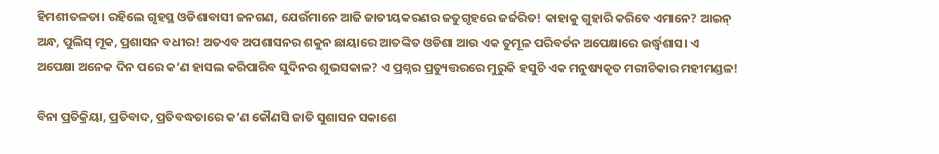ହିମଶୀତଳତା। ରହିଲେ ଗୃହସ୍ଥ ଓଡିଶାବାସୀ ଜନଗଣ, ଯେଉଁମାନେ ଆଜି ଜାତୀୟକରଣର ଜତୁଗୃହରେ ଜର୍ଜରିତ! କାହାକୁ ଗୁହାରି କରିବେ ଏମାନେ? ଆଇନ୍ ଅନ୍ଧ, ପୁଲିସ୍ ମୂକ, ପ୍ରଶାସନ ବଧୀର! ଅତଏବ ଅପଶାସନର ଶକୁନ ଛାୟାରେ ଆତଙ୍କିତ ଓଡିଶା ଆଉ ଏକ ତୁମୂଳ ପରିବର୍ତନ ଅପେକ୍ଷାରେ ଉର୍ଦ୍ଧ୍ୱଶାସ। ଏ ଅପେକ୍ଷା ଅନେକ ଦିନ ପରେ କ’ଣ ହାସଲ କରିପାରିବ ସୁଦିନର ଶୁଭସକାଳ? ଏ ପ୍ରଶ୍ନର ପ୍ରତ୍ୟୁତ୍ତରରେ ମୁରୁକି ହସୁଚି ଏକ ମନୁଷ୍ୟକୃତ ମରୀଚିକାର ମହୀମଣ୍ଡଳ!

ବିନା ପ୍ରତିକ୍ରିୟା, ପ୍ରତିବାଦ, ପ୍ରତିବଦ୍ଧତାରେ କ’ଣ କୌଣସି ଜାତି ସୁଶାସନ ସକାଶେ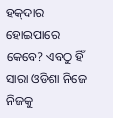ହକ୍‌ଦାର ହୋଇପାରେ କେବେ? ଏବଠୁ ହିଁ ସାରା ଓଡିଶା ନିଜେ ନିଜକୁ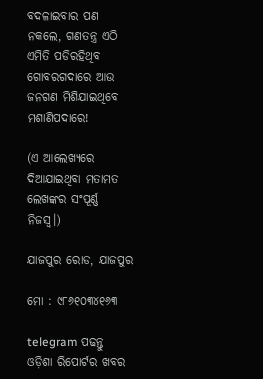ବଦଳାଇବାର ପଣ ନକଲେ, ଗଣତନ୍ତ୍ର ଏଠି ଏମିତି ପଡିରହିଥିବ ଗୋବରଗଦାରେ ଆଉ ଜନଗଣ ମିଶିଯାଇଥିବେ ମଶାଣିପଦାରେ!

(ଏ ଆଲେଖ୍ୟରେ ଦିଆଯାଇଥିବା ମତାମତ ଲେଖଙ୍କର ସଂପୂର୍ଣ୍ଣ ନିଜସ୍ୱ।)

ଯାଜପୁର ରୋଡ, ଯାଜପୁର

ମୋ : ୯୮୬୧୦୩୪୧୬୩

telegram ପଢନ୍ତୁ ଓଡ଼ିଶା ରିପୋର୍ଟର ଖବର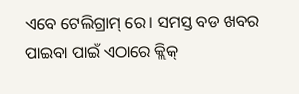ଏବେ ଟେଲିଗ୍ରାମ୍ ରେ। ସମସ୍ତ ବଡ ଖବର ପାଇବା ପାଇଁ ଏଠାରେ କ୍ଲିକ୍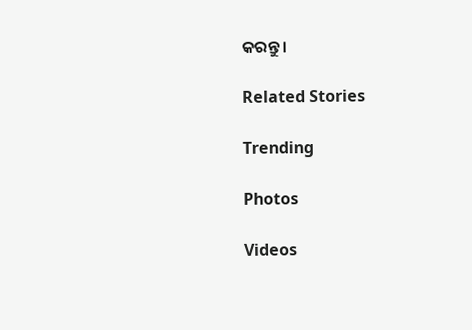କରନ୍ତୁ।

Related Stories

Trending

Photos

Videos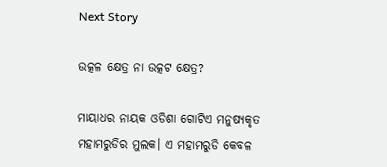Next Story

ଉତ୍କଳ କ୍ଷେତ୍ର ନା ଉତ୍କଟ କ୍ଷେତ୍ର?

ମାୟାଧର ନାୟକ ଓଡିଶା ଗୋଟିଏ ମନୁଷ୍ୟକୃତ ମହାମରୁଡିର ମୁଲକ। ଏ ମହାମରୁଡି କେବଳ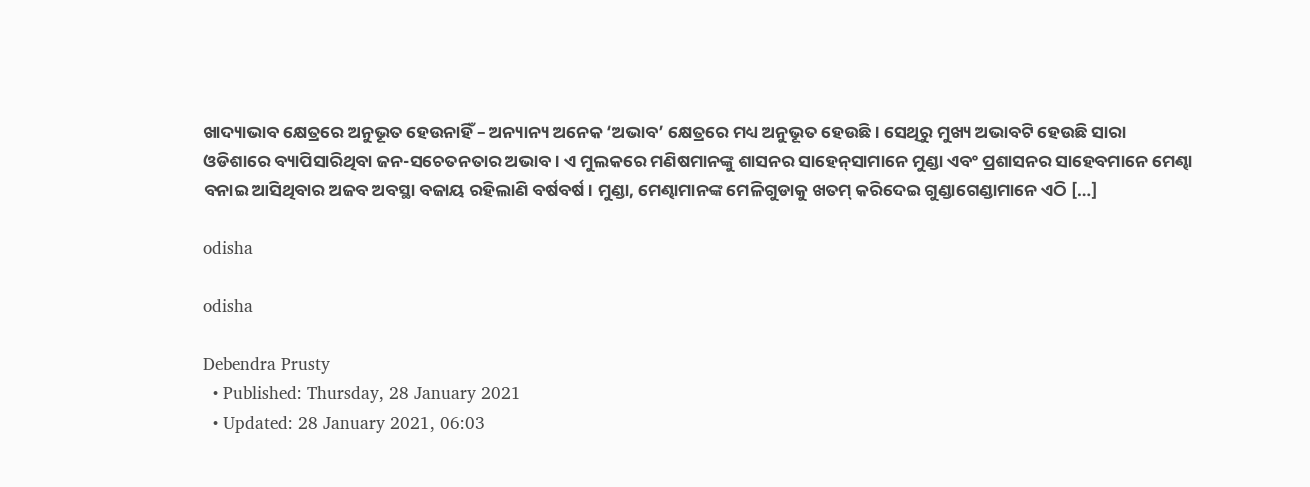ଖାଦ୍ୟାଭାବ କ୍ଷେତ୍ରରେ ଅନୁଭୂତ ହେଉନାହିଁ – ଅନ୍ୟାନ୍ୟ ଅନେକ ‘ଅଭାବ’ କ୍ଷେତ୍ରରେ ମଧ୍ୟ ଅନୁଭୂତ ହେଉଛି। ସେଥିରୁ ମୁଖ୍ୟ ଅଭାବଟି ହେଉଛି ସାରା ଓଡିଶାରେ ବ୍ୟାପିସାରିଥିବା ଜନ-ସଚେତନତାର ଅଭାବ। ଏ ମୁଲକରେ ମଣିଷମାନଙ୍କୁ ଶାସନର ସାହେନ୍‌ସାମାନେ ମୁଣ୍ଡା ଏବଂ ପ୍ରଶାସନର ସାହେବମାନେ ମେଣ୍ଢା ବନାଇ ଆସିଥିବାର ଅଜବ ଅବସ୍ଥା ବଜାୟ ରହିଲାଣି ବର୍ଷବର୍ଷ। ମୁଣ୍ଡା, ମେଣ୍ଢାମାନଙ୍କ ମେଳିଗୁଡାକୁ ଖତମ୍ କରିଦେଇ ଗୁଣ୍ଡାଗେଣ୍ଡାମାନେ ଏଠି […]

odisha

odisha

Debendra Prusty
  • Published: Thursday, 28 January 2021
  • Updated: 28 January 2021, 06:03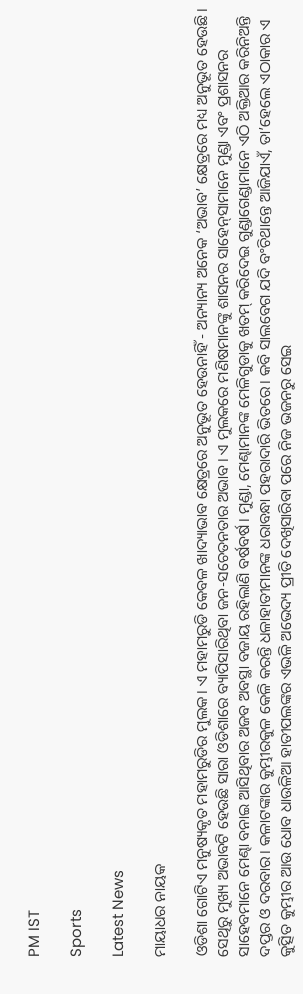PM IST

Sports

Latest News

ମାୟାଧର ନାୟକ

ଓଡିଶା ଗୋଟିଏ ମନୁଷ୍ୟକୃତ ମହାମରୁଡିର ମୁଲକ। ଏ ମହାମରୁଡି କେବଳ ଖାଦ୍ୟାଭାବ କ୍ଷେତ୍ରରେ ଅନୁଭୂତ ହେଉନାହିଁ - ଅନ୍ୟାନ୍ୟ ଅନେକ ‘ଅଭାବ’ କ୍ଷେତ୍ରରେ ମଧ୍ୟ ଅନୁଭୂତ ହେଉଛି। ସେଥିରୁ ମୁଖ୍ୟ ଅଭାବଟି ହେଉଛି ସାରା ଓଡିଶାରେ ବ୍ୟାପିସାରିଥିବା ଜନ-ସଚେତନତାର ଅଭାବ। ଏ ମୁଲକରେ ମଣିଷମାନଙ୍କୁ ଶାସନର ସାହେନ୍‌ସାମାନେ ମୁଣ୍ଡା ଏବଂ ପ୍ରଶାସନର ସାହେବମାନେ ମେଣ୍ଢା ବନାଇ ଆସିଥିବାର ଅଜବ ଅବସ୍ଥା ବଜାୟ ରହିଲାଣି ବର୍ଷବର୍ଷ। ମୁଣ୍ଡା, ମେଣ୍ଢାମାନଙ୍କ ମେଳିଗୁଡାକୁ ଖତମ୍ କରିଦେଇ ଗୁଣ୍ଡାଗେଣ୍ଡାମାନେ ଏଠି ଅକ୍ତିଆର କରିନିଅନ୍ତି ଦପ୍ତର ଓ ଦରବାର। କଳାଟଙ୍କାର କୁମ୍ଭୀରକୁଳ କେଳି କରନ୍ତି ଧଳାହାତୀମାନଙ୍କ ଧରାବନ୍ଧା ପହରାଦାରି ଭିତରେ। କବି ସାଲବେଗ ଯଦି ବଂଚିଥାନ୍ତେ ଆଜିଯାଏଁ, ତା’ହେଲେ ଏଠାକାର ଏ କୁତ୍ସିତ କୁମ୍ଭୀର ଆଉ ଧୋବ ଧାଉଳିଆ ହାତୀପଲଙ୍କର ଏଭଳି ଅଭେଦ୍ୟ ପ୍ରୀତି ଦେଖିସାରିବା ପରେ ନିଜ ଭଜନରୁ ସେଇ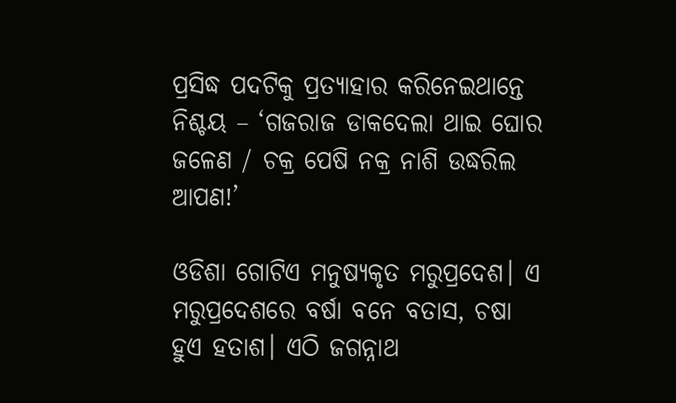ପ୍ରସିଦ୍ଧ ପଦଟିକୁ ପ୍ରତ୍ୟାହାର କରିନେଇଥାନ୍ତେ ନିଶ୍ଚୟ – ‘ଗଜରାଜ ଡାକଦେଲା ଥାଇ ଘୋର ଜଳେଣ / ଚକ୍ର ପେଷି ନକ୍ର ନାଶି ଉଦ୍ଧରିଲ ଆପଣ!’

ଓଡିଶା ଗୋଟିଏ ମନୁଷ୍ୟକୃତ ମରୁପ୍ରଦେଶ। ଏ ମରୁପ୍ରଦେଶରେ ବର୍ଷା ବନେ ବତାସ, ଚଷା ହୁଏ ହତାଶ। ଏଠି ଜଗନ୍ନାଥ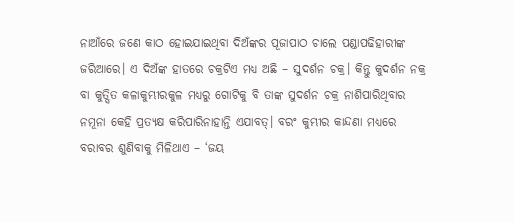ନାଆଁରେ ଜଣେ କାଠ ହୋଇଯାଇଥିବା ଦିଅଁଙ୍କର ପୂଜାପାଠ ଚାଲେ ପଣ୍ଡାପଢିହାରୀଙ୍କ ଜରିଆରେ। ଏ ଦିଅଁଙ୍କ ହାତରେ ଚକ୍ରଟିଏ ମଧ୍ୟ ଅଛି – ସୁଦର୍ଶନ ଚକ୍ର। କିନ୍ତୁ କୁଦର୍ଶନ ନକ୍ର ବା କୁତ୍ସିତ କଳାକୁମ୍ଭୀରକୁଳ ମଧ୍ୟରୁ ଗୋଟିକୁ ବି ତାଙ୍କ ସୁଦର୍ଶନ ଚକ୍ର ନାଶିପାରିଥିବାର ନମୂନା କେହି ପ୍ରତ୍ୟକ୍ଷ କରିପାରିନାହାନ୍ତି ଏଯାବତ୍। ବରଂ କୁମ୍ଭୀର କାନ୍ଦଣା ମଧ୍ୟରେ ବରାବର ଶୁଣିବାକୁ ମିଳିଥାଏ – ‘ଜୟ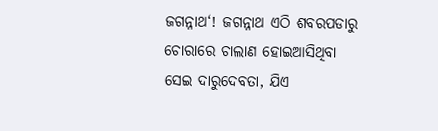ଜଗନ୍ନାଥ‘! ଜଗନ୍ନାଥ ଏଠି ଶବରପଡାରୁ ଚୋରାରେ ଚାଲାଣ ହୋଇଆସିଥିବା ସେଇ ଦାରୁଦେବତା, ଯିଏ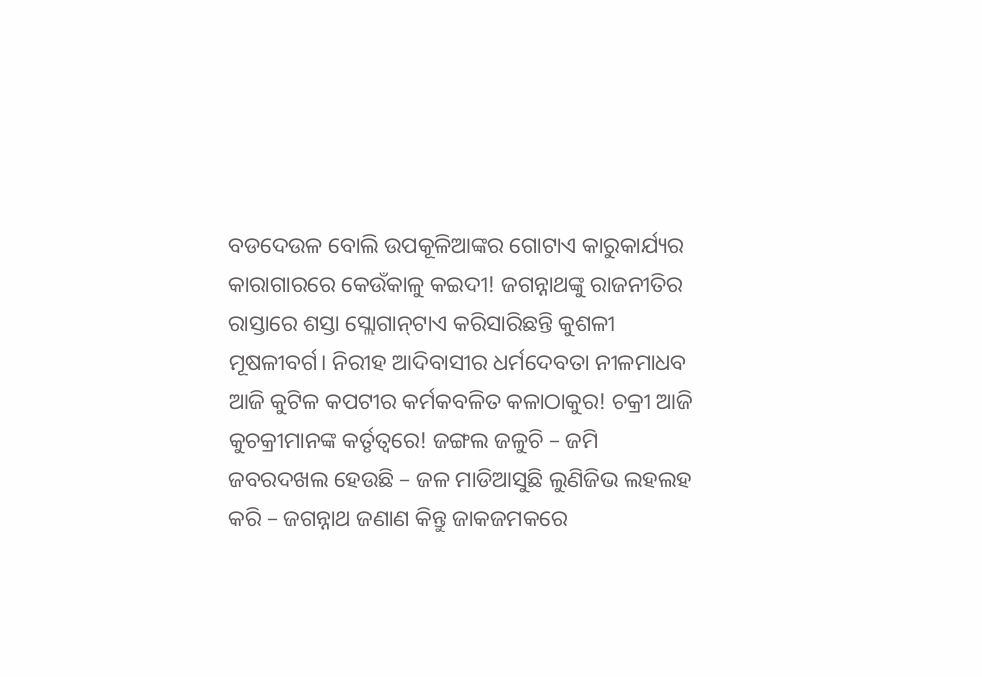ବଡଦେଉଳ ବୋଲି ଉପକୂଳିଆଙ୍କର ଗୋଟାଏ କାରୁକାର୍ଯ୍ୟର କାରାଗାରରେ କେଉଁକାଳୁ କଇଦୀ! ଜଗନ୍ନାଥଙ୍କୁ ରାଜନୀତିର ରାସ୍ତାରେ ଶସ୍ତା ସ୍ଲୋଗାନ୍‌ଟାଏ କରିସାରିଛନ୍ତି କୁଶଳୀ ମୂଷଳୀବର୍ଗ। ନିରୀହ ଆଦିବାସୀର ଧର୍ମଦେବତା ନୀଳମାଧବ ଆଜି କୁଟିଳ କପଟୀର କର୍ମକବଳିତ କଳାଠାକୁର! ଚକ୍ରୀ ଆଜି କୁଚକ୍ରୀମାନଙ୍କ କର୍ତୃତ୍ୱରେ! ଜଙ୍ଗଲ ଜଳୁଚି – ଜମି ଜବରଦଖଲ ହେଉଛି – ଜଳ ମାଡିଆସୁଛି ଲୁଣିଜିଭ ଲହଲହ କରି – ଜଗନ୍ନାଥ ଜଣାଣ କିନ୍ତୁ ଜାକଜମକରେ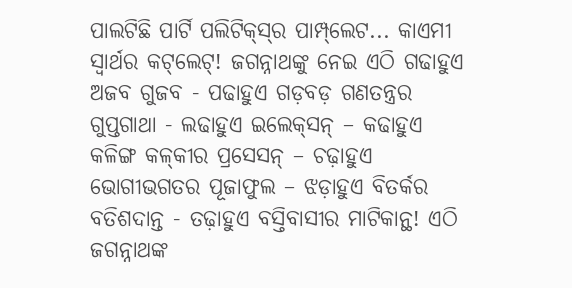ପାଲଟିଛି ପାର୍ଟି ପଲିଟିକ୍‌ସ୍‌ର ପାମ୍ପ୍‌ଲେଟ... କାଏମୀ ସ୍ୱାର୍ଥର କଟ୍‌ଲେଟ୍! ଜଗନ୍ନାଥଙ୍କୁ ନେଇ ଏଠି ଗଢାହୁଏ ଅଜବ ଗୁଜବ - ପଢାହୁଏ ଗଡ଼ବଡ଼ ଗଣତନ୍ତ୍ରର ଗୁପ୍ତଗାଥା - ଲଢାହୁଏ ଇଲେକ୍‌ସନ୍ – କଢାହୁଏ କଳିଙ୍ଗ କଳ୍‌କୀର ପ୍ରସେସନ୍ – ଚଢ଼ାହୁଏ ଭୋଗୀଭଗତର ପୂଜାଫୁଲ – ଝଡ଼ାହୁଏ ବିତର୍କର ବତିଶଦାନ୍ତ - ତଢ଼ାହୁଏ ବସ୍ତିବାସୀର ମାଟିକାନ୍ଥ! ଏଠି ଜଗନ୍ନାଥଙ୍କ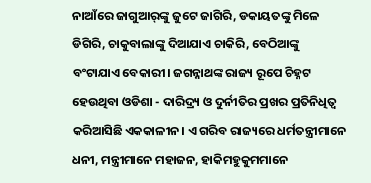ନାଆଁରେ ଜାଗୁଆର୍‌ଙ୍କୁ ଜୁଟେ ଜାଗିରି, ଡକାୟତଙ୍କୁ ମିଳେ ଡିଗିରି, ଚାକୁବାଲାଙ୍କୁ ଦିଆଯାଏ ଚାକିରି, ବେଠିଆଙ୍କୁ ବଂଟାଯାଏ ବେକାରୀ। ଜଗନ୍ନାଥଙ୍କ ରାଜ୍ୟ ରୂପେ ଚିହ୍ନଟ ହେଉଥିବା ଓଡିଶା - ଦାରିଦ୍ର‌୍ୟ ଓ ଦୁର୍ନୀତିର ପ୍ରଖର ପ୍ରତିନିଧିତ୍ୱ କରିଆସିଛି ଏକକାଳୀନ। ଏ ଗରିବ ରାଜ୍ୟରେ ଧର୍ମତନ୍ତ୍ରୀମାନେ ଧନୀ, ମନ୍ତ୍ରୀମାନେ ମହାଜନ, ହାକିମହୁକୁମମାନେ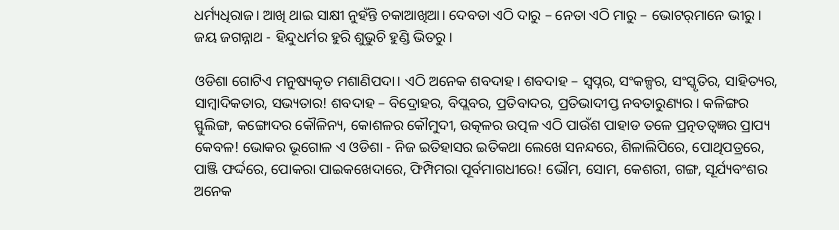ଧର୍ମ୍ୟଧିରାଜ। ଆଖି ଥାଇ ସାକ୍ଷୀ ନୁହଁନ୍ତି ଚକାଆଖିଆ। ଦେବତା ଏଠି ଦାରୁ – ନେତା ଏଠି ମାରୁ – ଭୋଟର୍‌ମାନେ ଭୀରୁ। ଜୟ ଜଗନ୍ନାଥ - ହିନ୍ଦୁଧର୍ମର ହୁରି ଶୁଭୁଚି ହୁଣ୍ଡି ଭିତରୁ।

ଓଡିଶା ଗୋଟିଏ ମନୁଷ୍ୟକୃତ ମଶାଣିପଦା। ଏଠି ଅନେକ ଶବଦାହ। ଶବଦାହ – ସ୍ୱପ୍ନର, ସଂକଳ୍ପର, ସଂସ୍କୃତିର, ସାହିତ୍ୟର, ସାମ୍ବାଦିକତାର, ସଭ୍ୟତାର! ଶବଦାହ – ବିଦ୍ରୋହର, ବିପ୍ଲବର, ପ୍ରତିବାଦର, ପ୍ରତିଭାଦୀପ୍ତ ନବତାରୁଣ୍ୟର। କଳିଙ୍ଗର ସ୍ଫୁଲିଙ୍ଗ, କଙ୍ଗୋଦର କୌଳିନ୍ୟ, କୋଶଳର କୌମୁଦୀ, ଉତ୍କଳର ଉତ୍ପଳ ଏଠି ପାଉଁଶ ପାହାଡ ତଳେ ପ୍ରତ୍ନତତ୍ୱଜ୍ଞର ପ୍ରାପ୍ୟ କେବଳ! ଭୋକର ଭୂଗୋଳ ଏ ଓଡିଶା - ନିଜ ଇତିହାସର ଇତିକଥା ଲେଖେ ସନନ୍ଦରେ, ଶିଳାଲିପିରେ, ପୋଥିପତ୍ରରେ, ପାଞ୍ଜି ଫର୍ଦ୍ଦରେ, ପୋକରା ପାଇକଖେଦାରେ, ଫିମ୍ପିମରା ପୂର୍ବମାଗଧୀରେ! ଭୌମ, ସୋମ, କେଶରୀ, ଗଙ୍ଗ, ସୂର୍ଯ୍ୟବଂଶର ଅନେକ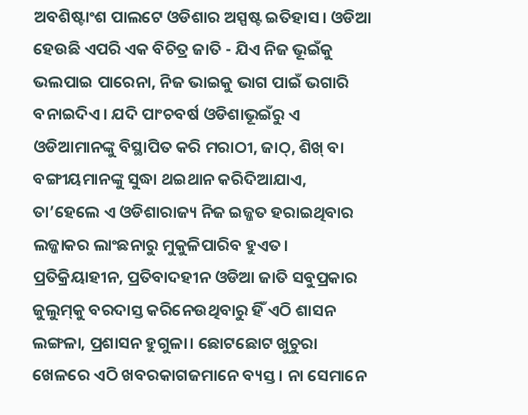ଅବଶିଷ୍ଟାଂଶ ପାଲଟେ ଓଡିଶାର ଅସ୍ପଷ୍ଟ ଇତିହାସ। ଓଡିଆ ହେଉଛି ଏପରି ଏକ ବିଚିତ୍ର ଜାତି - ଯିଏ ନିଜ ଭୂଇଁକୁ ଭଲପାଇ ପାରେନା, ନିଜ ଭାଇକୁ ଭାଗ ପାଇଁ ଭଗାରି ବନାଇଦିଏ। ଯଦି ପାଂଚବର୍ଷ ଓଡିଶାଭୂଇଁରୁ ଏ ଓଡିଆମାନଙ୍କୁ ବିସ୍ଥାପିତ କରି ମରାଠୀ, ଜାଠ୍‌, ଶିଖ୍ ବା ବଙ୍ଗୀୟମାନଙ୍କୁ ସୁଦ୍ଧା ଥଇଥାନ କରିଦିଆଯାଏ, ତା’ହେଲେ ଏ ଓଡିଶାରାଜ୍ୟ ନିଜ ଇଜ୍ଜତ ହରାଇଥିବାର ଲଜ୍ଜାକର ଲାଂଛନାରୁ ମୁକୁଳିପାରିବ ହୁଏତ। ପ୍ରତିକ୍ରିୟାହୀନ, ପ୍ରତିବାଦହୀନ ଓଡିଆ ଜାତି ସବୁପ୍ରକାର ଜୁଲୁମ୍‌କୁ ବରଦାସ୍ତ କରିନେଉଥିବାରୁ ହିଁ ଏଠି ଶାସନ ଲଙ୍ଗଳା, ପ୍ରଶାସନ ହୁଗୁଳା। ଛୋଟଛୋଟ ଖୁଚୁରା ଖେଳରେ ଏଠି ଖବରକାଗଜମାନେ ବ୍ୟସ୍ତ। ନା ସେମାନେ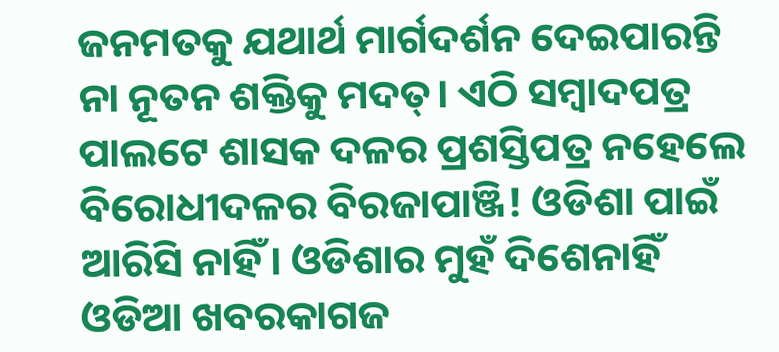ଜନମତକୁ ଯଥାର୍ଥ ମାର୍ଗଦର୍ଶନ ଦେଇପାରନ୍ତି ନା ନୂତନ ଶକ୍ତିକୁ ମଦତ୍। ଏଠି ସମ୍ବାଦପତ୍ର ପାଲଟେ ଶାସକ ଦଳର ପ୍ରଶସ୍ତିପତ୍ର ନହେଲେ ବିରୋଧୀଦଳର ବିରଜାପାଞ୍ଜି! ଓଡିଶା ପାଇଁ ଆରିସି ନାହିଁ। ଓଡିଶାର ମୁହଁ ଦିଶେନାହିଁ ଓଡିଆ ଖବରକାଗଜ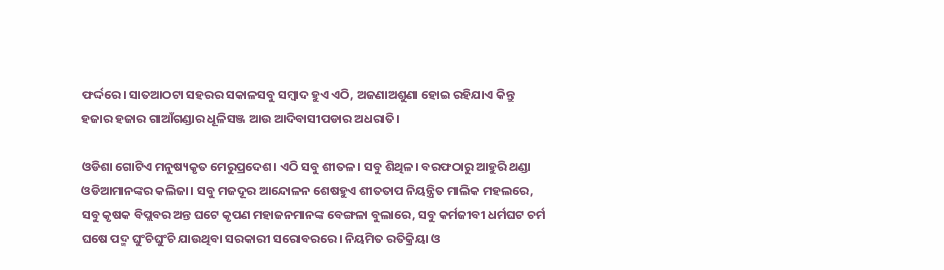ଫର୍ଦ୍ଦରେ। ସାତଆଠଟା ସହରର ସକାଳସବୁ ସମ୍ବାଦ ହୁଏ ଏଠି, ଅଜଣାଅଶୁଣା ହୋଇ ରହିଯାଏ କିନ୍ତୁ ହଜାର ହଜାର ଗାଆଁଗଣ୍ଡାର ଧୂଳିସଞ୍ଜ ଆଉ ଆଦିବାସୀପଡାର ଅଧରାତି।

ଓଡିଶା ଗୋଟିଏ ମନୁଷ୍ୟକୃତ ମେରୁପ୍ରଦେଶ। ଏଠି ସବୁ ଶୀତଳ। ସବୁ ଶିଥିଳ। ବରଫଠାରୁ ଆହୁରି ଥଣ୍ଡା ଓଡିଆମାନଙ୍କର କଲିଜା। ସବୁ ମଜଦୂର ଆନ୍ଦୋଳନ ଶେଷହୁଏ ଶୀତତାପ ନିୟନ୍ତ୍ରିତ ମାଲିକ ମହଲରେ, ସବୁ କୃଷକ ବିପ୍ଲବର ଅନ୍ତ ଘଟେ କୃପଣ ମହାଜନମାନଙ୍କ ବେଙ୍ଗଳା ବୁଲାରେ, ସବୁ କର୍ମଜୀବୀ ଧର୍ମଘଟ ଚର୍ମ ଘଷେ ପଦ୍ମ ଘୁଂଚିଘୁଂଚି ଯାଉଥିବା ସରକାରୀ ସରୋବରରେ। ନିୟମିତ ରତିକ୍ରିୟା ଓ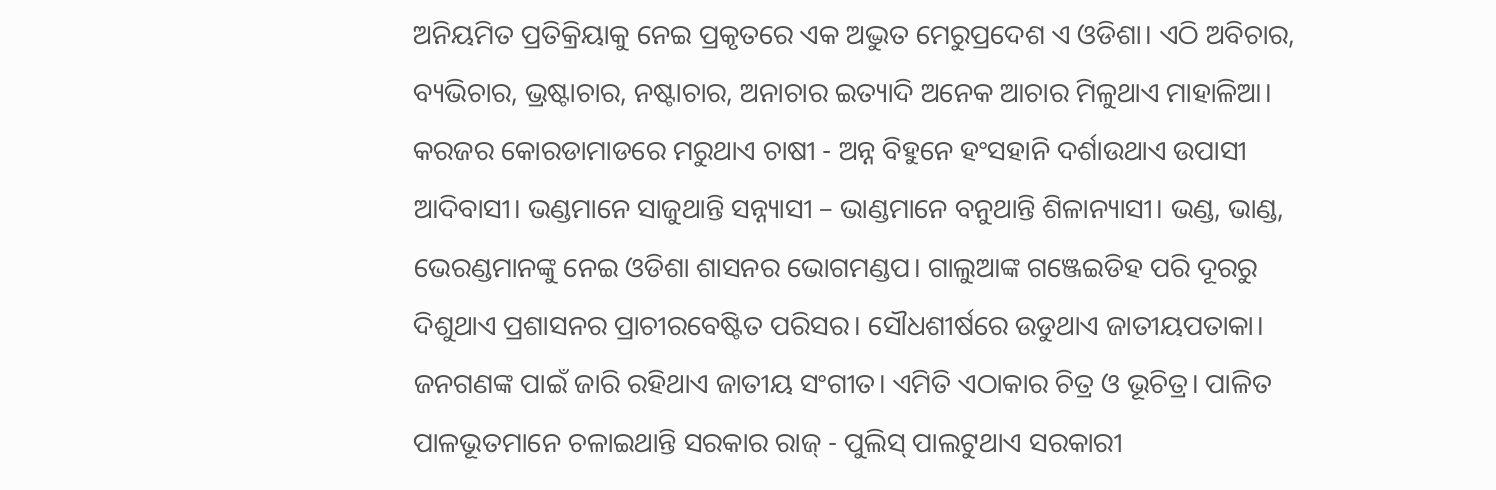ଅନିୟମିତ ପ୍ରତିକ୍ରିୟାକୁ ନେଇ ପ୍ରକୃତରେ ଏକ ଅଦ୍ଭୁତ ମେରୁପ୍ରଦେଶ ଏ ଓଡିଶା। ଏଠି ଅବିଚାର, ବ୍ୟଭିଚାର, ଭ୍ରଷ୍ଟାଚାର, ନଷ୍ଟାଚାର, ଅନାଚାର ଇତ୍ୟାଦି ଅନେକ ଆଚାର ମିଳୁଥାଏ ମାହାଳିଆ। କରଜର କୋରଡାମାଡରେ ମରୁଥାଏ ଚାଷୀ - ଅନ୍ନ ବିହୁନେ ହଂସହାନି ଦର୍ଶାଉଥାଏ ଉପାସୀ ଆଦିବାସୀ। ଭଣ୍ଡମାନେ ସାଜୁଥାନ୍ତି ସନ୍ନ୍ୟାସୀ – ଭାଣ୍ଡମାନେ ବନୁଥାନ୍ତି ଶିଳାନ୍ୟାସୀ। ଭଣ୍ଡ, ଭାଣ୍ଡ, ଭେରଣ୍ଡମାନଙ୍କୁ ନେଇ ଓଡିଶା ଶାସନର ଭୋଗମଣ୍ଡପ। ଗାଲୁଆଙ୍କ ଗଞ୍ଜେଇଡିହ ପରି ଦୂରରୁ ଦିଶୁଥାଏ ପ୍ରଶାସନର ପ୍ରାଚୀରବେଷ୍ଟିତ ପରିସର। ସୌଧଶୀର୍ଷରେ ଉଡୁଥାଏ ଜାତୀୟପତାକା। ଜନଗଣଙ୍କ ପାଇଁ ଜାରି ରହିଥାଏ ଜାତୀୟ ସଂଗୀତ। ଏମିତି ଏଠାକାର ଚିତ୍ର ଓ ଭୂଚିତ୍ର। ପାଳିତ ପାଳଭୂତମାନେ ଚଳାଇଥାନ୍ତି ସରକାର ରାଜ୍ - ପୁଲିସ୍ ପାଲଟୁଥାଏ ସରକାରୀ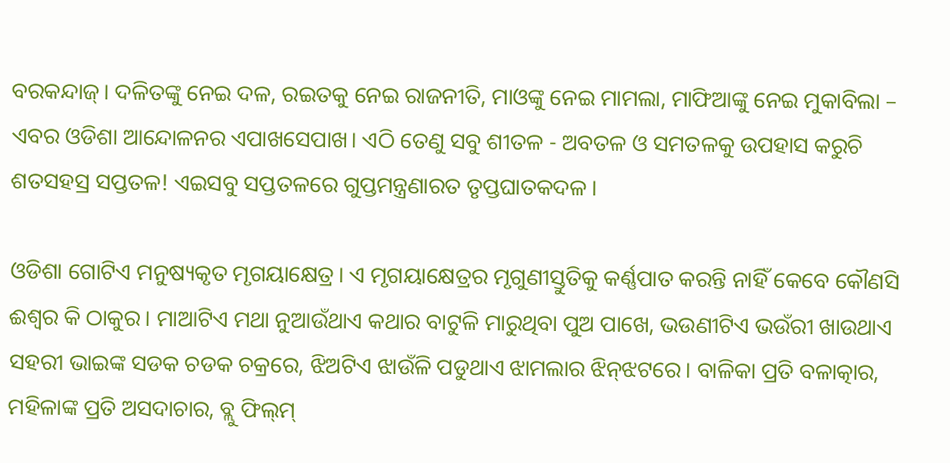ବରକନ୍ଦାଜ୍। ଦଳିତଙ୍କୁ ନେଇ ଦଳ, ରଇତକୁ ନେଇ ରାଜନୀତି, ମାଓଙ୍କୁ ନେଇ ମାମଲା, ମାଫିଆଙ୍କୁ ନେଇ ମୁକାବିଲା – ଏବର ଓଡିଶା ଆନ୍ଦୋଳନର ଏପାଖସେପାଖ। ଏଠି ତେଣୁ ସବୁ ଶୀତଳ - ଅବତଳ ଓ ସମତଳକୁ ଉପହାସ କରୁଚି ଶତସହସ୍ର ସପ୍ତତଳ! ଏଇସବୁ ସପ୍ତତଳରେ ଗୁପ୍ତମନ୍ତ୍ରଣାରତ ତୃପ୍ତଘାତକଦଳ।

ଓଡିଶା ଗୋଟିଏ ମନୁଷ୍ୟକୃତ ମୃଗୟାକ୍ଷେତ୍ର। ଏ ମୃଗୟାକ୍ଷେତ୍ରର ମୃଗୁଣୀସ୍ତୁତିକୁ କର୍ଣ୍ଣପାତ କରନ୍ତି ନାହିଁ କେବେ କୌଣସି ଈଶ୍ୱର କି ଠାକୁର। ମାଆଟିଏ ମଥା ନୁଆଉଁଥାଏ କଥାର ବାଟୁଳି ମାରୁଥିବା ପୁଅ ପାଖେ, ଭଉଣୀଟିଏ ଭଉଁରୀ ଖାଉଥାଏ ସହରୀ ଭାଇଙ୍କ ସଡକ ଚଡକ ଚକ୍ରରେ, ଝିଅଟିଏ ଝାଉଁଳି ପଡୁଥାଏ ଝାମଲାର ଝିନ୍‌ଝଟରେ। ବାଳିକା ପ୍ରତି ବଳାତ୍କାର, ମହିଳାଙ୍କ ପ୍ରତି ଅସଦାଚାର, ବ୍ଲୁ ଫିଲ୍‌ମ୍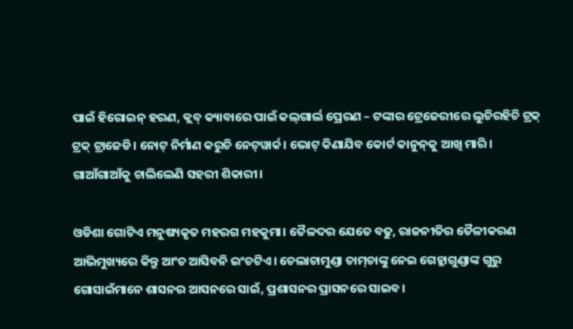ପାଇଁ ହିରୋଇନ୍ ହରଣ, କ୍ଲବ୍ କ୍ୟାବାରେ ପାଇଁ କଲ୍‌ଗାର୍ଲ ପ୍ରେରଣ – ଟଙ୍କାର ଟ୍ରେଜେରୀରେ ଲୁଚିରହିଚି ଟ୍ରକ୍ ଟ୍ରକ୍ ଟ୍ରାଜେଡି। ନୋଟ୍ ନିର୍ମାଣ କରୁଚି ନେଟ୍‌ୱାର୍କ। ଭୋଟ୍ କିଣାଯିବ କୋର୍ଟ କାନୁନ୍‌କୁ ଆଖି ମାରି। ଗାଆଁଗାଆଁକୁ ଚାଲିଲେଣି ସହରୀ ଶିକାରୀ।

ଓଡିଶା ଗୋଟିଏ ମନୁଷ୍ୟକୃତ ମହରଗ ମହକୁମା। ତୈଳଦର ଯେତେ ବଢୁ, ରାଜନୀତିର ତୈଳୀକରଣ ଆଭିମୁଖ୍ୟରେ କିନ୍ତୁ ଆଂଚ ଆସିବନି ଇଂଚଟିଏ। ଚେଲାଚାମୁଣ୍ଡା ଚାମ୍‌ଚାଙ୍କୁ ନେଇ ଗେହ୍ଲାଗୁଣ୍ଡାଙ୍କ ଗୁରୁ ଗୋସାଇଁମାନେ ଶାସନର ଆସନରେ ସାଇଁ, ପ୍ରଶାସନର ପ୍ରାସନରେ ସାଇବ।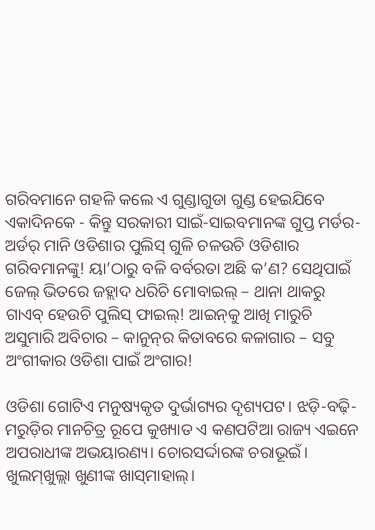ଗରିବମାନେ ଗହଳି କଲେ ଏ ଗୁଣ୍ଡାଗୁଡା ଗୁଣ୍ଡ ହେଇଯିବେ ଏକାଦିନକେ - କିନ୍ତୁ ସରକାରୀ ସାଇଁ-ସାଇବମାନଙ୍କ ଗୁପ୍ତ ମର୍ଡର-ଅର୍ଡର୍ ମାନି ଓଡିଶାର ପୁଲିସ୍ ଗୁଳି ଚଳଉଚି ଓଡିଶାର ଗରିବମାନଙ୍କୁ! ୟା’ଠାରୁ ବଳି ବର୍ବରତା ଅଛି କ’ଣ? ସେଥିପାଇଁ ଜେଲ୍ ଭିତରେ ଜହ୍ଲାଦ ଧରିଚି ମୋବାଇଲ୍ – ଥାନା ଥାକରୁ ଗାଏବ୍ ହେଉଚି ପୁଲିସ୍ ଫାଇଲ୍! ଆଇନ୍‌କୁ ଆଖି ମାରୁଚି ଅସୁମାରି ଅବିଚାର – କାନୁନ୍‌ର କିତାବରେ କଳାଗାର – ସବୁ ଅଂଗୀକାର ଓଡିଶା ପାଇଁ ଅଂଗାର!

ଓଡିଶା ଗୋଟିଏ ମନୁଷ୍ୟକୃତ ଦୁର୍ଭାଗ୍ୟର ଦୃଶ୍ୟପଟ। ଝଡ଼ି-ବଢ଼ି-ମରୁଡ଼ିର ମାନଚିତ୍ର ରୂପେ କୁଖ୍ୟାତ ଏ କଣପଟିଆ ରାଜ୍ୟ ଏଇନେ ଅପରାଧୀଙ୍କ ଅଭୟାରଣ୍ୟ। ଚୋରସର୍ଦ୍ଦାରଙ୍କ ଚରାଭୂଇଁ। ଖୁଲମ୍‌ଖୁଲ୍ଲା ଖୁଣୀଙ୍କ ଖାସ୍‌ମାହାଲ୍।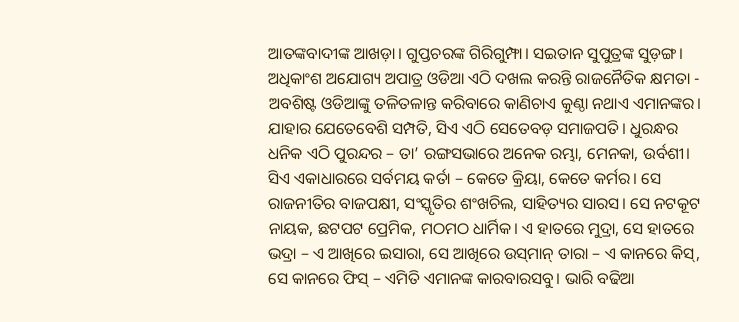ଆତଙ୍କବାଦୀଙ୍କ ଆଖଡ଼ା। ଗୁପ୍ତଚରଙ୍କ ଗିରିଗୁମ୍ଫା। ସଇତାନ ସୁପୁତ୍ରଙ୍କ ସୁଡ଼ଙ୍ଗ। ଅଧିକାଂଶ ଅଯୋଗ୍ୟ ଅପାତ୍ର ଓଡିଆ ଏଠି ଦଖଲ କରନ୍ତି ରାଜନୈତିକ କ୍ଷମତା - ଅବଶିଷ୍ଟ ଓଡିଆଙ୍କୁ ତଳିତଳାନ୍ତ କରିବାରେ କାଣିଚାଏ କୁଣ୍ଠା ନଥାଏ ଏମାନଙ୍କର। ଯାହାର ଯେତେବେଶି ସମ୍ପତି, ସିଏ ଏଠି ସେତେବଡ଼ ସମାଜପତି। ଧୁରନ୍ଧର ଧନିକ ଏଠି ପୁରନ୍ଦର – ତା’ ରଙ୍ଗସଭାରେ ଅନେକ ରମ୍ଭା, ମେନକା, ଉର୍ବଶୀ। ସିଏ ଏକାଧାରରେ ସର୍ବମୟ କର୍ତା – କେତେ କ୍ରିୟା, କେତେ କର୍ମର। ସେ ରାଜନୀତିର ବାଜପକ୍ଷୀ, ସଂସ୍କୃତିର ଶଂଖଚିଲ, ସାହିତ୍ୟର ସାରସ। ସେ ନଟକୂଟ ନାୟକ, ଛଟପଟ ପ୍ରେମିକ, ମଠମଠ ଧାର୍ମିକ। ଏ ହାତରେ ମୁଦ୍ରା, ସେ ହାତରେ ଭଦ୍ରା – ଏ ଆଖିରେ ଇସାରା, ସେ ଆଖିରେ ଉସ୍‌ମାନ୍ ତାରା – ଏ କାନରେ କିସ୍‌, ସେ କାନରେ ଫିସ୍ – ଏମିତି ଏମାନଙ୍କ କାରବାରସବୁ। ଭାରି ବଢିଆ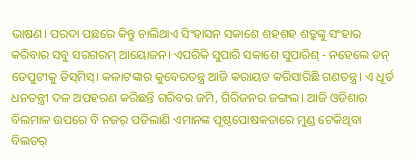ଭାଷଣ। ପରଦା ପଛରେ କିନ୍ତୁ ଚାଲିଥାଏ ସିଂହାସନ ସକାଶେ ଶହଶହ ଶତ୍ରୁଙ୍କୁ ସଂହାର କରିବାର ସବୁ ସରଗରମ୍ ଆୟୋଜନ। ଏପରିକି ସୁପାରି ସକାଶେ ସୁପାରିଶ୍ - ନହେଲେ ଡନ୍ ଡେପୁଟୀକୁ ଡିସ୍‌ମିସ୍। କଳାଟଙ୍କାର କୁବେରତନ୍ତ୍ର ଆଜି କରାୟତ କରିସାରିଛି ଗଣତନ୍ତ୍ର। ଏ ଧୂର୍ତ ଧନତନ୍ତ୍ରୀ ଦଳ ଅପହରଣ କରିଛନ୍ତି ଗରିବର ଜମି, ଗିରିଜନର ଜଙ୍ଗଲ। ଆଜି ଓଡିଶାର ବିଲମାଳ ଉପରେ ବି ନଜର୍ ପଡିଲାଣି ଏମାନଙ୍କ ପୃଷ୍ଠପୋଷକତାରେ ମୁଣ୍ଡ ଟେକିଥିବା ବିଲଡର୍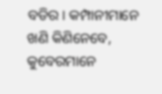ବଡିର। କମ୍ପାନୀମାନେ ଖଣି କିଣିନେବେ, କୁବେରମାନେ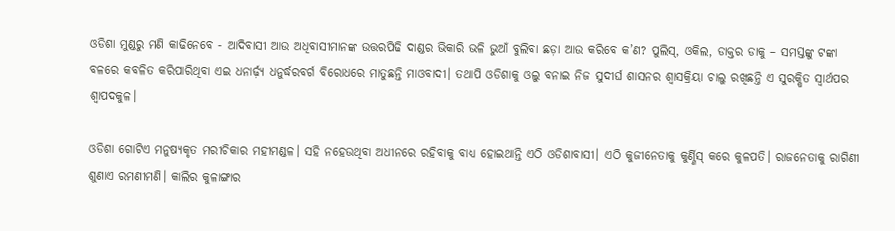ଓଡିଶା ମୁଣ୍ଡରୁ ମଣି କାଢିନେବେ - ଆଦିବାସୀ ଆଉ ଅଧିବାସୀମାନଙ୍କ ଉତ୍ତରପିଢି ଦାଣ୍ଡର ଭିକାରି ଭଳି ଭୁଆଁ ବୁଲିବା ଛଡ଼ା ଆଉ କରିବେ କ’ଣ? ପୁଲିସ୍‌, ଓକିଲ, ଡାକ୍ତର ଡାକୁ – ସମସ୍ତଙ୍କୁ ଟଙ୍କା ବଳରେ କବଳିତ କରିପାରିଥିବା ଏଇ ଧନାର୍ଢ଼୍ୟ ଧନୁର୍ଦ୍ଧରବର୍ଗ ବିରୋଧରେ ମାତୁଛନ୍ତି ମାଓବାଦୀ। ତଥାପି ଓଡିଶାକୁ ଓଲୁ ବନାଇ ନିଜ ସୁଦୀର୍ଘ ଶାସନର ଶ୍ୱାସକ୍ରିୟା ଚାଲୁ ରଖିଛନ୍ତି ଏ ସୁରକ୍ଷିତ ସ୍ୱାର୍ଥପର ଶ୍ୱାପଦକୁଳ।

ଓଡିଶା ଗୋଟିଏ ମନୁଷ୍ୟକୃତ ମରୀଚିକାର ମହୀମଣ୍ଡଳ। ସହି ନହେଉଥିବା ଅଧୀନରେ ରହିବାକୁ ବାଧ୍ୟ ହୋଇଥାନ୍ତି ଏଠି ଓଡିଶାବାସୀ। ଏଠି କୁଜୀନେତାକୁ କୁର୍ଣ୍ଣିସ୍ କରେ କୁଳପତି। ରାଜନେତାକୁ ରାଗିଣୀ ଶୁଣାଏ ରମଣୀମଣି। କାଲିର କୁଳାଙ୍ଗାର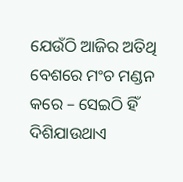ଯେଉଁଠି ଆଜିର ଅତିଥି ବେଶରେ ମଂଚ ମଣ୍ଡନ କରେ – ସେଇଠି ହିଁ ଦିଶିଯାଉଥାଏ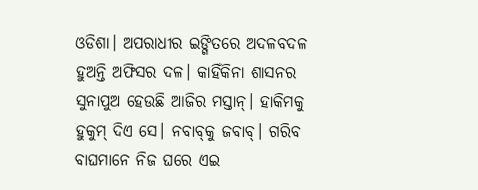ଓଡିଶା। ଅପରାଧୀର ଇଙ୍ଗିତରେ ଅଦଳବଦଳ ହୁଅନ୍ତି ଅଫିସର ଦଳ। କାହିଁକିନା ଶାସନର ସୁନାପୁଅ ହେଉଛି ଆଜିର ମସ୍ତାନ୍। ହାକିମକୁ ହୁକୁମ୍ ଦିଏ ସେ। ନବାବ୍‌କୁ ଜବାବ୍। ଗରିବ ବାଘମାନେ ନିଜ ଘରେ ଏଇ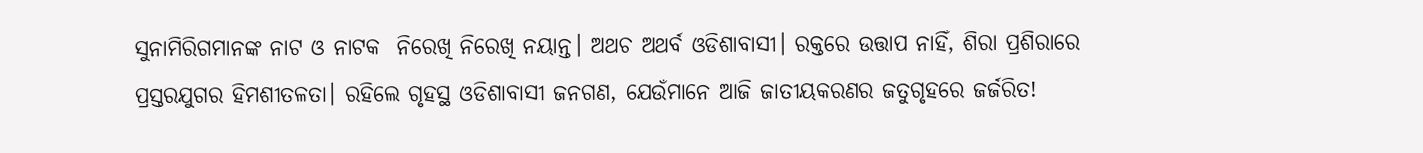ସୁନାମିରିଗମାନଙ୍କ ନାଟ ଓ ନାଟକ  ନିରେଖି ନିରେଖି ନୟାନ୍ତ। ଅଥଚ ଅଥର୍ବ ଓଡିଶାବାସୀ। ରକ୍ତରେ ଉତ୍ତାପ ନାହିଁ, ଶିରା ପ୍ରଶିରାରେ ପ୍ରସ୍ତରଯୁଗର ହିମଶୀତଳତା। ରହିଲେ ଗୃହସ୍ଥ ଓଡିଶାବାସୀ ଜନଗଣ, ଯେଉଁମାନେ ଆଜି ଜାତୀୟକରଣର ଜତୁଗୃହରେ ଜର୍ଜରିତ!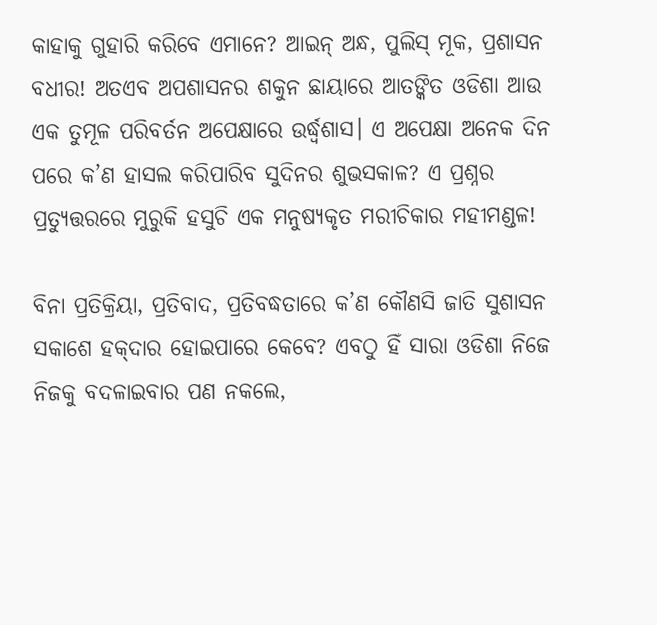କାହାକୁ ଗୁହାରି କରିବେ ଏମାନେ? ଆଇନ୍ ଅନ୍ଧ, ପୁଲିସ୍ ମୂକ, ପ୍ରଶାସନ ବଧୀର! ଅତଏବ ଅପଶାସନର ଶକୁନ ଛାୟାରେ ଆତଙ୍କିତ ଓଡିଶା ଆଉ ଏକ ତୁମୂଳ ପରିବର୍ତନ ଅପେକ୍ଷାରେ ଉର୍ଦ୍ଧ୍ୱଶାସ। ଏ ଅପେକ୍ଷା ଅନେକ ଦିନ ପରେ କ’ଣ ହାସଲ କରିପାରିବ ସୁଦିନର ଶୁଭସକାଳ? ଏ ପ୍ରଶ୍ନର ପ୍ରତ୍ୟୁତ୍ତରରେ ମୁରୁକି ହସୁଚି ଏକ ମନୁଷ୍ୟକୃତ ମରୀଚିକାର ମହୀମଣ୍ଡଳ!

ବିନା ପ୍ରତିକ୍ରିୟା, ପ୍ରତିବାଦ, ପ୍ରତିବଦ୍ଧତାରେ କ’ଣ କୌଣସି ଜାତି ସୁଶାସନ ସକାଶେ ହକ୍‌ଦାର ହୋଇପାରେ କେବେ? ଏବଠୁ ହିଁ ସାରା ଓଡିଶା ନିଜେ ନିଜକୁ ବଦଳାଇବାର ପଣ ନକଲେ,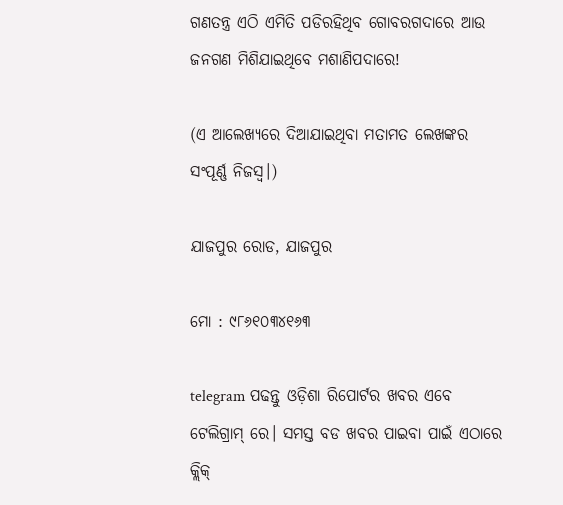ଗଣତନ୍ତ୍ର ଏଠି ଏମିତି ପଡିରହିଥିବ ଗୋବରଗଦାରେ ଆଉ ଜନଗଣ ମିଶିଯାଇଥିବେ ମଶାଣିପଦାରେ!

(ଏ ଆଲେଖ୍ୟରେ ଦିଆଯାଇଥିବା ମତାମତ ଲେଖଙ୍କର ସଂପୂର୍ଣ୍ଣ ନିଜସ୍ୱ।)

ଯାଜପୁର ରୋଡ, ଯାଜପୁର

ମୋ : ୯୮୬୧୦୩୪୧୬୩

telegram ପଢନ୍ତୁ ଓଡ଼ିଶା ରିପୋର୍ଟର ଖବର ଏବେ ଟେଲିଗ୍ରାମ୍ ରେ। ସମସ୍ତ ବଡ ଖବର ପାଇବା ପାଇଁ ଏଠାରେ କ୍ଲିକ୍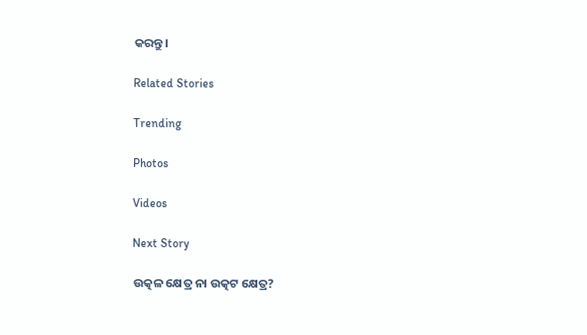କରନ୍ତୁ।

Related Stories

Trending

Photos

Videos

Next Story

ଉତ୍କଳ କ୍ଷେତ୍ର ନା ଉତ୍କଟ କ୍ଷେତ୍ର?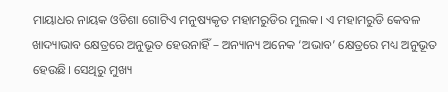ମାୟାଧର ନାୟକ ଓଡିଶା ଗୋଟିଏ ମନୁଷ୍ୟକୃତ ମହାମରୁଡିର ମୁଲକ। ଏ ମହାମରୁଡି କେବଳ ଖାଦ୍ୟାଭାବ କ୍ଷେତ୍ରରେ ଅନୁଭୂତ ହେଉନାହିଁ – ଅନ୍ୟାନ୍ୟ ଅନେକ ‘ଅଭାବ’ କ୍ଷେତ୍ରରେ ମଧ୍ୟ ଅନୁଭୂତ ହେଉଛି। ସେଥିରୁ ମୁଖ୍ୟ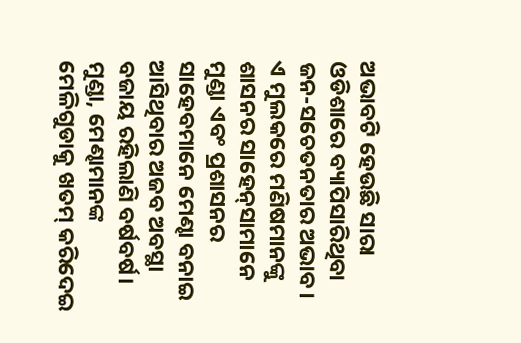ଅଭାବଟି ହେଉଛି ସାରା ଓଡିଶାରେ ବ୍ୟାପିସାରିଥିବା ଜନ-ସଚେତନତାର ଅଭାବ। ଏ ମୁଲକରେ ମଣିଷମାନଙ୍କୁ ଶାସନର ସାହେନ୍‌ସାମାନେ ମୁଣ୍ଡା ଏବଂ ପ୍ରଶାସନର ସାହେବମାନେ ମେଣ୍ଢା ବନାଇ ଆସିଥିବାର ଅଜବ ଅବସ୍ଥା ବଜାୟ ରହିଲାଣି ବର୍ଷବର୍ଷ। ମୁଣ୍ଡା, ମେଣ୍ଢାମାନଙ୍କ ମେଳିଗୁଡାକୁ ଖତମ୍ କରିଦେଇ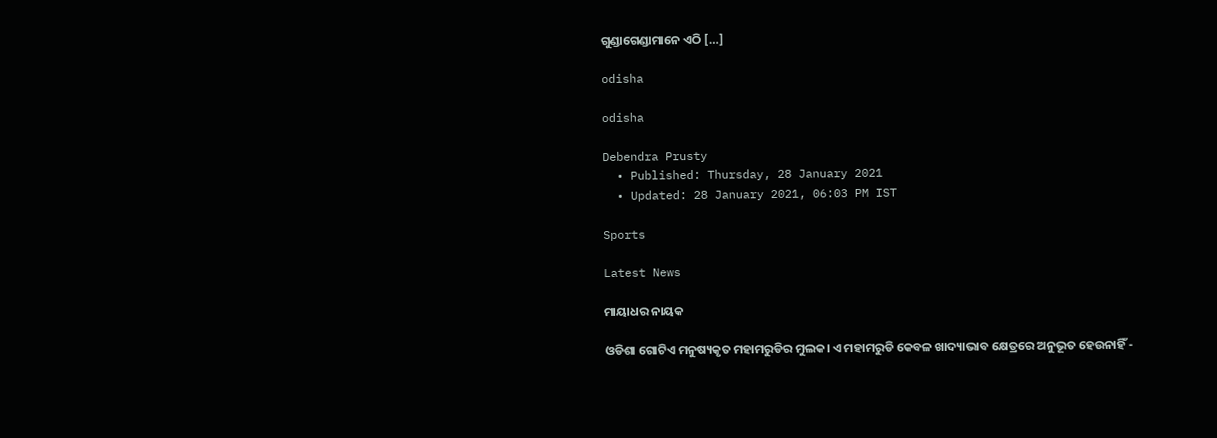ଗୁଣ୍ଡାଗେଣ୍ଡାମାନେ ଏଠି […]

odisha

odisha

Debendra Prusty
  • Published: Thursday, 28 January 2021
  • Updated: 28 January 2021, 06:03 PM IST

Sports

Latest News

ମାୟାଧର ନାୟକ

ଓଡିଶା ଗୋଟିଏ ମନୁଷ୍ୟକୃତ ମହାମରୁଡିର ମୁଲକ। ଏ ମହାମରୁଡି କେବଳ ଖାଦ୍ୟାଭାବ କ୍ଷେତ୍ରରେ ଅନୁଭୂତ ହେଉନାହିଁ -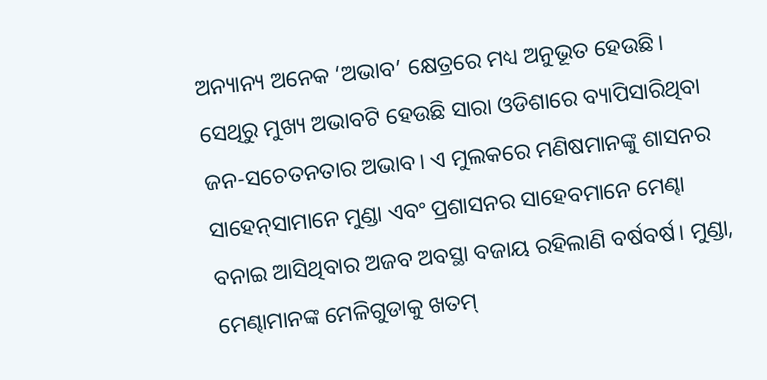ଅନ୍ୟାନ୍ୟ ଅନେକ ‘ଅଭାବ’ କ୍ଷେତ୍ରରେ ମଧ୍ୟ ଅନୁଭୂତ ହେଉଛି। ସେଥିରୁ ମୁଖ୍ୟ ଅଭାବଟି ହେଉଛି ସାରା ଓଡିଶାରେ ବ୍ୟାପିସାରିଥିବା ଜନ-ସଚେତନତାର ଅଭାବ। ଏ ମୁଲକରେ ମଣିଷମାନଙ୍କୁ ଶାସନର ସାହେନ୍‌ସାମାନେ ମୁଣ୍ଡା ଏବଂ ପ୍ରଶାସନର ସାହେବମାନେ ମେଣ୍ଢା ବନାଇ ଆସିଥିବାର ଅଜବ ଅବସ୍ଥା ବଜାୟ ରହିଲାଣି ବର୍ଷବର୍ଷ। ମୁଣ୍ଡା, ମେଣ୍ଢାମାନଙ୍କ ମେଳିଗୁଡାକୁ ଖତମ୍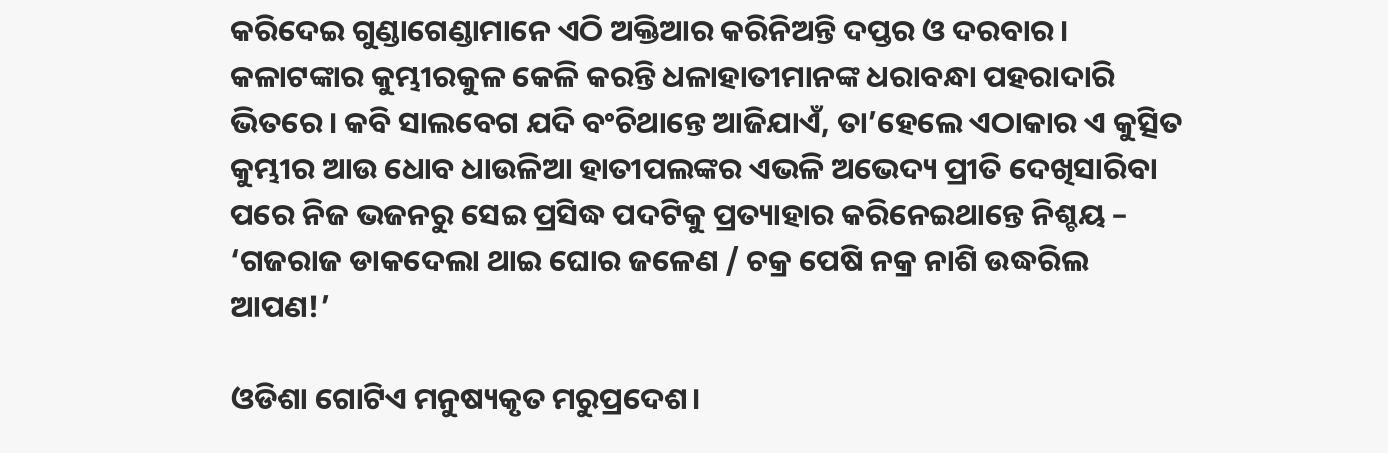କରିଦେଇ ଗୁଣ୍ଡାଗେଣ୍ଡାମାନେ ଏଠି ଅକ୍ତିଆର କରିନିଅନ୍ତି ଦପ୍ତର ଓ ଦରବାର। କଳାଟଙ୍କାର କୁମ୍ଭୀରକୁଳ କେଳି କରନ୍ତି ଧଳାହାତୀମାନଙ୍କ ଧରାବନ୍ଧା ପହରାଦାରି ଭିତରେ। କବି ସାଲବେଗ ଯଦି ବଂଚିଥାନ୍ତେ ଆଜିଯାଏଁ, ତା’ହେଲେ ଏଠାକାର ଏ କୁତ୍ସିତ କୁମ୍ଭୀର ଆଉ ଧୋବ ଧାଉଳିଆ ହାତୀପଲଙ୍କର ଏଭଳି ଅଭେଦ୍ୟ ପ୍ରୀତି ଦେଖିସାରିବା ପରେ ନିଜ ଭଜନରୁ ସେଇ ପ୍ରସିଦ୍ଧ ପଦଟିକୁ ପ୍ରତ୍ୟାହାର କରିନେଇଥାନ୍ତେ ନିଶ୍ଚୟ – ‘ଗଜରାଜ ଡାକଦେଲା ଥାଇ ଘୋର ଜଳେଣ / ଚକ୍ର ପେଷି ନକ୍ର ନାଶି ଉଦ୍ଧରିଲ ଆପଣ!’

ଓଡିଶା ଗୋଟିଏ ମନୁଷ୍ୟକୃତ ମରୁପ୍ରଦେଶ।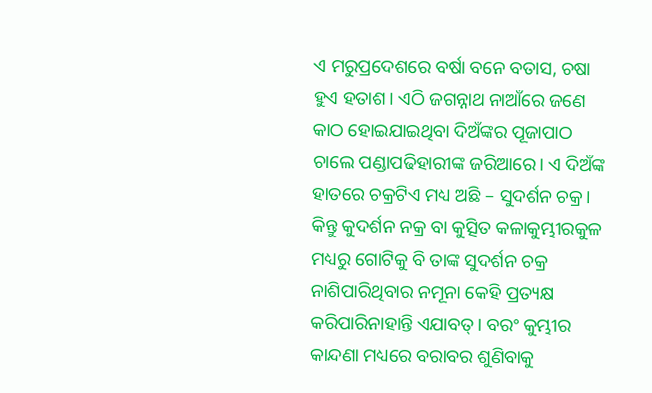ଏ ମରୁପ୍ରଦେଶରେ ବର୍ଷା ବନେ ବତାସ, ଚଷା ହୁଏ ହତାଶ। ଏଠି ଜଗନ୍ନାଥ ନାଆଁରେ ଜଣେ କାଠ ହୋଇଯାଇଥିବା ଦିଅଁଙ୍କର ପୂଜାପାଠ ଚାଲେ ପଣ୍ଡାପଢିହାରୀଙ୍କ ଜରିଆରେ। ଏ ଦିଅଁଙ୍କ ହାତରେ ଚକ୍ରଟିଏ ମଧ୍ୟ ଅଛି – ସୁଦର୍ଶନ ଚକ୍ର। କିନ୍ତୁ କୁଦର୍ଶନ ନକ୍ର ବା କୁତ୍ସିତ କଳାକୁମ୍ଭୀରକୁଳ ମଧ୍ୟରୁ ଗୋଟିକୁ ବି ତାଙ୍କ ସୁଦର୍ଶନ ଚକ୍ର ନାଶିପାରିଥିବାର ନମୂନା କେହି ପ୍ରତ୍ୟକ୍ଷ କରିପାରିନାହାନ୍ତି ଏଯାବତ୍। ବରଂ କୁମ୍ଭୀର କାନ୍ଦଣା ମଧ୍ୟରେ ବରାବର ଶୁଣିବାକୁ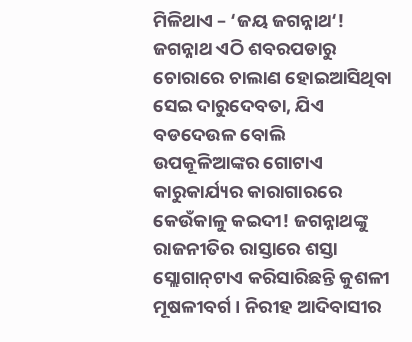ମିଳିଥାଏ – ‘ଜୟ ଜଗନ୍ନାଥ‘! ଜଗନ୍ନାଥ ଏଠି ଶବରପଡାରୁ ଚୋରାରେ ଚାଲାଣ ହୋଇଆସିଥିବା ସେଇ ଦାରୁଦେବତା, ଯିଏ ବଡଦେଉଳ ବୋଲି ଉପକୂଳିଆଙ୍କର ଗୋଟାଏ କାରୁକାର୍ଯ୍ୟର କାରାଗାରରେ କେଉଁକାଳୁ କଇଦୀ! ଜଗନ୍ନାଥଙ୍କୁ ରାଜନୀତିର ରାସ୍ତାରେ ଶସ୍ତା ସ୍ଲୋଗାନ୍‌ଟାଏ କରିସାରିଛନ୍ତି କୁଶଳୀ ମୂଷଳୀବର୍ଗ। ନିରୀହ ଆଦିବାସୀର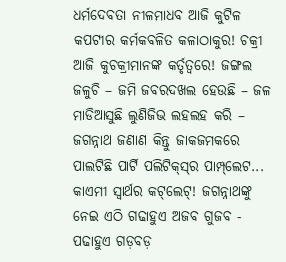ଧର୍ମଦେବତା ନୀଳମାଧବ ଆଜି କୁଟିଳ କପଟୀର କର୍ମକବଳିତ କଳାଠାକୁର! ଚକ୍ରୀ ଆଜି କୁଚକ୍ରୀମାନଙ୍କ କର୍ତୃତ୍ୱରେ! ଜଙ୍ଗଲ ଜଳୁଚି – ଜମି ଜବରଦଖଲ ହେଉଛି – ଜଳ ମାଡିଆସୁଛି ଲୁଣିଜିଭ ଲହଲହ କରି – ଜଗନ୍ନାଥ ଜଣାଣ କିନ୍ତୁ ଜାକଜମକରେ ପାଲଟିଛି ପାର୍ଟି ପଲିଟିକ୍‌ସ୍‌ର ପାମ୍ପ୍‌ଲେଟ... କାଏମୀ ସ୍ୱାର୍ଥର କଟ୍‌ଲେଟ୍! ଜଗନ୍ନାଥଙ୍କୁ ନେଇ ଏଠି ଗଢାହୁଏ ଅଜବ ଗୁଜବ - ପଢାହୁଏ ଗଡ଼ବଡ଼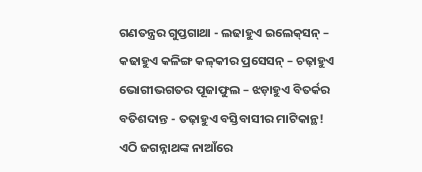ଗଣତନ୍ତ୍ରର ଗୁପ୍ତଗାଥା - ଲଢାହୁଏ ଇଲେକ୍‌ସନ୍ – କଢାହୁଏ କଳିଙ୍ଗ କଳ୍‌କୀର ପ୍ରସେସନ୍ – ଚଢ଼ାହୁଏ ଭୋଗୀଭଗତର ପୂଜାଫୁଲ – ଝଡ଼ାହୁଏ ବିତର୍କର ବତିଶଦାନ୍ତ - ତଢ଼ାହୁଏ ବସ୍ତିବାସୀର ମାଟିକାନ୍ଥ! ଏଠି ଜଗନ୍ନାଥଙ୍କ ନାଆଁରେ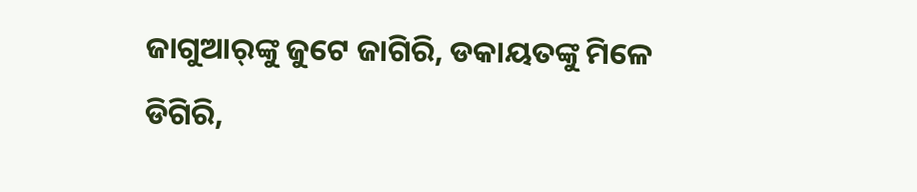ଜାଗୁଆର୍‌ଙ୍କୁ ଜୁଟେ ଜାଗିରି, ଡକାୟତଙ୍କୁ ମିଳେ ଡିଗିରି,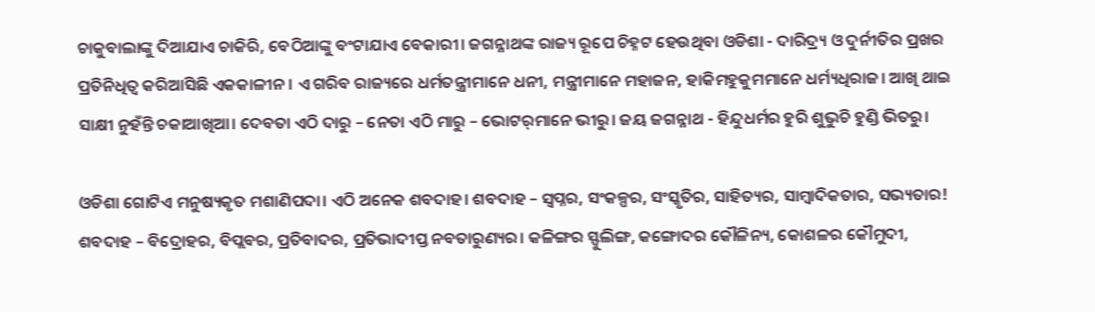ଚାକୁବାଲାଙ୍କୁ ଦିଆଯାଏ ଚାକିରି, ବେଠିଆଙ୍କୁ ବଂଟାଯାଏ ବେକାରୀ। ଜଗନ୍ନାଥଙ୍କ ରାଜ୍ୟ ରୂପେ ଚିହ୍ନଟ ହେଉଥିବା ଓଡିଶା - ଦାରିଦ୍ର‌୍ୟ ଓ ଦୁର୍ନୀତିର ପ୍ରଖର ପ୍ରତିନିଧିତ୍ୱ କରିଆସିଛି ଏକକାଳୀନ। ଏ ଗରିବ ରାଜ୍ୟରେ ଧର୍ମତନ୍ତ୍ରୀମାନେ ଧନୀ, ମନ୍ତ୍ରୀମାନେ ମହାଜନ, ହାକିମହୁକୁମମାନେ ଧର୍ମ୍ୟଧିରାଜ। ଆଖି ଥାଇ ସାକ୍ଷୀ ନୁହଁନ୍ତି ଚକାଆଖିଆ। ଦେବତା ଏଠି ଦାରୁ – ନେତା ଏଠି ମାରୁ – ଭୋଟର୍‌ମାନେ ଭୀରୁ। ଜୟ ଜଗନ୍ନାଥ - ହିନ୍ଦୁଧର୍ମର ହୁରି ଶୁଭୁଚି ହୁଣ୍ଡି ଭିତରୁ।

ଓଡିଶା ଗୋଟିଏ ମନୁଷ୍ୟକୃତ ମଶାଣିପଦା। ଏଠି ଅନେକ ଶବଦାହ। ଶବଦାହ – ସ୍ୱପ୍ନର, ସଂକଳ୍ପର, ସଂସ୍କୃତିର, ସାହିତ୍ୟର, ସାମ୍ବାଦିକତାର, ସଭ୍ୟତାର! ଶବଦାହ – ବିଦ୍ରୋହର, ବିପ୍ଲବର, ପ୍ରତିବାଦର, ପ୍ରତିଭାଦୀପ୍ତ ନବତାରୁଣ୍ୟର। କଳିଙ୍ଗର ସ୍ଫୁଲିଙ୍ଗ, କଙ୍ଗୋଦର କୌଳିନ୍ୟ, କୋଶଳର କୌମୁଦୀ,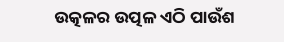ଉତ୍କଳର ଉତ୍ପଳ ଏଠି ପାଉଁଶ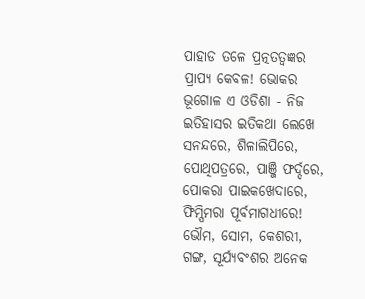ପାହାଡ ତଳେ ପ୍ରତ୍ନତତ୍ୱଜ୍ଞର ପ୍ରାପ୍ୟ କେବଳ! ଭୋକର ଭୂଗୋଳ ଏ ଓଡିଶା - ନିଜ ଇତିହାସର ଇତିକଥା ଲେଖେ ସନନ୍ଦରେ, ଶିଳାଲିପିରେ, ପୋଥିପତ୍ରରେ, ପାଞ୍ଜି ଫର୍ଦ୍ଦରେ, ପୋକରା ପାଇକଖେଦାରେ, ଫିମ୍ପିମରା ପୂର୍ବମାଗଧୀରେ! ଭୌମ, ସୋମ, କେଶରୀ, ଗଙ୍ଗ, ସୂର୍ଯ୍ୟବଂଶର ଅନେକ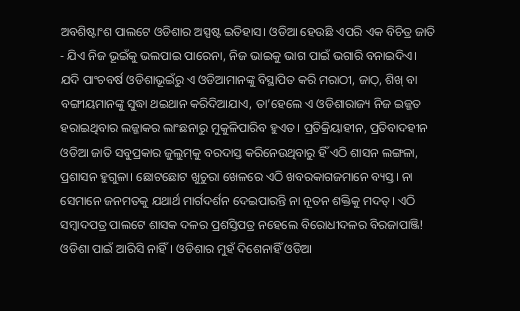ଅବଶିଷ୍ଟାଂଶ ପାଲଟେ ଓଡିଶାର ଅସ୍ପଷ୍ଟ ଇତିହାସ। ଓଡିଆ ହେଉଛି ଏପରି ଏକ ବିଚିତ୍ର ଜାତି - ଯିଏ ନିଜ ଭୂଇଁକୁ ଭଲପାଇ ପାରେନା, ନିଜ ଭାଇକୁ ଭାଗ ପାଇଁ ଭଗାରି ବନାଇଦିଏ। ଯଦି ପାଂଚବର୍ଷ ଓଡିଶାଭୂଇଁରୁ ଏ ଓଡିଆମାନଙ୍କୁ ବିସ୍ଥାପିତ କରି ମରାଠୀ, ଜାଠ୍‌, ଶିଖ୍ ବା ବଙ୍ଗୀୟମାନଙ୍କୁ ସୁଦ୍ଧା ଥଇଥାନ କରିଦିଆଯାଏ, ତା’ହେଲେ ଏ ଓଡିଶାରାଜ୍ୟ ନିଜ ଇଜ୍ଜତ ହରାଇଥିବାର ଲଜ୍ଜାକର ଲାଂଛନାରୁ ମୁକୁଳିପାରିବ ହୁଏତ। ପ୍ରତିକ୍ରିୟାହୀନ, ପ୍ରତିବାଦହୀନ ଓଡିଆ ଜାତି ସବୁପ୍ରକାର ଜୁଲୁମ୍‌କୁ ବରଦାସ୍ତ କରିନେଉଥିବାରୁ ହିଁ ଏଠି ଶାସନ ଲଙ୍ଗଳା, ପ୍ରଶାସନ ହୁଗୁଳା। ଛୋଟଛୋଟ ଖୁଚୁରା ଖେଳରେ ଏଠି ଖବରକାଗଜମାନେ ବ୍ୟସ୍ତ। ନା ସେମାନେ ଜନମତକୁ ଯଥାର୍ଥ ମାର୍ଗଦର୍ଶନ ଦେଇପାରନ୍ତି ନା ନୂତନ ଶକ୍ତିକୁ ମଦତ୍। ଏଠି ସମ୍ବାଦପତ୍ର ପାଲଟେ ଶାସକ ଦଳର ପ୍ରଶସ୍ତିପତ୍ର ନହେଲେ ବିରୋଧୀଦଳର ବିରଜାପାଞ୍ଜି! ଓଡିଶା ପାଇଁ ଆରିସି ନାହିଁ। ଓଡିଶାର ମୁହଁ ଦିଶେନାହିଁ ଓଡିଆ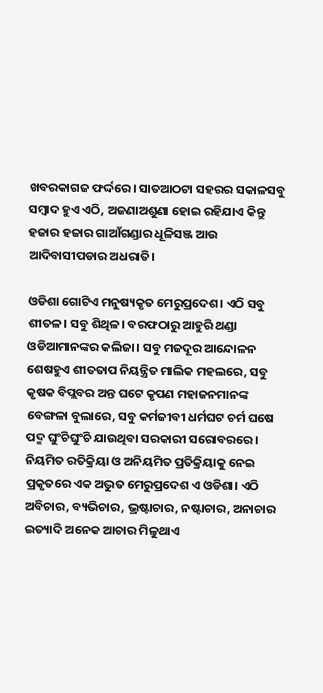ଖବରକାଗଜ ଫର୍ଦ୍ଦରେ। ସାତଆଠଟା ସହରର ସକାଳସବୁ ସମ୍ବାଦ ହୁଏ ଏଠି, ଅଜଣାଅଶୁଣା ହୋଇ ରହିଯାଏ କିନ୍ତୁ ହଜାର ହଜାର ଗାଆଁଗଣ୍ଡାର ଧୂଳିସଞ୍ଜ ଆଉ ଆଦିବାସୀପଡାର ଅଧରାତି।

ଓଡିଶା ଗୋଟିଏ ମନୁଷ୍ୟକୃତ ମେରୁପ୍ରଦେଶ। ଏଠି ସବୁ ଶୀତଳ। ସବୁ ଶିଥିଳ। ବରଫଠାରୁ ଆହୁରି ଥଣ୍ଡା ଓଡିଆମାନଙ୍କର କଲିଜା। ସବୁ ମଜଦୂର ଆନ୍ଦୋଳନ ଶେଷହୁଏ ଶୀତତାପ ନିୟନ୍ତ୍ରିତ ମାଲିକ ମହଲରେ, ସବୁ କୃଷକ ବିପ୍ଲବର ଅନ୍ତ ଘଟେ କୃପଣ ମହାଜନମାନଙ୍କ ବେଙ୍ଗଳା ବୁଲାରେ, ସବୁ କର୍ମଜୀବୀ ଧର୍ମଘଟ ଚର୍ମ ଘଷେ ପଦ୍ମ ଘୁଂଚିଘୁଂଚି ଯାଉଥିବା ସରକାରୀ ସରୋବରରେ। ନିୟମିତ ରତିକ୍ରିୟା ଓ ଅନିୟମିତ ପ୍ରତିକ୍ରିୟାକୁ ନେଇ ପ୍ରକୃତରେ ଏକ ଅଦ୍ଭୁତ ମେରୁପ୍ରଦେଶ ଏ ଓଡିଶା। ଏଠି ଅବିଚାର, ବ୍ୟଭିଚାର, ଭ୍ରଷ୍ଟାଚାର, ନଷ୍ଟାଚାର, ଅନାଚାର ଇତ୍ୟାଦି ଅନେକ ଆଚାର ମିଳୁଥାଏ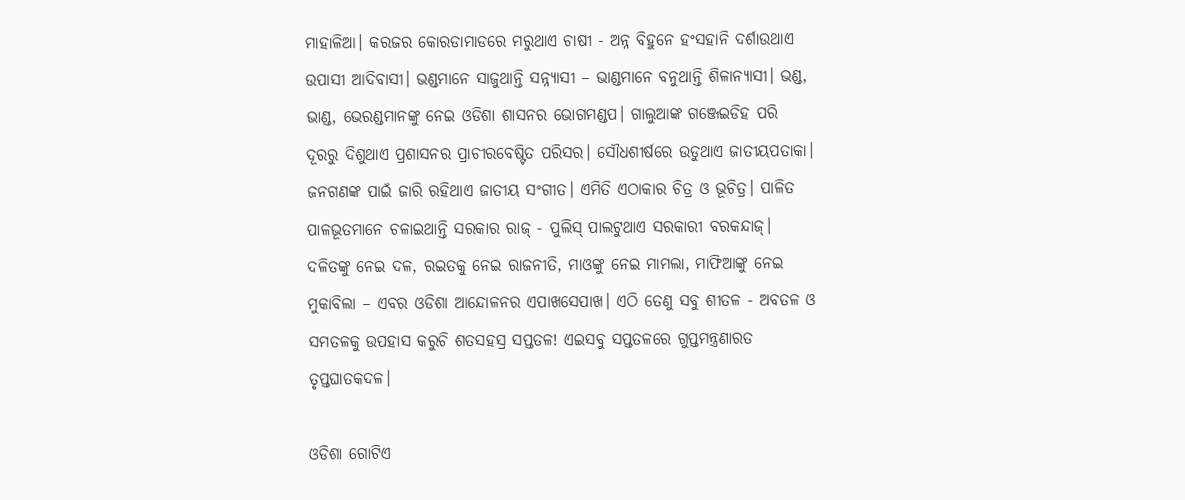ମାହାଳିଆ। କରଜର କୋରଡାମାଡରେ ମରୁଥାଏ ଚାଷୀ - ଅନ୍ନ ବିହୁନେ ହଂସହାନି ଦର୍ଶାଉଥାଏ ଉପାସୀ ଆଦିବାସୀ। ଭଣ୍ଡମାନେ ସାଜୁଥାନ୍ତି ସନ୍ନ୍ୟାସୀ – ଭାଣ୍ଡମାନେ ବନୁଥାନ୍ତି ଶିଳାନ୍ୟାସୀ। ଭଣ୍ଡ, ଭାଣ୍ଡ, ଭେରଣ୍ଡମାନଙ୍କୁ ନେଇ ଓଡିଶା ଶାସନର ଭୋଗମଣ୍ଡପ। ଗାଲୁଆଙ୍କ ଗଞ୍ଜେଇଡିହ ପରି ଦୂରରୁ ଦିଶୁଥାଏ ପ୍ରଶାସନର ପ୍ରାଚୀରବେଷ୍ଟିତ ପରିସର। ସୌଧଶୀର୍ଷରେ ଉଡୁଥାଏ ଜାତୀୟପତାକା। ଜନଗଣଙ୍କ ପାଇଁ ଜାରି ରହିଥାଏ ଜାତୀୟ ସଂଗୀତ। ଏମିତି ଏଠାକାର ଚିତ୍ର ଓ ଭୂଚିତ୍ର। ପାଳିତ ପାଳଭୂତମାନେ ଚଳାଇଥାନ୍ତି ସରକାର ରାଜ୍ - ପୁଲିସ୍ ପାଲଟୁଥାଏ ସରକାରୀ ବରକନ୍ଦାଜ୍। ଦଳିତଙ୍କୁ ନେଇ ଦଳ, ରଇତକୁ ନେଇ ରାଜନୀତି, ମାଓଙ୍କୁ ନେଇ ମାମଲା, ମାଫିଆଙ୍କୁ ନେଇ ମୁକାବିଲା – ଏବର ଓଡିଶା ଆନ୍ଦୋଳନର ଏପାଖସେପାଖ। ଏଠି ତେଣୁ ସବୁ ଶୀତଳ - ଅବତଳ ଓ ସମତଳକୁ ଉପହାସ କରୁଚି ଶତସହସ୍ର ସପ୍ତତଳ! ଏଇସବୁ ସପ୍ତତଳରେ ଗୁପ୍ତମନ୍ତ୍ରଣାରତ ତୃପ୍ତଘାତକଦଳ।

ଓଡିଶା ଗୋଟିଏ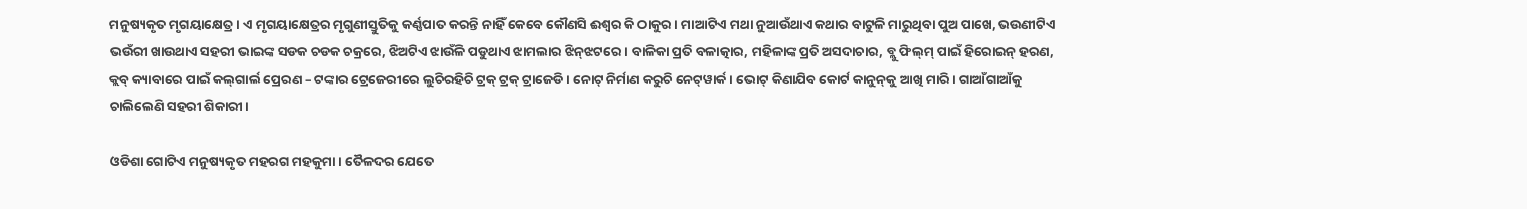ମନୁଷ୍ୟକୃତ ମୃଗୟାକ୍ଷେତ୍ର। ଏ ମୃଗୟାକ୍ଷେତ୍ରର ମୃଗୁଣୀସ୍ତୁତିକୁ କର୍ଣ୍ଣପାତ କରନ୍ତି ନାହିଁ କେବେ କୌଣସି ଈଶ୍ୱର କି ଠାକୁର। ମାଆଟିଏ ମଥା ନୁଆଉଁଥାଏ କଥାର ବାଟୁଳି ମାରୁଥିବା ପୁଅ ପାଖେ, ଭଉଣୀଟିଏ ଭଉଁରୀ ଖାଉଥାଏ ସହରୀ ଭାଇଙ୍କ ସଡକ ଚଡକ ଚକ୍ରରେ, ଝିଅଟିଏ ଝାଉଁଳି ପଡୁଥାଏ ଝାମଲାର ଝିନ୍‌ଝଟରେ। ବାଳିକା ପ୍ରତି ବଳାତ୍କାର, ମହିଳାଙ୍କ ପ୍ରତି ଅସଦାଚାର, ବ୍ଲୁ ଫିଲ୍‌ମ୍ ପାଇଁ ହିରୋଇନ୍ ହରଣ, କ୍ଲବ୍ କ୍ୟାବାରେ ପାଇଁ କଲ୍‌ଗାର୍ଲ ପ୍ରେରଣ – ଟଙ୍କାର ଟ୍ରେଜେରୀରେ ଲୁଚିରହିଚି ଟ୍ରକ୍ ଟ୍ରକ୍ ଟ୍ରାଜେଡି। ନୋଟ୍ ନିର୍ମାଣ କରୁଚି ନେଟ୍‌ୱାର୍କ। ଭୋଟ୍ କିଣାଯିବ କୋର୍ଟ କାନୁନ୍‌କୁ ଆଖି ମାରି। ଗାଆଁଗାଆଁକୁ ଚାଲିଲେଣି ସହରୀ ଶିକାରୀ।

ଓଡିଶା ଗୋଟିଏ ମନୁଷ୍ୟକୃତ ମହରଗ ମହକୁମା। ତୈଳଦର ଯେତେ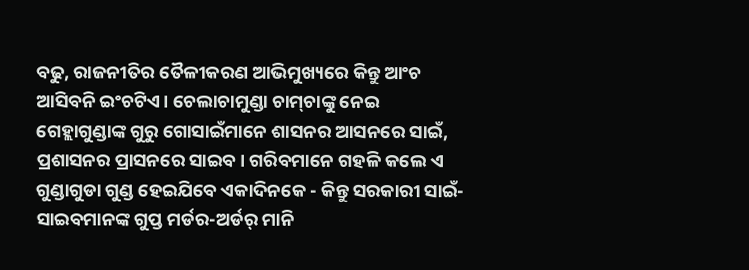ବଢୁ, ରାଜନୀତିର ତୈଳୀକରଣ ଆଭିମୁଖ୍ୟରେ କିନ୍ତୁ ଆଂଚ ଆସିବନି ଇଂଚଟିଏ। ଚେଲାଚାମୁଣ୍ଡା ଚାମ୍‌ଚାଙ୍କୁ ନେଇ ଗେହ୍ଲାଗୁଣ୍ଡାଙ୍କ ଗୁରୁ ଗୋସାଇଁମାନେ ଶାସନର ଆସନରେ ସାଇଁ, ପ୍ରଶାସନର ପ୍ରାସନରେ ସାଇବ। ଗରିବମାନେ ଗହଳି କଲେ ଏ ଗୁଣ୍ଡାଗୁଡା ଗୁଣ୍ଡ ହେଇଯିବେ ଏକାଦିନକେ - କିନ୍ତୁ ସରକାରୀ ସାଇଁ-ସାଇବମାନଙ୍କ ଗୁପ୍ତ ମର୍ଡର-ଅର୍ଡର୍ ମାନି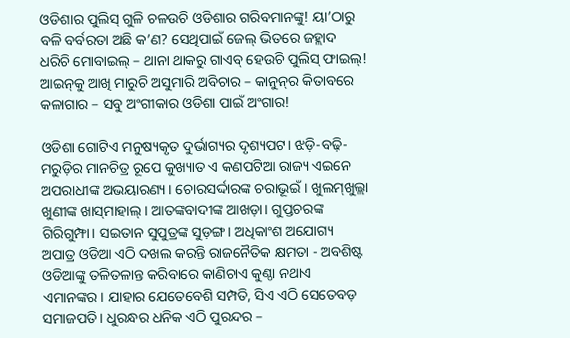ଓଡିଶାର ପୁଲିସ୍ ଗୁଳି ଚଳଉଚି ଓଡିଶାର ଗରିବମାନଙ୍କୁ! ୟା’ଠାରୁ ବଳି ବର୍ବରତା ଅଛି କ’ଣ? ସେଥିପାଇଁ ଜେଲ୍ ଭିତରେ ଜହ୍ଲାଦ ଧରିଚି ମୋବାଇଲ୍ – ଥାନା ଥାକରୁ ଗାଏବ୍ ହେଉଚି ପୁଲିସ୍ ଫାଇଲ୍! ଆଇନ୍‌କୁ ଆଖି ମାରୁଚି ଅସୁମାରି ଅବିଚାର – କାନୁନ୍‌ର କିତାବରେ କଳାଗାର – ସବୁ ଅଂଗୀକାର ଓଡିଶା ପାଇଁ ଅଂଗାର!

ଓଡିଶା ଗୋଟିଏ ମନୁଷ୍ୟକୃତ ଦୁର୍ଭାଗ୍ୟର ଦୃଶ୍ୟପଟ। ଝଡ଼ି-ବଢ଼ି-ମରୁଡ଼ିର ମାନଚିତ୍ର ରୂପେ କୁଖ୍ୟାତ ଏ କଣପଟିଆ ରାଜ୍ୟ ଏଇନେ ଅପରାଧୀଙ୍କ ଅଭୟାରଣ୍ୟ। ଚୋରସର୍ଦ୍ଦାରଙ୍କ ଚରାଭୂଇଁ। ଖୁଲମ୍‌ଖୁଲ୍ଲା ଖୁଣୀଙ୍କ ଖାସ୍‌ମାହାଲ୍। ଆତଙ୍କବାଦୀଙ୍କ ଆଖଡ଼ା। ଗୁପ୍ତଚରଙ୍କ ଗିରିଗୁମ୍ଫା। ସଇତାନ ସୁପୁତ୍ରଙ୍କ ସୁଡ଼ଙ୍ଗ। ଅଧିକାଂଶ ଅଯୋଗ୍ୟ ଅପାତ୍ର ଓଡିଆ ଏଠି ଦଖଲ କରନ୍ତି ରାଜନୈତିକ କ୍ଷମତା - ଅବଶିଷ୍ଟ ଓଡିଆଙ୍କୁ ତଳିତଳାନ୍ତ କରିବାରେ କାଣିଚାଏ କୁଣ୍ଠା ନଥାଏ ଏମାନଙ୍କର। ଯାହାର ଯେତେବେଶି ସମ୍ପତି, ସିଏ ଏଠି ସେତେବଡ଼ ସମାଜପତି। ଧୁରନ୍ଧର ଧନିକ ଏଠି ପୁରନ୍ଦର –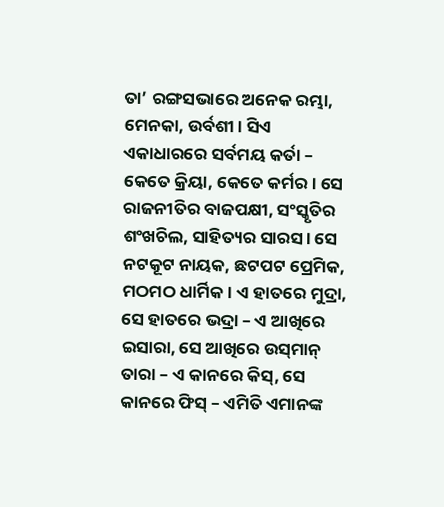ତା’ ରଙ୍ଗସଭାରେ ଅନେକ ରମ୍ଭା, ମେନକା, ଉର୍ବଶୀ। ସିଏ ଏକାଧାରରେ ସର୍ବମୟ କର୍ତା – କେତେ କ୍ରିୟା, କେତେ କର୍ମର। ସେ ରାଜନୀତିର ବାଜପକ୍ଷୀ, ସଂସ୍କୃତିର ଶଂଖଚିଲ, ସାହିତ୍ୟର ସାରସ। ସେ ନଟକୂଟ ନାୟକ, ଛଟପଟ ପ୍ରେମିକ, ମଠମଠ ଧାର୍ମିକ। ଏ ହାତରେ ମୁଦ୍ରା, ସେ ହାତରେ ଭଦ୍ରା – ଏ ଆଖିରେ ଇସାରା, ସେ ଆଖିରେ ଉସ୍‌ମାନ୍ ତାରା – ଏ କାନରେ କିସ୍‌, ସେ କାନରେ ଫିସ୍ – ଏମିତି ଏମାନଙ୍କ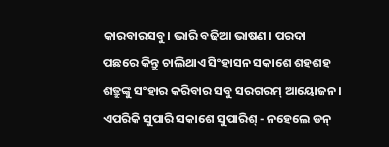କାରବାରସବୁ। ଭାରି ବଢିଆ ଭାଷଣ। ପରଦା ପଛରେ କିନ୍ତୁ ଚାଲିଥାଏ ସିଂହାସନ ସକାଶେ ଶହଶହ ଶତ୍ରୁଙ୍କୁ ସଂହାର କରିବାର ସବୁ ସରଗରମ୍ ଆୟୋଜନ। ଏପରିକି ସୁପାରି ସକାଶେ ସୁପାରିଶ୍ - ନହେଲେ ଡନ୍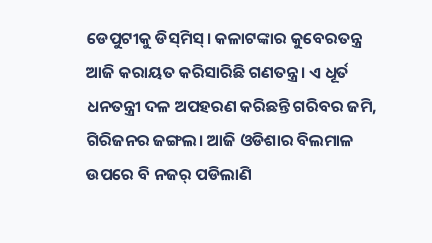ଡେପୁଟୀକୁ ଡିସ୍‌ମିସ୍। କଳାଟଙ୍କାର କୁବେରତନ୍ତ୍ର ଆଜି କରାୟତ କରିସାରିଛି ଗଣତନ୍ତ୍ର। ଏ ଧୂର୍ତ ଧନତନ୍ତ୍ରୀ ଦଳ ଅପହରଣ କରିଛନ୍ତି ଗରିବର ଜମି, ଗିରିଜନର ଜଙ୍ଗଲ। ଆଜି ଓଡିଶାର ବିଲମାଳ ଉପରେ ବି ନଜର୍ ପଡିଲାଣି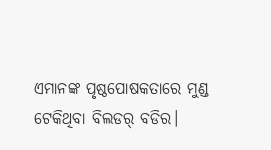ଏମାନଙ୍କ ପୃଷ୍ଠପୋଷକତାରେ ମୁଣ୍ଡ ଟେକିଥିବା ବିଲଡର୍ ବଡିର।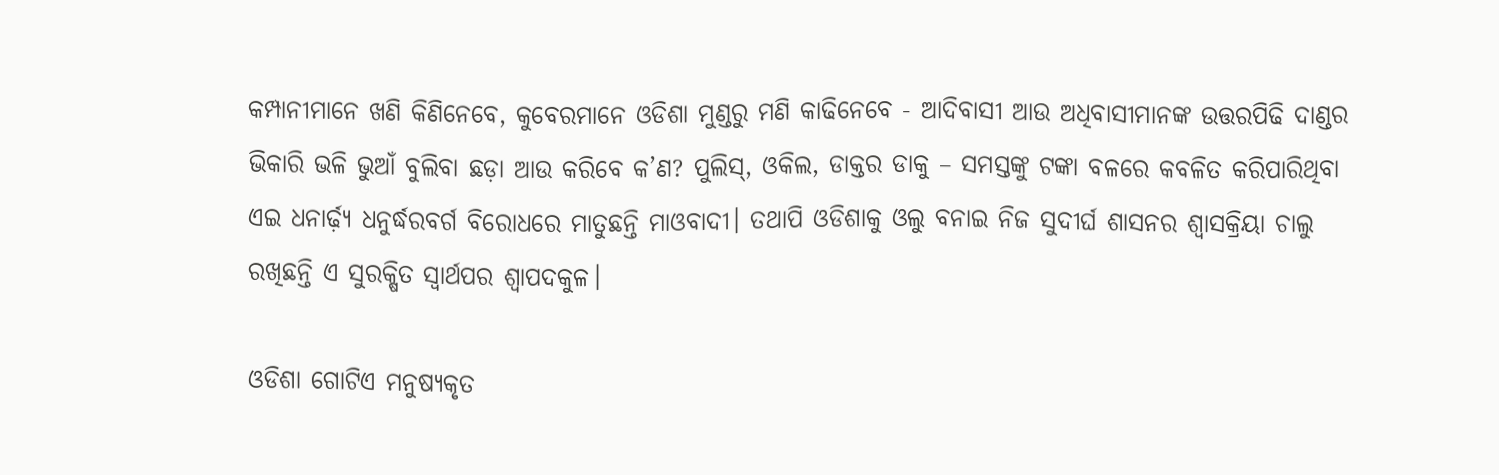କମ୍ପାନୀମାନେ ଖଣି କିଣିନେବେ, କୁବେରମାନେ ଓଡିଶା ମୁଣ୍ଡରୁ ମଣି କାଢିନେବେ - ଆଦିବାସୀ ଆଉ ଅଧିବାସୀମାନଙ୍କ ଉତ୍ତରପିଢି ଦାଣ୍ଡର ଭିକାରି ଭଳି ଭୁଆଁ ବୁଲିବା ଛଡ଼ା ଆଉ କରିବେ କ’ଣ? ପୁଲିସ୍‌, ଓକିଲ, ଡାକ୍ତର ଡାକୁ – ସମସ୍ତଙ୍କୁ ଟଙ୍କା ବଳରେ କବଳିତ କରିପାରିଥିବା ଏଇ ଧନାର୍ଢ଼୍ୟ ଧନୁର୍ଦ୍ଧରବର୍ଗ ବିରୋଧରେ ମାତୁଛନ୍ତି ମାଓବାଦୀ। ତଥାପି ଓଡିଶାକୁ ଓଲୁ ବନାଇ ନିଜ ସୁଦୀର୍ଘ ଶାସନର ଶ୍ୱାସକ୍ରିୟା ଚାଲୁ ରଖିଛନ୍ତି ଏ ସୁରକ୍ଷିତ ସ୍ୱାର୍ଥପର ଶ୍ୱାପଦକୁଳ।

ଓଡିଶା ଗୋଟିଏ ମନୁଷ୍ୟକୃତ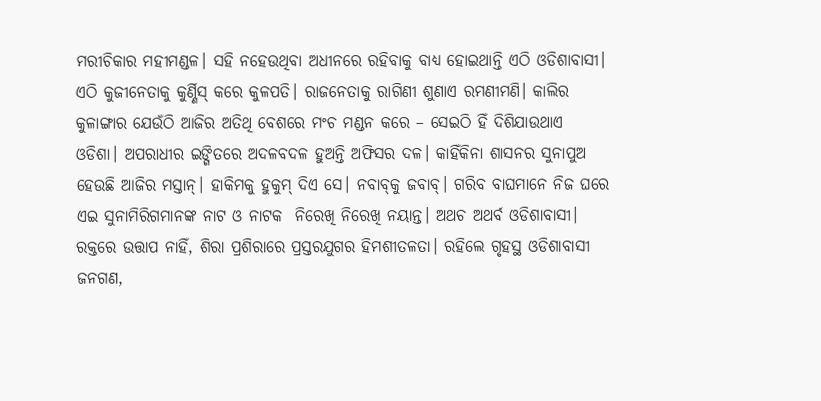ମରୀଚିକାର ମହୀମଣ୍ଡଳ। ସହି ନହେଉଥିବା ଅଧୀନରେ ରହିବାକୁ ବାଧ୍ୟ ହୋଇଥାନ୍ତି ଏଠି ଓଡିଶାବାସୀ। ଏଠି କୁଜୀନେତାକୁ କୁର୍ଣ୍ଣିସ୍ କରେ କୁଳପତି। ରାଜନେତାକୁ ରାଗିଣୀ ଶୁଣାଏ ରମଣୀମଣି। କାଲିର କୁଳାଙ୍ଗାର ଯେଉଁଠି ଆଜିର ଅତିଥି ବେଶରେ ମଂଚ ମଣ୍ଡନ କରେ – ସେଇଠି ହିଁ ଦିଶିଯାଉଥାଏ ଓଡିଶା। ଅପରାଧୀର ଇଙ୍ଗିତରେ ଅଦଳବଦଳ ହୁଅନ୍ତି ଅଫିସର ଦଳ। କାହିଁକିନା ଶାସନର ସୁନାପୁଅ ହେଉଛି ଆଜିର ମସ୍ତାନ୍। ହାକିମକୁ ହୁକୁମ୍ ଦିଏ ସେ। ନବାବ୍‌କୁ ଜବାବ୍। ଗରିବ ବାଘମାନେ ନିଜ ଘରେ ଏଇ ସୁନାମିରିଗମାନଙ୍କ ନାଟ ଓ ନାଟକ  ନିରେଖି ନିରେଖି ନୟାନ୍ତ। ଅଥଚ ଅଥର୍ବ ଓଡିଶାବାସୀ। ରକ୍ତରେ ଉତ୍ତାପ ନାହିଁ, ଶିରା ପ୍ରଶିରାରେ ପ୍ରସ୍ତରଯୁଗର ହିମଶୀତଳତା। ରହିଲେ ଗୃହସ୍ଥ ଓଡିଶାବାସୀ ଜନଗଣ,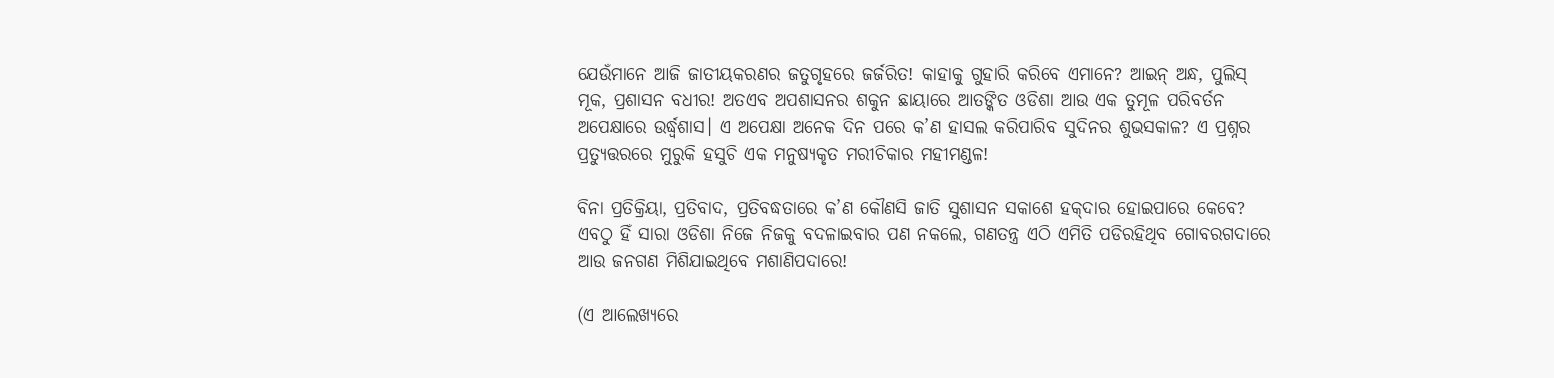ଯେଉଁମାନେ ଆଜି ଜାତୀୟକରଣର ଜତୁଗୃହରେ ଜର୍ଜରିତ! କାହାକୁ ଗୁହାରି କରିବେ ଏମାନେ? ଆଇନ୍ ଅନ୍ଧ, ପୁଲିସ୍ ମୂକ, ପ୍ରଶାସନ ବଧୀର! ଅତଏବ ଅପଶାସନର ଶକୁନ ଛାୟାରେ ଆତଙ୍କିତ ଓଡିଶା ଆଉ ଏକ ତୁମୂଳ ପରିବର୍ତନ ଅପେକ୍ଷାରେ ଉର୍ଦ୍ଧ୍ୱଶାସ। ଏ ଅପେକ୍ଷା ଅନେକ ଦିନ ପରେ କ’ଣ ହାସଲ କରିପାରିବ ସୁଦିନର ଶୁଭସକାଳ? ଏ ପ୍ରଶ୍ନର ପ୍ରତ୍ୟୁତ୍ତରରେ ମୁରୁକି ହସୁଚି ଏକ ମନୁଷ୍ୟକୃତ ମରୀଚିକାର ମହୀମଣ୍ଡଳ!

ବିନା ପ୍ରତିକ୍ରିୟା, ପ୍ରତିବାଦ, ପ୍ରତିବଦ୍ଧତାରେ କ’ଣ କୌଣସି ଜାତି ସୁଶାସନ ସକାଶେ ହକ୍‌ଦାର ହୋଇପାରେ କେବେ? ଏବଠୁ ହିଁ ସାରା ଓଡିଶା ନିଜେ ନିଜକୁ ବଦଳାଇବାର ପଣ ନକଲେ, ଗଣତନ୍ତ୍ର ଏଠି ଏମିତି ପଡିରହିଥିବ ଗୋବରଗଦାରେ ଆଉ ଜନଗଣ ମିଶିଯାଇଥିବେ ମଶାଣିପଦାରେ!

(ଏ ଆଲେଖ୍ୟରେ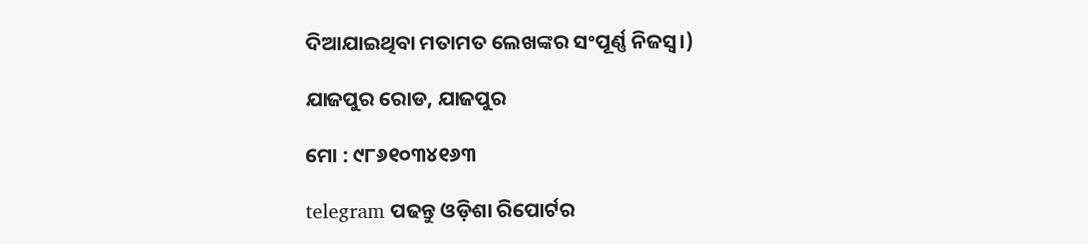ଦିଆଯାଇଥିବା ମତାମତ ଲେଖଙ୍କର ସଂପୂର୍ଣ୍ଣ ନିଜସ୍ୱ।)

ଯାଜପୁର ରୋଡ, ଯାଜପୁର

ମୋ : ୯୮୬୧୦୩୪୧୬୩

telegram ପଢନ୍ତୁ ଓଡ଼ିଶା ରିପୋର୍ଟର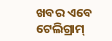ଖବର ଏବେ ଟେଲିଗ୍ରାମ୍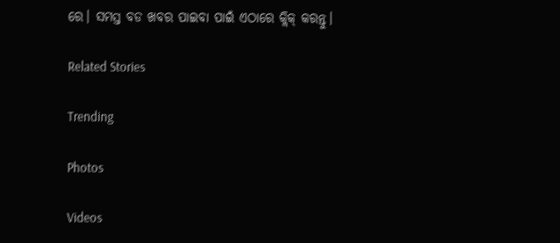ରେ। ସମସ୍ତ ବଡ ଖବର ପାଇବା ପାଇଁ ଏଠାରେ କ୍ଲିକ୍ କରନ୍ତୁ।

Related Stories

Trending

Photos

Videos